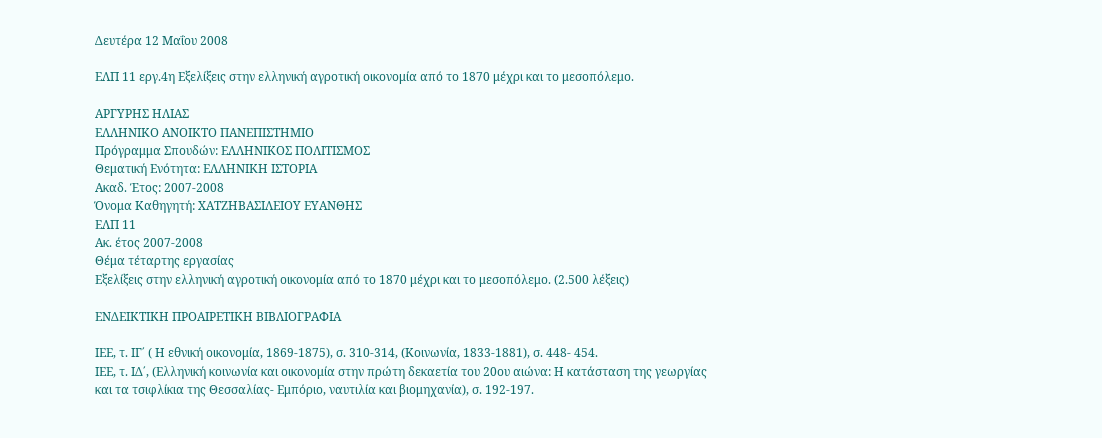Δευτέρα 12 Μαΐου 2008

ΕΛΠ 11 εργ.4η Εξελίξεις στην ελληνική αγροτική οικονομία από τo 1870 μέχρι και το μεσοπόλεμο.

ΑΡΓΥΡΗΣ ΗΛΙΑΣ
ΕΛΛΗΝΙΚΟ ΑΝΟΙΚΤΟ ΠΑΝΕΠΙΣΤΗΜΙΟ
Πρόγραμμα Σπουδών: ΕΛΛΗΝΙΚΟΣ ΠΟΛΙΤΙΣΜΟΣ
Θεματική Ενότητα: ΕΛΛΗΝΙΚΗ ΙΣΤΟΡΙΑ
Ακαδ. Έτος: 2007-2008
Όνομα Καθηγητή: ΧΑΤΖΗΒΑΣΙΛΕΙΟΥ ΕΥΑΝΘΗΣ
ΕΛΠ 11
Ακ. έτος 2007-2008
Θέμα τέταρτης εργασίας
Εξελίξεις στην ελληνική αγροτική οικονομία από τo 1870 μέχρι και το μεσοπόλεμο. (2.500 λέξεις)

ΕΝΔΕΙΚΤΙΚΗ ΠΡΟΑΙΡΕΤΙΚΗ ΒΙΒΛΙΟΓΡΑΦΙΑ

ΙΕΕ, τ. ΙΓ΄ ( Η εθνική οικονομία, 1869-1875), σ. 310-314, (Κοινωνία, 1833-1881), σ. 448- 454.
ΙΕΕ, τ. ΙΔ΄, (Ελληνική κοινωνία και οικονομία στην πρώτη δεκαετία του 20ου αιώνα: Η κατάσταση της γεωργίας και τα τσιφλίκια της Θεσσαλίας- Εμπόριο, ναυτιλία και βιομηχανία), σ. 192-197.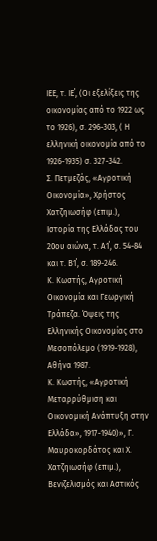ΙΕΕ, τ. ΙΕ΄, (Οι εξελίξεις της οικονομίας από το 1922 ως το 1926), σ. 296-303, ( Η ελληνική οικονομία από το 1926-1935) σ. 327-342.
Σ. Πετμεζάς, «Αγροτική Οικονομία», Χρήστος Χατζηιωσήφ (επιμ.), Ιστορία της Ελλάδας του 20ου αιώνα, τ. Α1΄, σ. 54-84 και τ. Β1΄, σ. 189-246.
Κ. Κωστής, Αγροτική Οικονομία και Γεωργική Τράπεζα. Όψεις της Ελληνικής Οικονομίας στο Μεσοπόλεμο (1919-1928), Αθήνα 1987.
Κ. Κωστής, «Αγροτική Μεταρρύθμιση και Οικονομική Ανάπτυξη στην Ελλάδα», 1917-1940)», Γ. Μαυροκορδάτος και Χ. Χατζηιωσήφ (επιμ.), Βενιζελισμός και Αστικός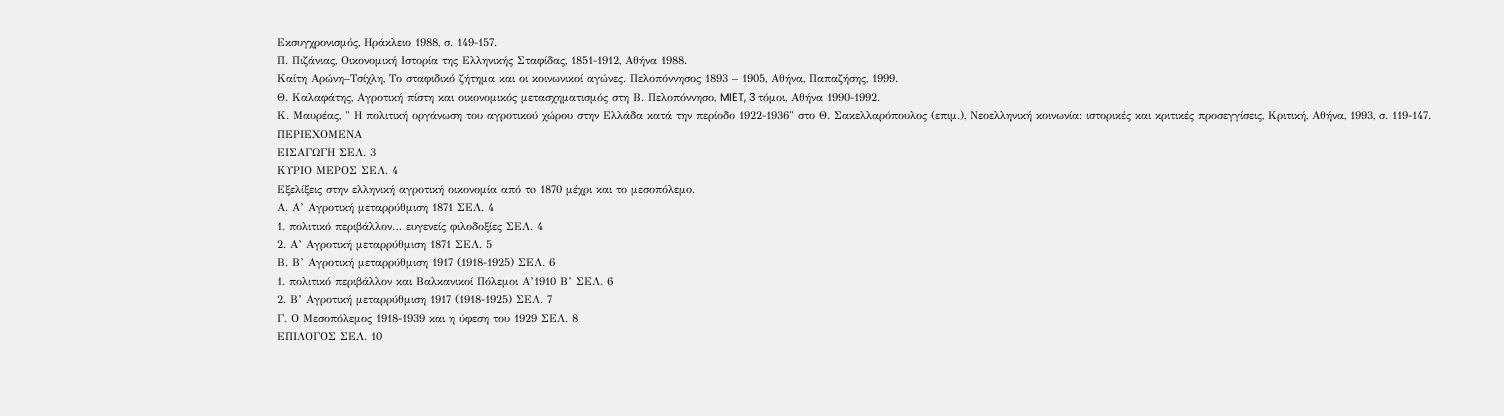Εκσυγχρονισμός, Ηράκλειο 1988, σ. 149-157.
Π. Πιζάνιας, Οικονομική Ιστορία της Ελληνικής Σταφίδας, 1851-1912, Αθήνα 1988.
Καίτη Αρώνη–Τσίχλη, Το σταφιδικό ζήτημα και οι κοινωνικοί αγώνες. Πελοπόννησος 1893 – 1905, Αθήνα, Παπαζήσης, 1999.
Θ. Καλαφάτης, Αγροτική πίστη και οικονομικός μετασχηματισμός στη Β. Πελοπόννησο, MIET, 3 τόμοι, Αθήνα 1990-1992.
Κ. Μαυρέας, " Η πολιτική οργάνωση του αγροτικού χώρου στην Ελλάδα κατά την περίοδο 1922-1936" στο Θ. Σακελλαρόπουλος (επιμ.), Νεοελληνική κοινωνία: ιστορικές και κριτικές προσεγγίσεις, Κριτική, Αθήνα, 1993, σ. 119-147.
ΠΕΡΙΕΧΟΜΕΝΑ
ΕΙΣΑΓΩΓΗ ΣΕΛ. 3
ΚΥΡΙΟ ΜΕΡΟΣ ΣΕΛ. 4
Εξελίξεις στην ελληνική αγροτική οικονομία από τo 1870 μέχρι και το μεσοπόλεμο.
Α. Α’ Αγροτική μεταρρύθμιση 1871 ΣΕΛ. 4
1. πολιτικό περιβάλλον… ευγενείς φιλοδοξίες ΣΕΛ. 4
2. Α’ Αγροτική μεταρρύθμιση 1871 ΣΕΛ. 5
Β. Β’ Αγροτική μεταρρύθμιση 1917 (1918-1925) ΣΕΛ. 6
1. πολιτικό περιβάλλον και Βαλκανικοί Πόλεμοι Α’1910 Β’ ΣΕΛ. 6
2. Β’ Αγροτική μεταρρύθμιση 1917 (1918-1925) ΣΕΛ. 7
Γ. Ο Μεσοπόλεμος 1918-1939 και η ύφεση του 1929 ΣΕΛ. 8
ΕΠΙΛΟΓΟΣ ΣΕΛ. 10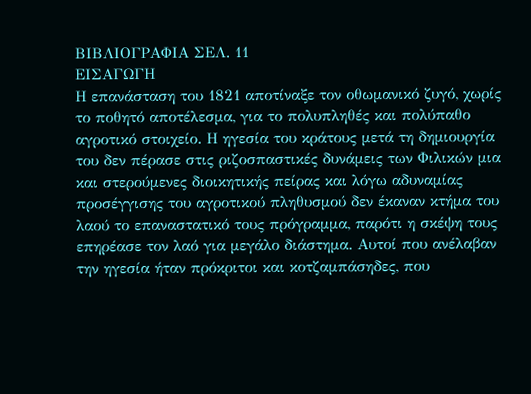ΒΙΒΛΙΟΓΡΑΦΙΑ ΣΕΛ. 11
ΕΙΣΑΓΩΓΗ
Η επανάσταση του 1821 αποτίναξε τον οθωμανικό ζυγό, χωρίς το ποθητό αποτέλεσμα, για το πολυπληθές και πολύπαθο αγροτικό στοιχείο. Η ηγεσία του κράτους μετά τη δημιουργία του δεν πέρασε στις ριζοσπαστικές δυνάμεις των Φιλικών μια και στερούμενες διοικητικής πείρας και λόγω αδυναμίας προσέγγισης του αγροτικού πληθυσμού δεν έκαναν κτήμα του λαού το επαναστατικό τους πρόγραμμα, παρότι η σκέψη τους επηρέασε τον λαό για μεγάλο διάστημα. Αυτοί που ανέλαβαν την ηγεσία ήταν πρόκριτοι και κοτζαμπάσηδες, που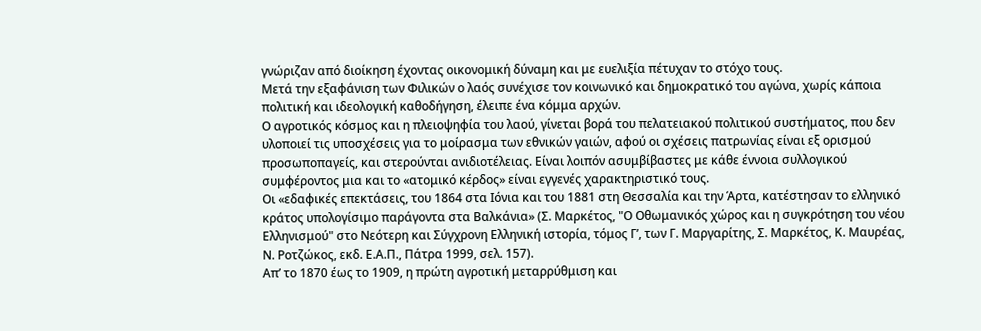γνώριζαν από διοίκηση έχοντας οικονομική δύναμη και με ευελιξία πέτυχαν το στόχο τους.
Μετά την εξαφάνιση των Φιλικών ο λαός συνέχισε τον κοινωνικό και δημοκρατικό του αγώνα, χωρίς κάποια πολιτική και ιδεολογική καθοδήγηση, έλειπε ένα κόμμα αρχών.
Ο αγροτικός κόσμος και η πλειοψηφία του λαού, γίνεται βορά του πελατειακού πολιτικού συστήματος, που δεν υλοποιεί τις υποσχέσεις για το μοίρασμα των εθνικών γαιών, αφού οι σχέσεις πατρωνίας είναι εξ ορισμού προσωποπαγείς, και στερούνται ανιδιοτέλειας. Είναι λοιπόν ασυμβίβαστες με κάθε έννοια συλλογικού συμφέροντος μια και το «ατομικό κέρδος» είναι εγγενές χαρακτηριστικό τους.
Οι «εδαφικές επεκτάσεις, του 1864 στα Ιόνια και του 1881 στη Θεσσαλία και την Άρτα, κατέστησαν το ελληνικό κράτος υπολογίσιμο παράγοντα στα Βαλκάνια» (Σ. Μαρκέτος, "Ο Οθωμανικός χώρος και η συγκρότηση του νέου Ελληνισμού" στο Νεότερη και Σύγχρονη Ελληνική ιστορία, τόμος Γ’, των Γ. Μαργαρίτης, Σ. Μαρκέτος, Κ. Μαυρέας, Ν. Ροτζώκος, εκδ. Ε.Α.Π., Πάτρα 1999, σελ. 157).
Απ’ το 1870 έως το 1909, η πρώτη αγροτική μεταρρύθμιση και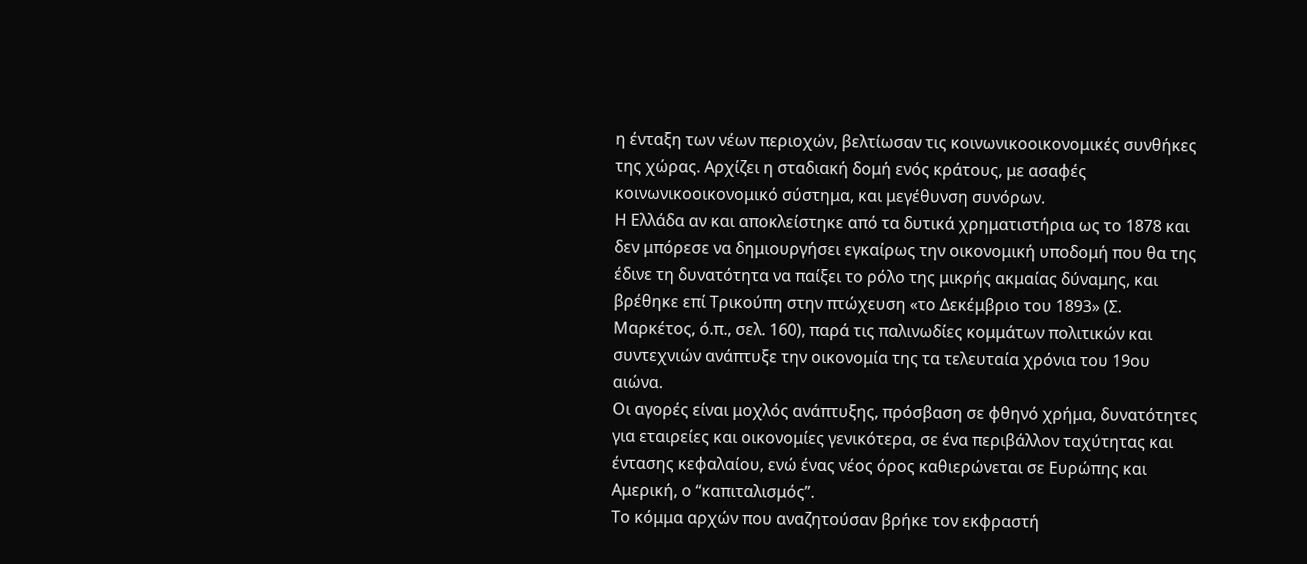η ένταξη των νέων περιοχών, βελτίωσαν τις κοινωνικοοικονομικές συνθήκες της χώρας. Αρχίζει η σταδιακή δομή ενός κράτους, με ασαφές κοινωνικοοικονομικό σύστημα, και μεγέθυνση συνόρων.
Η Ελλάδα αν και αποκλείστηκε από τα δυτικά χρηματιστήρια ως το 1878 και δεν μπόρεσε να δημιουργήσει εγκαίρως την οικονομική υποδομή που θα της έδινε τη δυνατότητα να παίξει το ρόλο της μικρής ακμαίας δύναμης, και βρέθηκε επί Τρικούπη στην πτώχευση «το Δεκέμβριο του 1893» (Σ. Μαρκέτος, ό.π., σελ. 160), παρά τις παλινωδίες κομμάτων πολιτικών και συντεχνιών ανάπτυξε την οικονομία της τα τελευταία χρόνια του 19ου αιώνα.
Οι αγορές είναι μοχλός ανάπτυξης, πρόσβαση σε φθηνό χρήμα, δυνατότητες για εταιρείες και οικονομίες γενικότερα, σε ένα περιβάλλον ταχύτητας και έντασης κεφαλαίου, ενώ ένας νέος όρος καθιερώνεται σε Ευρώπης και Αμερική, ο “καπιταλισμός”.
Το κόμμα αρχών που αναζητούσαν βρήκε τον εκφραστή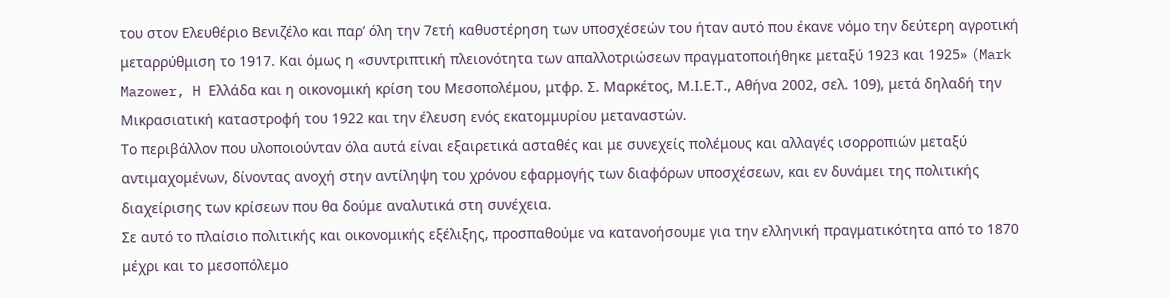του στον Ελευθέριο Βενιζέλο και παρ’ όλη την 7ετή καθυστέρηση των υποσχέσεών του ήταν αυτό που έκανε νόμο την δεύτερη αγροτική μεταρρύθμιση το 1917. Και όμως η «συντριπτική πλειονότητα των απαλλοτριώσεων πραγματοποιήθηκε μεταξύ 1923 και 1925» (Mark Mazower, H Ελλάδα και η οικονομική κρίση του Μεσοπολέμου, μτφρ. Σ. Μαρκέτος, Μ.Ι.Ε.Τ., Αθήνα 2002, σελ. 109), μετά δηλαδή την Μικρασιατική καταστροφή του 1922 και την έλευση ενός εκατομμυρίου μεταναστών.
Το περιβάλλον που υλοποιούνταν όλα αυτά είναι εξαιρετικά ασταθές και με συνεχείς πολέμους και αλλαγές ισορροπιών μεταξύ αντιμαχομένων, δίνοντας ανοχή στην αντίληψη του χρόνου εφαρμογής των διαφόρων υποσχέσεων, και εν δυνάμει της πολιτικής διαχείρισης των κρίσεων που θα δούμε αναλυτικά στη συνέχεια.
Σε αυτό το πλαίσιο πολιτικής και οικονομικής εξέλιξης, προσπαθούμε να κατανοήσουμε για την ελληνική πραγματικότητα από τo 1870 μέχρι και το μεσοπόλεμο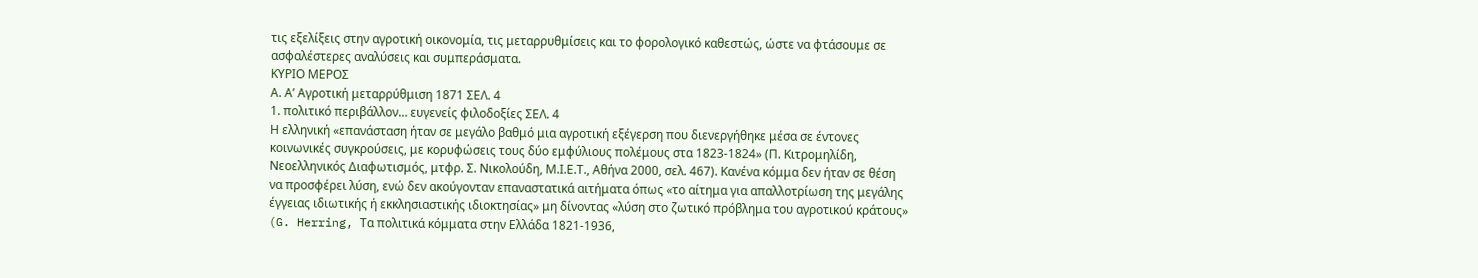τις εξελίξεις στην αγροτική οικονομία, τις μεταρρυθμίσεις και το φορολογικό καθεστώς, ώστε να φτάσουμε σε ασφαλέστερες αναλύσεις και συμπεράσματα.
ΚΥΡΙΟ ΜΕΡΟΣ
Α. Α’ Αγροτική μεταρρύθμιση 1871 ΣΕΛ. 4
1. πολιτικό περιβάλλον… ευγενείς φιλοδοξίες ΣΕΛ. 4
Η ελληνική «επανάσταση ήταν σε μεγάλο βαθμό μια αγροτική εξέγερση που διενεργήθηκε μέσα σε έντονες κοινωνικές συγκρούσεις, με κορυφώσεις τους δύο εμφύλιους πολέμους στα 1823-1824» (Π. Κιτρομηλίδη, Νεοελληνικός Διαφωτισμός, μτφρ. Σ. Νικολούδη, Μ.Ι.Ε.Τ., Αθήνα 2000, σελ. 467). Κανένα κόμμα δεν ήταν σε θέση να προσφέρει λύση, ενώ δεν ακούγονταν επαναστατικά αιτήματα όπως «το αίτημα για απαλλοτρίωση της μεγάλης έγγειας ιδιωτικής ή εκκλησιαστικής ιδιοκτησίας» μη δίνοντας «λύση στο ζωτικό πρόβλημα του αγροτικού κράτους» (G. Herring, Τα πολιτικά κόμματα στην Ελλάδα 1821-1936,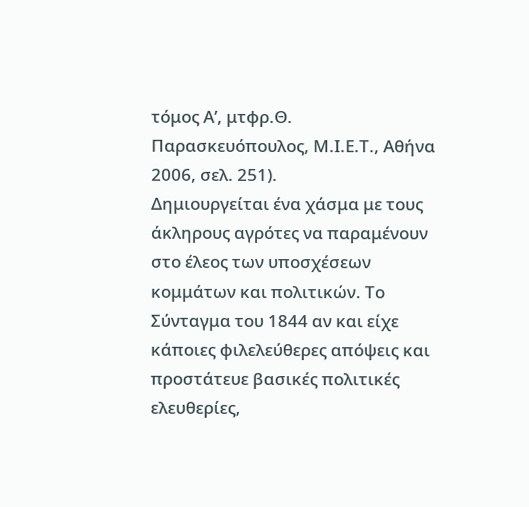τόμος Α’, μτφρ.Θ. Παρασκευόπουλος, Μ.Ι.Ε.Τ., Αθήνα 2006, σελ. 251).
Δημιουργείται ένα χάσμα με τους άκληρους αγρότες να παραμένουν στο έλεος των υποσχέσεων κομμάτων και πολιτικών. Το Σύνταγμα του 1844 αν και είχε κάποιες φιλελεύθερες απόψεις και προστάτευε βασικές πολιτικές ελευθερίες,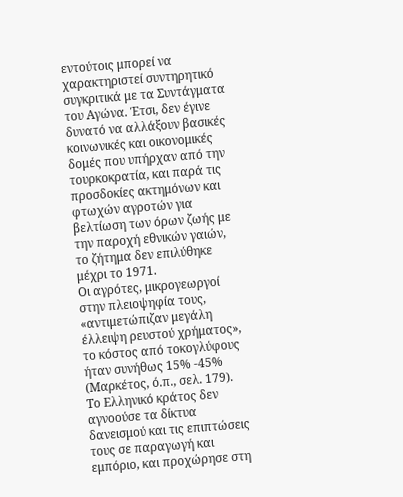εντούτοις μπορεί να χαρακτηριστεί συντηρητικό συγκριτικά με τα Συντάγματα του Αγώνα. Έτσι, δεν έγινε δυνατό να αλλάξουν βασικές κοινωνικές και οικονομικές δομές που υπήρχαν από την τουρκοκρατία, και παρά τις προσδοκίες ακτημόνων και φτωχών αγροτών για βελτίωση των όρων ζωής με την παροχή εθνικών γαιών, το ζήτημα δεν επιλύθηκε μέχρι το 1971.
Οι αγρότες, μικρογεωργοί στην πλειοψηφία τους, «αντιμετώπιζαν μεγάλη έλλειψη ρευστού χρήματος», το κόστος από τοκογλύφους ήταν συνήθως 15% -45% (Μαρκέτος, ό.π., σελ. 179). Το Ελληνικό κράτος δεν αγνοούσε τα δίκτυα δανεισμού και τις επιπτώσεις τους σε παραγωγή και εμπόριο, και προχώρησε στη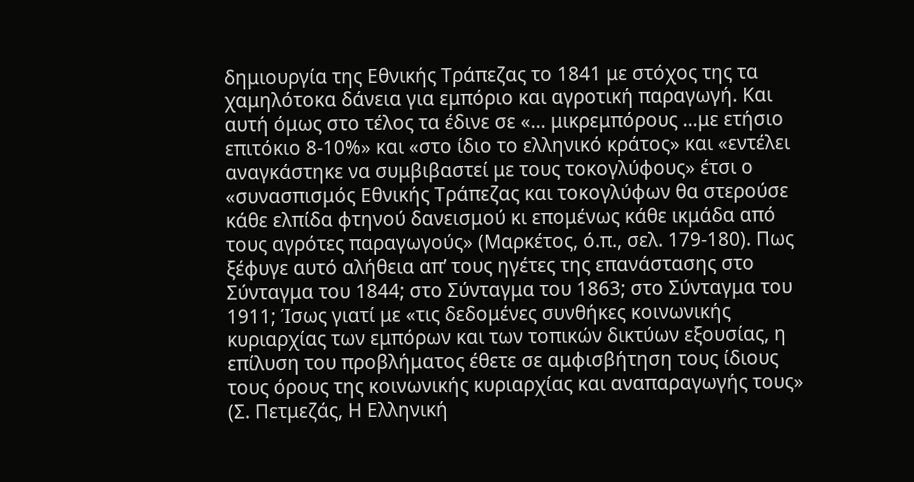δημιουργία της Εθνικής Τράπεζας το 1841 με στόχος της τα χαμηλότοκα δάνεια για εμπόριο και αγροτική παραγωγή. Και αυτή όμως στο τέλος τα έδινε σε «… μικρεμπόρους …με ετήσιο επιτόκιο 8-10%» και «στο ίδιο το ελληνικό κράτος» και «εντέλει αναγκάστηκε να συμβιβαστεί με τους τοκογλύφους» έτσι ο «συνασπισμός Εθνικής Τράπεζας και τοκογλύφων θα στερούσε κάθε ελπίδα φτηνού δανεισμού κι επομένως κάθε ικμάδα από τους αγρότες παραγωγούς» (Μαρκέτος, ό.π., σελ. 179-180). Πως ξέφυγε αυτό αλήθεια απ’ τους ηγέτες της επανάστασης στο Σύνταγμα του 1844; στο Σύνταγμα του 1863; στο Σύνταγμα του 1911; Ίσως γιατί με «τις δεδομένες συνθήκες κοινωνικής κυριαρχίας των εμπόρων και των τοπικών δικτύων εξουσίας, η επίλυση του προβλήματος έθετε σε αμφισβήτηση τους ίδιους τους όρους της κοινωνικής κυριαρχίας και αναπαραγωγής τους» (Σ. Πετμεζάς, Η Ελληνική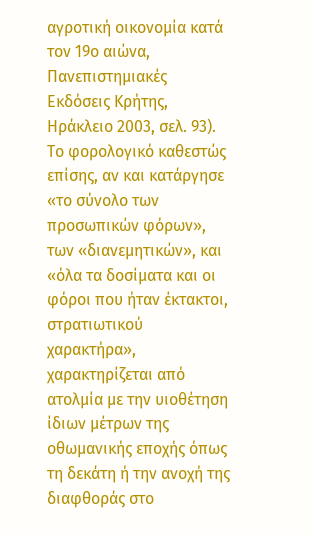αγροτική οικονομία κατά τον 19ο αιώνα, Πανεπιστημιακές Εκδόσεις Κρήτης, Ηράκλειο 2003, σελ. 93).
Το φορολογικό καθεστώς επίσης, αν και κατάργησε «το σύνολο των προσωπικών φόρων», των «διανεμητικών», και «όλα τα δοσίματα και οι φόροι που ήταν έκτακτοι, στρατιωτικού χαρακτήρα», χαρακτηρίζεται από ατολμία με την υιοθέτηση ίδιων μέτρων της οθωμανικής εποχής όπως τη δεκάτη ή την ανοχή της διαφθοράς στο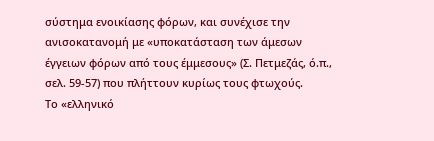σύστημα ενοικίασης φόρων, και συνέχισε την ανισοκατανομή με «υποκατάσταση των άμεσων έγγειων φόρων από τους έμμεσους» (Σ. Πετμεζάς, ό.π., σελ. 59-57) που πλήττουν κυρίως τους φτωχούς.
Το «ελληνικό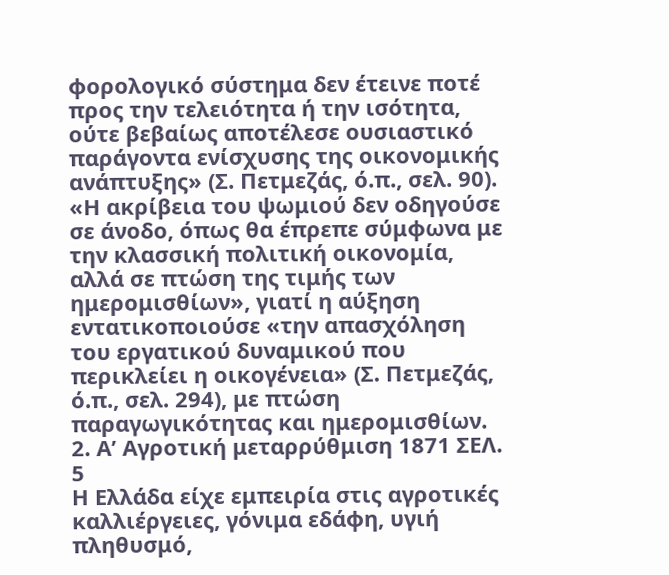φορολογικό σύστημα δεν έτεινε ποτέ προς την τελειότητα ή την ισότητα, ούτε βεβαίως αποτέλεσε ουσιαστικό παράγοντα ενίσχυσης της οικονομικής ανάπτυξης» (Σ. Πετμεζάς, ό.π., σελ. 90).
«Η ακρίβεια του ψωμιού δεν οδηγούσε σε άνοδο, όπως θα έπρεπε σύμφωνα με την κλασσική πολιτική οικονομία, αλλά σε πτώση της τιμής των ημερομισθίων», γιατί η αύξηση εντατικοποιούσε «την απασχόληση του εργατικού δυναμικού που περικλείει η οικογένεια» (Σ. Πετμεζάς, ό.π., σελ. 294), με πτώση παραγωγικότητας και ημερομισθίων.
2. Α’ Αγροτική μεταρρύθμιση 1871 ΣΕΛ. 5
Η Ελλάδα είχε εμπειρία στις αγροτικές καλλιέργειες, γόνιμα εδάφη, υγιή πληθυσμό,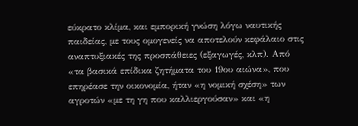εύκρατο κλίμα, και εμπορική γνώση λόγω ναυτικής παιδείας, με τους ομογενείς να αποτελούν κεφάλαιο στις αναπτυξιακές της προσπάθειες (εξαγωγές, κλπ). Από «τα βασικά επίδικα ζητήματα του 19ου αιώνα», που επηρέασε την οικονομία, ήταν «η νομική σχέση» των αγροτών «με τη γη που καλλιεργούσαν» και «η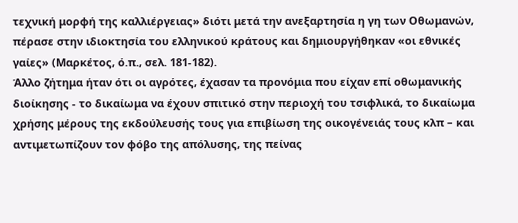τεχνική μορφή της καλλιέργειας» διότι μετά την ανεξαρτησία η γη των Οθωμανών, πέρασε στην ιδιοκτησία του ελληνικού κράτους και δημιουργήθηκαν «οι εθνικές γαίες» (Μαρκέτος, ό.π., σελ. 181-182).
Άλλο ζήτημα ήταν ότι οι αγρότες, έχασαν τα προνόμια που είχαν επί οθωμανικής διοίκησης - το δικαίωμα να έχουν σπιτικό στην περιοχή του τσιφλικά, το δικαίωμα χρήσης μέρους της εκδούλευσής τους για επιβίωση της οικογένειάς τους κλπ – και αντιμετωπίζουν τον φόβο της απόλυσης, της πείνας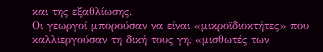και της εξαθλίωσης.
Οι γεωργοί μπορούσαν να είναι «μικροϊδιοκτήτες» που καλλιεργούσαν τη δική τους γη, «μισθωτές των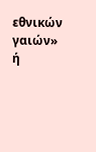εθνικών γαιών» ή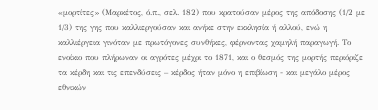«μορτίτες» (Μαρκέτος, ό.π., σελ. 182) που κρατούσαν μέρος της απόδοσης (1/2 με 1/3) της γης που καλλιεργούσαν και ανήκε στην εκκλησία ή αλλού, ενώ η καλλιέργεια γινόταν με πρωτόγονες συνθήκες, φέρνοντας χαμηλή παραγωγή. Το ενοίκιο που πλήρωναν οι αγρότες μέχρι το 1871, και ο θεσμός της μορτής περιόριζε τα κέρδη και τις επενδύσεις – κέρδος ήταν μόνο η επιβίωση - και μεγάλο μέρος εθνικών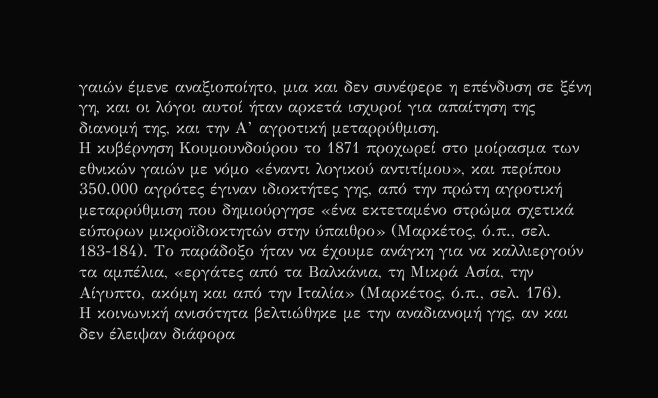γαιών έμενε αναξιοποίητο, μια και δεν συνέφερε η επένδυση σε ξένη γη, και οι λόγοι αυτοί ήταν αρκετά ισχυροί για απαίτηση της διανομή της, και την Α’ αγροτική μεταρρύθμιση.
Η κυβέρνηση Κουμουνδούρου το 1871 προχωρεί στο μοίρασμα των εθνικών γαιών με νόμο «έναντι λογικού αντιτίμου», και περίπου 350.000 αγρότες έγιναν ιδιοκτήτες γης, από την πρώτη αγροτική μεταρρύθμιση που δημιούργησε «ένα εκτεταμένο στρώμα σχετικά εύπορων μικροϊδιοκτητών στην ύπαιθρο» (Μαρκέτος, ό.π., σελ. 183-184). Το παράδοξο ήταν να έχουμε ανάγκη για να καλλιεργούν τα αμπέλια, «εργάτες από τα Βαλκάνια, τη Μικρά Ασία, την Αίγυπτο, ακόμη και από την Ιταλία» (Μαρκέτος, ό.π., σελ. 176).
Η κοινωνική ανισότητα βελτιώθηκε με την αναδιανομή γης, αν και δεν έλειψαν διάφορα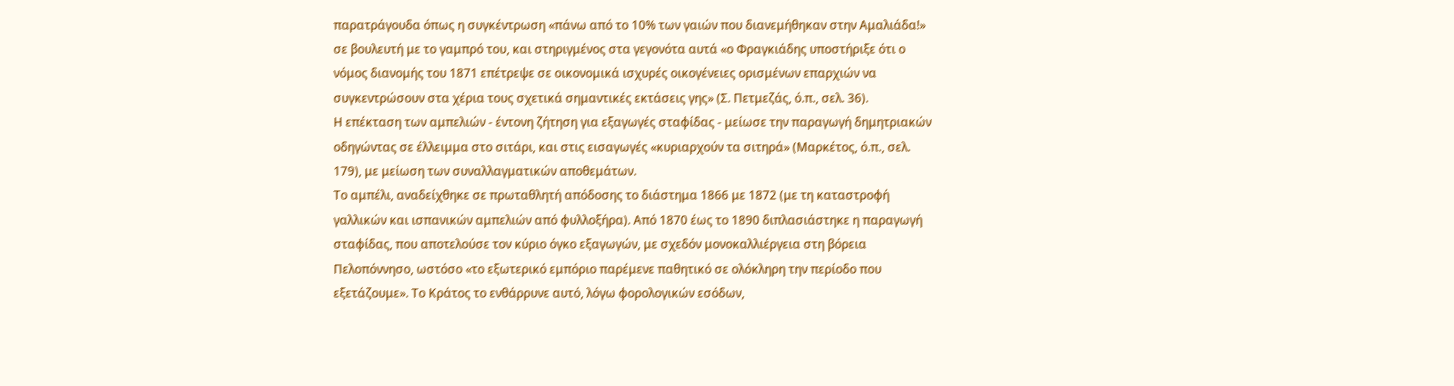παρατράγουδα όπως η συγκέντρωση «πάνω από το 10% των γαιών που διανεμήθηκαν στην Αμαλιάδα!» σε βουλευτή με το γαμπρό του, και στηριγμένος στα γεγονότα αυτά «ο Φραγκιάδης υποστήριξε ότι ο νόμος διανομής του 1871 επέτρεψε σε οικονομικά ισχυρές οικογένειες ορισμένων επαρχιών να συγκεντρώσουν στα χέρια τους σχετικά σημαντικές εκτάσεις γης» (Σ. Πετμεζάς, ό.π., σελ. 36).
Η επέκταση των αμπελιών - έντονη ζήτηση για εξαγωγές σταφίδας - μείωσε την παραγωγή δημητριακών οδηγώντας σε έλλειμμα στο σιτάρι, και στις εισαγωγές «κυριαρχούν τα σιτηρά» (Μαρκέτος, ό.π., σελ. 179), με μείωση των συναλλαγματικών αποθεμάτων.
Το αμπέλι, αναδείχθηκε σε πρωταθλητή απόδοσης το διάστημα 1866 με 1872 (με τη καταστροφή γαλλικών και ισπανικών αμπελιών από φυλλοξήρα). Από 1870 έως το 1890 διπλασιάστηκε η παραγωγή σταφίδας, που αποτελούσε τον κύριο όγκο εξαγωγών, με σχεδόν μονοκαλλιέργεια στη βόρεια Πελοπόννησο, ωστόσο «το εξωτερικό εμπόριο παρέμενε παθητικό σε ολόκληρη την περίοδο που εξετάζουμε». Το Κράτος το ενθάρρυνε αυτό, λόγω φορολογικών εσόδων,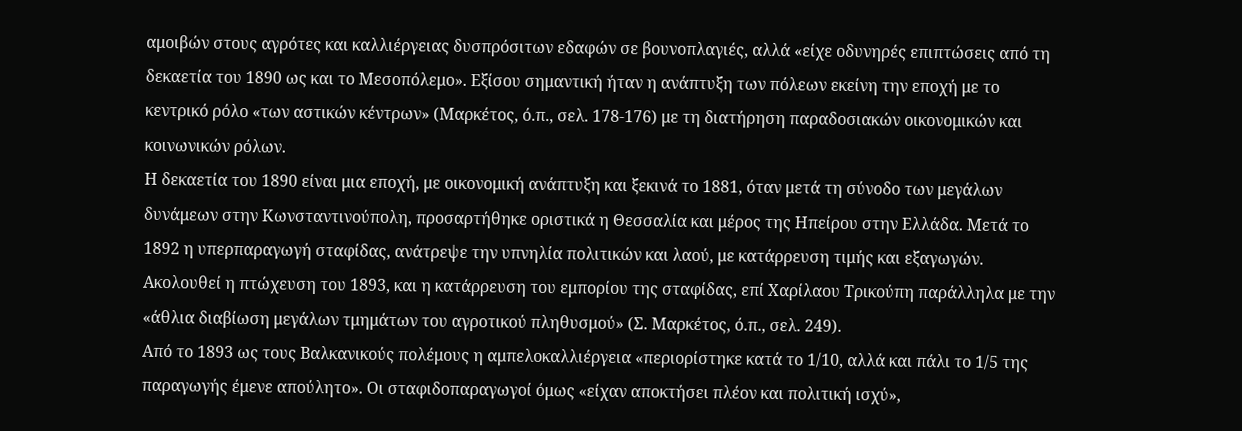αμοιβών στους αγρότες και καλλιέργειας δυσπρόσιτων εδαφών σε βουνοπλαγιές, αλλά «είχε οδυνηρές επιπτώσεις από τη δεκαετία του 1890 ως και το Μεσοπόλεμο». Εξίσου σημαντική ήταν η ανάπτυξη των πόλεων εκείνη την εποχή με το κεντρικό ρόλο «των αστικών κέντρων» (Μαρκέτος, ό.π., σελ. 178-176) με τη διατήρηση παραδοσιακών οικονομικών και κοινωνικών ρόλων.
Η δεκαετία του 1890 είναι μια εποχή, με οικονομική ανάπτυξη και ξεκινά το 1881, όταν μετά τη σύνοδο των μεγάλων δυνάμεων στην Κωνσταντινούπολη, προσαρτήθηκε οριστικά η Θεσσαλία και μέρος της Ηπείρου στην Ελλάδα. Μετά το 1892 η υπερπαραγωγή σταφίδας, ανάτρεψε την υπνηλία πολιτικών και λαού, με κατάρρευση τιμής και εξαγωγών. Ακολουθεί η πτώχευση του 1893, και η κατάρρευση του εμπορίου της σταφίδας, επί Χαρίλαου Τρικούπη παράλληλα με την «άθλια διαβίωση μεγάλων τμημάτων του αγροτικού πληθυσμού» (Σ. Μαρκέτος, ό.π., σελ. 249).
Από το 1893 ως τους Βαλκανικούς πολέμους η αμπελοκαλλιέργεια «περιορίστηκε κατά το 1/10, αλλά και πάλι το 1/5 της παραγωγής έμενε απούλητο». Οι σταφιδοπαραγωγοί όμως «είχαν αποκτήσει πλέον και πολιτική ισχύ»,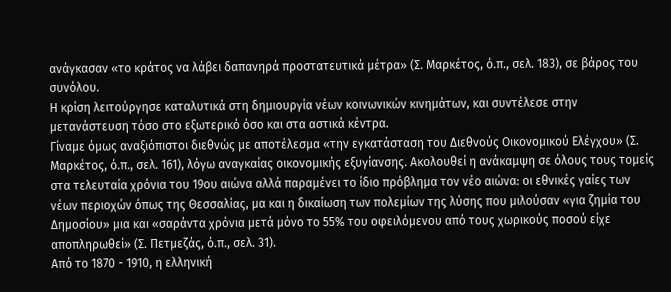ανάγκασαν «το κράτος να λάβει δαπανηρά προστατευτικά μέτρα» (Σ. Μαρκέτος, ό.π., σελ. 183), σε βάρος του συνόλου.
Η κρίση λειτούργησε καταλυτικά στη δημιουργία νέων κοινωνικών κινημάτων, και συντέλεσε στην μετανάστευση τόσο στο εξωτερικό όσο και στα αστικά κέντρα.
Γίναμε όμως αναξιόπιστοι διεθνώς με αποτέλεσμα «την εγκατάσταση του Διεθνούς Οικονομικού Ελέγχου» (Σ. Μαρκέτος, ό.π., σελ. 161), λόγω αναγκαίας οικονομικής εξυγίανσης. Ακολουθεί η ανάκαμψη σε όλους τους τομείς στα τελευταία χρόνια του 19ου αιώνα αλλά παραμένει το ίδιο πρόβλημα τον νέο αιώνα: οι εθνικές γαίες των νέων περιοχών όπως της Θεσσαλίας, μα και η δικαίωση των πολεμίων της λύσης που μιλούσαν «για ζημία του Δημοσίου» μια και «σαράντα χρόνια μετά μόνο το 55% του οφειλόμενου από τους χωρικούς ποσού είχε αποπληρωθεί» (Σ. Πετμεζάς, ό.π., σελ. 31).
Από το 1870 - 1910, η ελληνική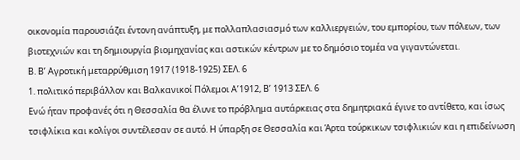οικονομία παρουσιάζει έντονη ανάπτυξη, με πολλαπλασιασμό των καλλιεργειών, του εμπορίου, των πόλεων, των βιοτεχνιών και τη δημιουργία βιομηχανίας και αστικών κέντρων με το δημόσιο τομέα να γιγαντώνεται.
Β. Β’ Αγροτική μεταρρύθμιση 1917 (1918-1925) ΣΕΛ. 6
1. πολιτικό περιβάλλον και Βαλκανικοί Πόλεμοι Α’1912, Β’ 1913 ΣΕΛ. 6
Ενώ ήταν προφανές ότι η Θεσσαλία θα έλυνε το πρόβλημα αυτάρκειας στα δημητριακά έγινε το αντίθετο, και ίσως τσιφλίκια και κολίγοι συντέλεσαν σε αυτό. Η ύπαρξη σε Θεσσαλία και Άρτα τούρκικων τσιφλικιών και η επιδείνωση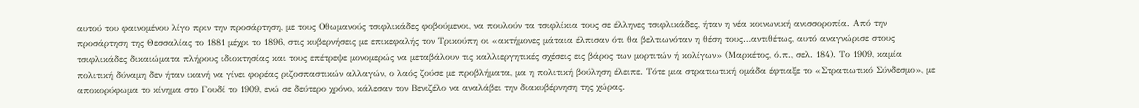αυτού του φαινομένου λίγο πριν την προσάρτηση, με τους Οθωμανούς τσιφλικάδες φοβούμενοι, να πουλούν τα τσιφλίκια τους σε έλληνες τσιφλικάδες, ήταν η νέα κοινωνική ανισσοροπία. Από την προσάρτηση της Θεσσαλίας το 1881 μέχρι το 1896, στις κυβερνήσεις με επικεφαλής τον Τρικούπη οι «ακτήμονες μάταια έλπισαν ότι θα βελτιωνόταν η θέση τους…αντιθέτως, αυτό αναγνώρισε στους τσιφλικάδες δικαιώματα πλήρους ιδιοκτησίας και τους επέτρεψε μονομερώς να μεταβάλουν τις καλλιεργητικές σχέσεις εις βάρος των μορτιτών ή κολίγων» (Μαρκέτος, ό.π., σελ. 184). Το 1909, καμία πολιτική δύναμη δεν ήταν ικανή να γίνει φορέας ριζοσπαστικών αλλαγών, ο λαός ζούσε με προβλήματα, μα η πολιτική βούληση έλειπε. Τότε μια στρατιωτική ομάδα έφτιαξε το «Στρατιωτικό Σύνδεσμο», με αποκορύφωμα το κίνημα στο Γουδί το 1909, ενώ σε δεύτερο χρόνο, κάλεσαν τον Βενιζέλο να αναλάβει την διακυβέρνηση της χώρας.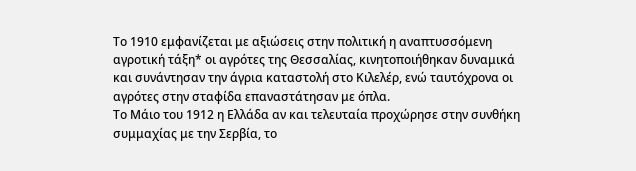Το 1910 εμφανίζεται με αξιώσεις στην πολιτική η αναπτυσσόμενη αγροτική τάξη* οι αγρότες της Θεσσαλίας, κινητοποιήθηκαν δυναμικά και συνάντησαν την άγρια καταστολή στο Κιλελέρ, ενώ ταυτόχρονα οι αγρότες στην σταφίδα επαναστάτησαν με όπλα.
Το Μάιο του 1912 η Ελλάδα αν και τελευταία προχώρησε στην συνθήκη συμμαχίας με την Σερβία, το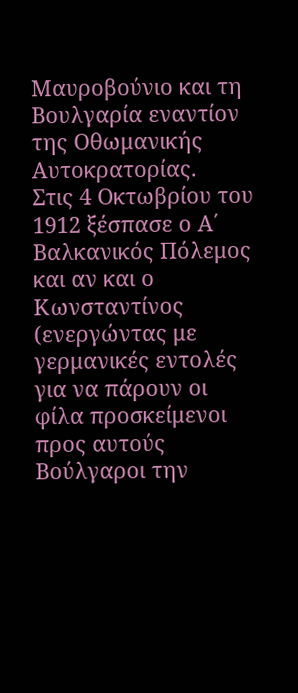Μαυροβούνιο και τη Βουλγαρία εναντίον της Οθωμανικής Αυτοκρατορίας.
Στις 4 Οκτωβρίου του 1912 ξέσπασε ο Α΄ Βαλκανικός Πόλεμος και αν και ο Κωνσταντίνος (ενεργώντας με γερμανικές εντολές για να πάρουν οι φίλα προσκείμενοι προς αυτούς Βούλγαροι την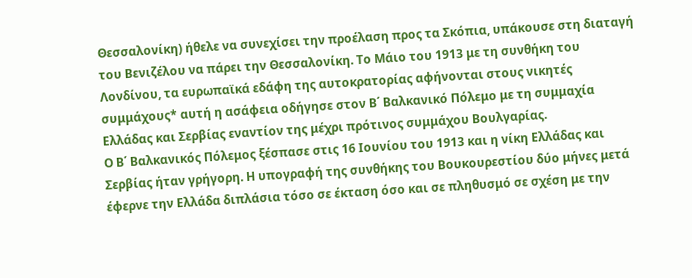Θεσσαλονίκη) ήθελε να συνεχίσει την προέλαση προς τα Σκόπια, υπάκουσε στη διαταγή του Βενιζέλου να πάρει την Θεσσαλονίκη. Το Μάιο του 1913 με τη συνθήκη του Λονδίνου, τα ευρωπαϊκά εδάφη της αυτοκρατορίας αφήνονται στους νικητές συμμάχους* αυτή η ασάφεια οδήγησε στον Β΄ Βαλκανικό Πόλεμο με τη συμμαχία Ελλάδας και Σερβίας εναντίον της μέχρι πρότινος συμμάχου Βουλγαρίας.
Ο Β΄ Βαλκανικός Πόλεμος ξέσπασε στις 16 Ιουνίου του 1913 και η νίκη Ελλάδας και Σερβίας ήταν γρήγορη. Η υπογραφή της συνθήκης του Βουκουρεστίου δύο μήνες μετά έφερνε την Ελλάδα διπλάσια τόσο σε έκταση όσο και σε πληθυσμό σε σχέση με την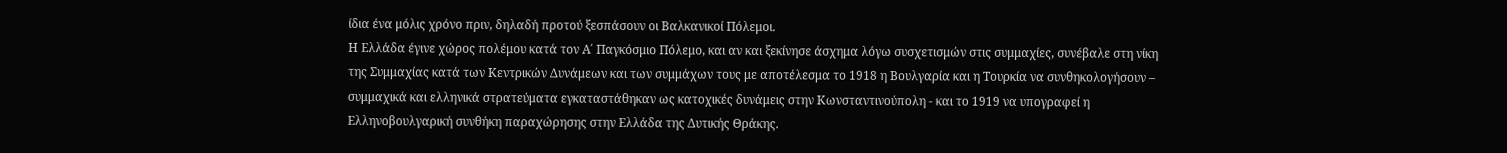ίδια ένα μόλις χρόνο πριν, δηλαδή προτού ξεσπάσουν οι Βαλκανικοί Πόλεμοι.
Η Ελλάδα έγινε χώρος πολέμου κατά τον Α΄ Παγκόσμιο Πόλεμο, και αν και ξεκίνησε άσχημα λόγω συσχετισμών στις συμμαχίες, συνέβαλε στη νίκη της Συμμαχίας κατά των Κεντρικών Δυνάμεων και των συμμάχων τους με αποτέλεσμα το 1918 η Βουλγαρία και η Τουρκία να συνθηκολογήσουν – συμμαχικά και ελληνικά στρατεύματα εγκαταστάθηκαν ως κατοχικές δυνάμεις στην Κωνσταντινούπολη - και το 1919 να υπογραφεί η Ελληνοβουλγαρική συνθήκη παραχώρησης στην Ελλάδα της Δυτικής Θράκης.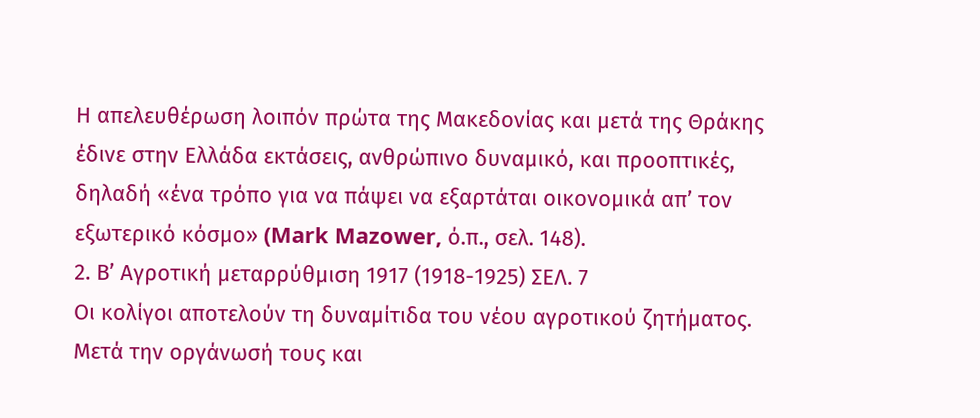Η απελευθέρωση λοιπόν πρώτα της Μακεδονίας και μετά της Θράκης έδινε στην Ελλάδα εκτάσεις, ανθρώπινο δυναμικό, και προοπτικές, δηλαδή «ένα τρόπο για να πάψει να εξαρτάται οικονομικά απ’ τον εξωτερικό κόσμο» (Mark Mazower, ό.π., σελ. 148).
2. Β’ Αγροτική μεταρρύθμιση 1917 (1918-1925) ΣΕΛ. 7
Οι κολίγοι αποτελούν τη δυναμίτιδα του νέου αγροτικού ζητήματος. Μετά την οργάνωσή τους και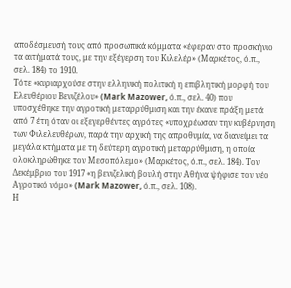αποδέσμευσή τους από προσωπικά κόμματα «έφεραν στο προσκήνιο τα αιτήματά τους, με την εξέγερση του Κιλελέρ» (Μαρκέτος, ό.π., σελ. 184) το 1910.
Τότε «κυριαρχούσε στην ελληνική πολιτική η επιβλητική μορφή του Ελευθέριου Βενιζέλου» (Mark Mazower, ό.π., σελ. 40) που υποσχέθηκε την αγροτική μεταρρύθμιση και την έκανε πράξη μετά από 7 έτη όταν οι εξεγερθέντες αγρότες «υποχρέωσαν την κυβέρνηση των Φιλελευθέρων, παρά την αρχική της απροθυμία, να διανείμει τα μεγάλα κτήματα με τη δεύτερη αγροτική μεταρρύθμιση, η οποία ολοκληρώθηκε τον Μεσοπόλεμο» (Μαρκέτος, ό.π., σελ. 184). Τον Δεκέμβριο του 1917 «η βενιζελική βουλή στην Αθήνα ψήφισε τον νέο Αγροτικό νόμο» (Mark Mazower, ό.π., σελ. 108).
Η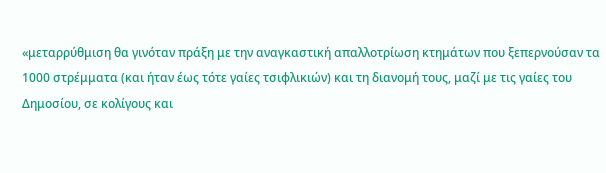«μεταρρύθμιση θα γινόταν πράξη με την αναγκαστική απαλλοτρίωση κτημάτων που ξεπερνούσαν τα 1000 στρέμματα (και ήταν έως τότε γαίες τσιφλικιών) και τη διανομή τους, μαζί με τις γαίες του Δημοσίου, σε κολίγους και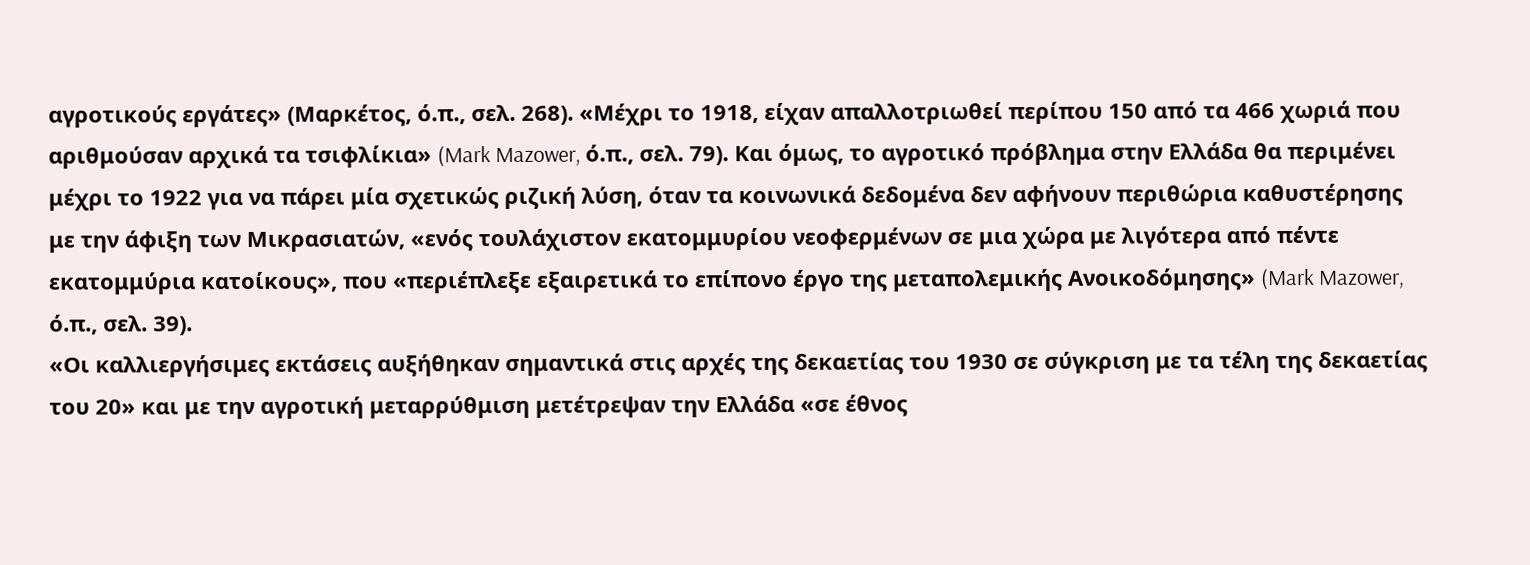αγροτικούς εργάτες» (Μαρκέτος, ό.π., σελ. 268). «Μέχρι το 1918, είχαν απαλλοτριωθεί περίπου 150 από τα 466 χωριά που αριθμούσαν αρχικά τα τσιφλίκια» (Mark Mazower, ό.π., σελ. 79). Και όμως, το αγροτικό πρόβλημα στην Ελλάδα θα περιμένει μέχρι το 1922 για να πάρει μία σχετικώς ριζική λύση, όταν τα κοινωνικά δεδομένα δεν αφήνουν περιθώρια καθυστέρησης με την άφιξη των Μικρασιατών, «ενός τουλάχιστον εκατομμυρίου νεοφερμένων σε μια χώρα με λιγότερα από πέντε εκατομμύρια κατοίκους», που «περιέπλεξε εξαιρετικά το επίπονο έργο της μεταπολεμικής Ανοικοδόμησης» (Mark Mazower, ό.π., σελ. 39).
«Οι καλλιεργήσιμες εκτάσεις αυξήθηκαν σημαντικά στις αρχές της δεκαετίας του 1930 σε σύγκριση με τα τέλη της δεκαετίας του 20» και με την αγροτική μεταρρύθμιση μετέτρεψαν την Ελλάδα «σε έθνος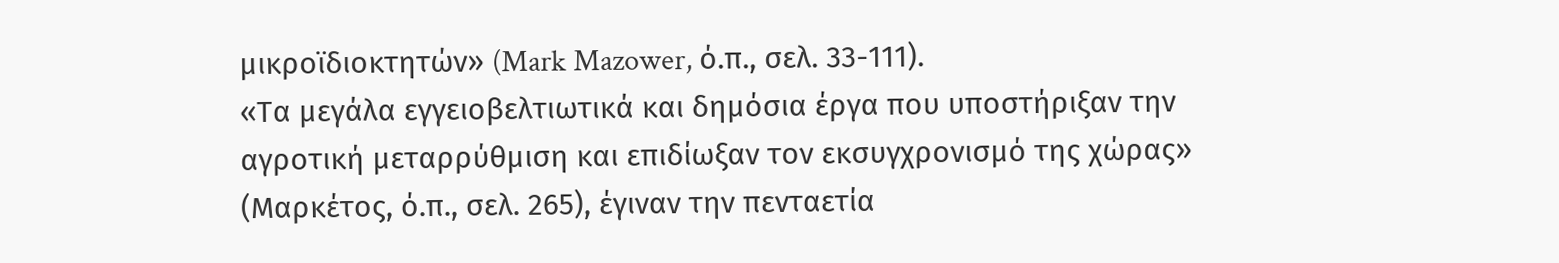μικροϊδιοκτητών» (Mark Mazower, ό.π., σελ. 33-111).
«Τα μεγάλα εγγειοβελτιωτικά και δημόσια έργα που υποστήριξαν την αγροτική μεταρρύθμιση και επιδίωξαν τον εκσυγχρονισμό της χώρας» (Μαρκέτος, ό.π., σελ. 265), έγιναν την πενταετία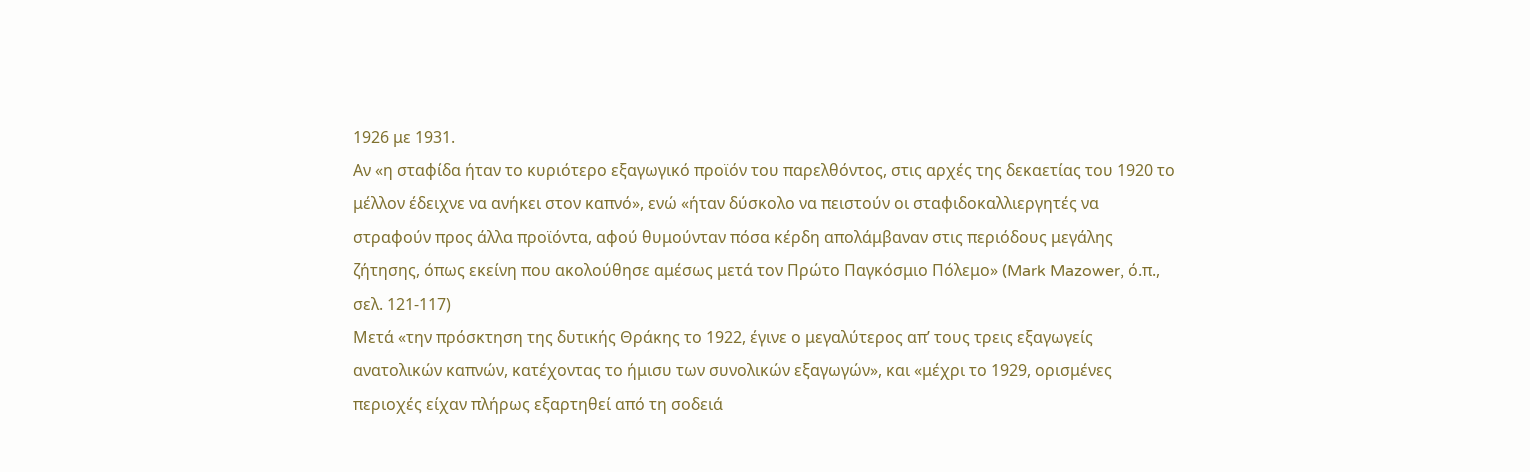1926 με 1931.
Αν «η σταφίδα ήταν το κυριότερο εξαγωγικό προϊόν του παρελθόντος, στις αρχές της δεκαετίας του 1920 το μέλλον έδειχνε να ανήκει στον καπνό», ενώ «ήταν δύσκολο να πειστούν οι σταφιδοκαλλιεργητές να στραφούν προς άλλα προϊόντα, αφού θυμούνταν πόσα κέρδη απολάμβαναν στις περιόδους μεγάλης ζήτησης, όπως εκείνη που ακολούθησε αμέσως μετά τον Πρώτο Παγκόσμιο Πόλεμο» (Mark Mazower, ό.π., σελ. 121-117)
Μετά «την πρόσκτηση της δυτικής Θράκης το 1922, έγινε ο μεγαλύτερος απ’ τους τρεις εξαγωγείς ανατολικών καπνών, κατέχοντας το ήμισυ των συνολικών εξαγωγών», και «μέχρι το 1929, ορισμένες περιοχές είχαν πλήρως εξαρτηθεί από τη σοδειά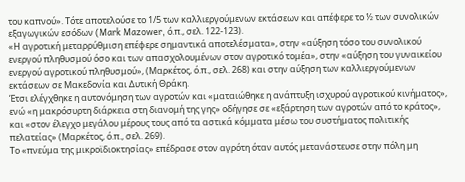του καπνού». Τότε αποτελούσε το 1/5 των καλλιεργούμενων εκτάσεων και απέφερε το ½ των συνολικών εξαγωγικών εσόδων (Mark Mazower, ό.π., σελ. 122-123).
«Η αγροτική μεταρρύθμιση επέφερε σημαντικά αποτελέσματα», στην «αύξηση τόσο του συνολικού ενεργού πληθυσμού όσο και των απασχολουμένων στον αγροτικό τομέα», στην «αύξηση του γυναικείου ενεργού αγροτικού πληθυσμού», (Μαρκέτος, ό.π., σελ. 268) και στην αύξηση των καλλιεργούμενων εκτάσεων σε Μακεδονία και Δυτική Θράκη.
Έτσι ελέγχθηκε η αυτονόμηση των αγροτών και «ματαιώθηκε η ανάπτυξη ισχυρού αγροτικού κινήματος», ενώ «η μακρόσυρτη διάρκεια στη διανομή της γης» οδήγησε σε «εξάρτηση των αγροτών από το κράτος», και «στον έλεγχο μεγάλου μέρους τους από τα αστικά κόμματα μέσω του συστήματος πολιτικής πελατείας» (Μαρκέτος, ό.π., σελ. 269).
Το «πνεύμα της μικροϊδιοκτησίας» επέδρασε στον αγρότη όταν αυτός μετανάστευσε στην πόλη μη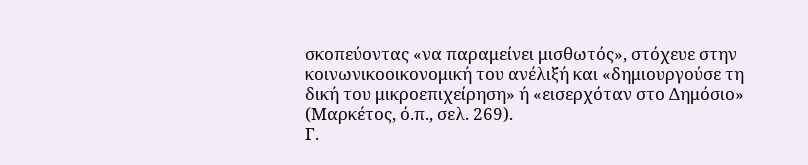σκοπεύοντας «να παραμείνει μισθωτός», στόχευε στην κοινωνικοοικονομική του ανέλιξή και «δημιουργούσε τη δική του μικροεπιχείρηση» ή «εισερχόταν στο Δημόσιο» (Μαρκέτος, ό.π., σελ. 269).
Γ.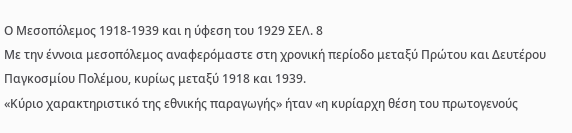Ο Μεσοπόλεμος 1918-1939 και η ύφεση του 1929 ΣΕΛ. 8
Με την έννοια μεσοπόλεμος αναφερόμαστε στη χρονική περίοδο μεταξύ Πρώτου και Δευτέρου Παγκοσμίου Πολέμου, κυρίως μεταξύ 1918 και 1939.
«Κύριο χαρακτηριστικό της εθνικής παραγωγής» ήταν «η κυρίαρχη θέση του πρωτογενούς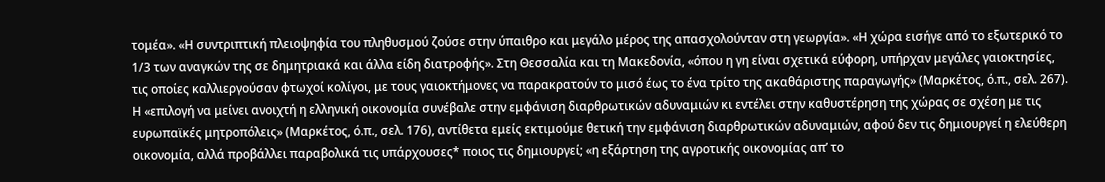τομέα». «Η συντριπτική πλειοψηφία του πληθυσμού ζούσε στην ύπαιθρο και μεγάλο μέρος της απασχολούνταν στη γεωργία». «Η χώρα εισήγε από το εξωτερικό το 1/3 των αναγκών της σε δημητριακά και άλλα είδη διατροφής». Στη Θεσσαλία και τη Μακεδονία, «όπου η γη είναι σχετικά εύφορη, υπήρχαν μεγάλες γαιοκτησίες, τις οποίες καλλιεργούσαν φτωχοί κολίγοι, με τους γαιοκτήμονες να παρακρατούν το μισό έως το ένα τρίτο της ακαθάριστης παραγωγής» (Μαρκέτος, ό.π., σελ. 267).
Η «επιλογή να μείνει ανοιχτή η ελληνική οικονομία συνέβαλε στην εμφάνιση διαρθρωτικών αδυναμιών κι εντέλει στην καθυστέρηση της χώρας σε σχέση με τις ευρωπαϊκές μητροπόλεις» (Μαρκέτος, ό.π., σελ. 176), αντίθετα εμείς εκτιμούμε θετική την εμφάνιση διαρθρωτικών αδυναμιών, αφού δεν τις δημιουργεί η ελεύθερη οικονομία, αλλά προβάλλει παραβολικά τις υπάρχουσες* ποιος τις δημιουργεί; «η εξάρτηση της αγροτικής οικονομίας απ’ το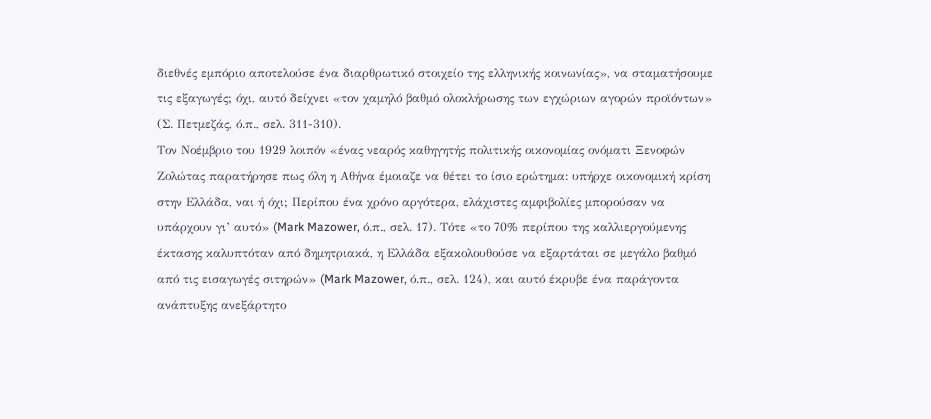διεθνές εμπόριο αποτελούσε ένα διαρθρωτικό στοιχείο της ελληνικής κοινωνίας», να σταματήσουμε τις εξαγωγές; όχι, αυτό δείχνει «τον χαμηλό βαθμό ολοκλήρωσης των εγχώριων αγορών προϊόντων» (Σ. Πετμεζάς, ό.π., σελ. 311-310).
Τον Νοέμβριο του 1929 λοιπόν «ένας νεαρός καθηγητής πολιτικής οικονομίας ονόματι Ξενοφών Ζολώτας παρατήρησε πως όλη η Αθήνα έμοιαζε να θέτει το ίσιο ερώτημα: υπήρχε οικονομική κρίση στην Ελλάδα, ναι ή όχι; Περίπου ένα χρόνο αργότερα, ελάχιστες αμφιβολίες μπορούσαν να υπάρχουν γι’ αυτό» (Mark Mazower, ό.π., σελ. 17). Τότε «το 70% περίπου της καλλιεργούμενης έκτασης καλυπτόταν από δημητριακά, η Ελλάδα εξακολουθούσε να εξαρτάται σε μεγάλο βαθμό από τις εισαγωγές σιτηρών» (Mark Mazower, ό.π., σελ. 124), και αυτό έκρυβε ένα παράγοντα ανάπτυξης ανεξάρτητο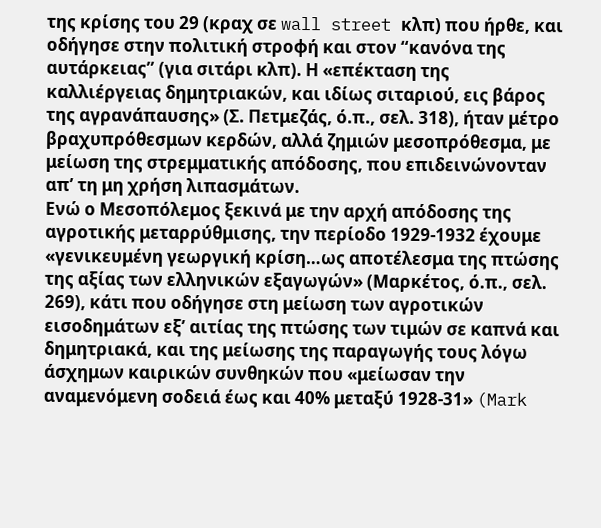της κρίσης του 29 (κραχ σε wall street κλπ) που ήρθε, και οδήγησε στην πολιτική στροφή και στον “κανόνα της αυτάρκειας” (για σιτάρι κλπ). Η «επέκταση της καλλιέργειας δημητριακών, και ιδίως σιταριού, εις βάρος της αγρανάπαυσης» (Σ. Πετμεζάς, ό.π., σελ. 318), ήταν μέτρο βραχυπρόθεσμων κερδών, αλλά ζημιών μεσοπρόθεσμα, με μείωση της στρεμματικής απόδοσης, που επιδεινώνονταν απ’ τη μη χρήση λιπασμάτων.
Ενώ ο Μεσοπόλεμος ξεκινά με την αρχή απόδοσης της αγροτικής μεταρρύθμισης, την περίοδο 1929-1932 έχουμε «γενικευμένη γεωργική κρίση…ως αποτέλεσμα της πτώσης της αξίας των ελληνικών εξαγωγών» (Μαρκέτος, ό.π., σελ. 269), κάτι που οδήγησε στη μείωση των αγροτικών εισοδημάτων εξ’ αιτίας της πτώσης των τιμών σε καπνά και δημητριακά, και της μείωσης της παραγωγής τους λόγω άσχημων καιρικών συνθηκών που «μείωσαν την αναμενόμενη σοδειά έως και 40% μεταξύ 1928-31» (Mark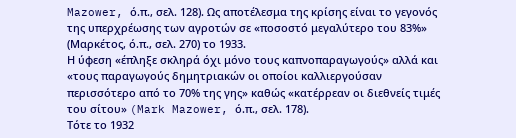Mazower, ό.π., σελ. 128). Ως αποτέλεσμα της κρίσης είναι το γεγονός της υπερχρέωσης των αγροτών σε «ποσοστό μεγαλύτερο του 83%» (Μαρκέτος, ό.π., σελ. 270) το 1933.
Η ύφεση «έπληξε σκληρά όχι μόνο τους καπνοπαραγωγούς» αλλά και «τους παραγωγούς δημητριακών οι οποίοι καλλιεργούσαν περισσότερο από το 70% της γης» καθώς «κατέρρεαν οι διεθνείς τιμές του σίτου» (Mark Mazower, ό.π., σελ. 178).
Τότε το 1932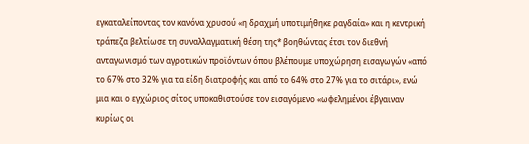εγκαταλείποντας τον κανόνα χρυσού «η δραχμή υποτιμήθηκε ραγδαία» και η κεντρική τράπεζα βελτίωσε τη συναλλαγματική θέση της* βοηθώντας έτσι τον διεθνή ανταγωνισμό των αγροτικών προϊόντων όπου βλέπουμε υποχώρηση εισαγωγών «από το 67% στο 32% για τα είδη διατροφής και από το 64% στο 27% για το σιτάρι», ενώ μια και ο εγχώριος σίτος υποκαθιστούσε τον εισαγόμενο «ωφελημένοι έβγαιναν κυρίως οι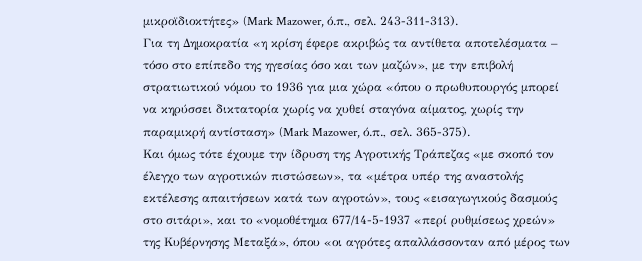μικροϊδιοκτήτες» (Mark Mazower, ό.π., σελ. 243-311-313).
Για τη Δημοκρατία «η κρίση έφερε ακριβώς τα αντίθετα αποτελέσματα – τόσο στο επίπεδο της ηγεσίας όσο και των μαζών», με την επιβολή στρατιωτικού νόμου το 1936 για μια χώρα «όπου ο πρωθυπουργός μπορεί να κηρύσσει δικτατορία χωρίς να χυθεί σταγόνα αίματος, χωρίς την παραμικρή αντίσταση» (Mark Mazower, ό.π., σελ. 365-375).
Και όμως τότε έχουμε την ίδρυση της Αγροτικής Τράπεζας «με σκοπό τον έλεγχο των αγροτικών πιστώσεων», τα «μέτρα υπέρ της αναστολής εκτέλεσης απαιτήσεων κατά των αγροτών», τους «εισαγωγικούς δασμούς στο σιτάρι», και το «νομοθέτημα 677/14-5-1937 «περί ρυθμίσεως χρεών» της Κυβέρνησης Μεταξά», όπου «οι αγρότες απαλλάσσονταν από μέρος των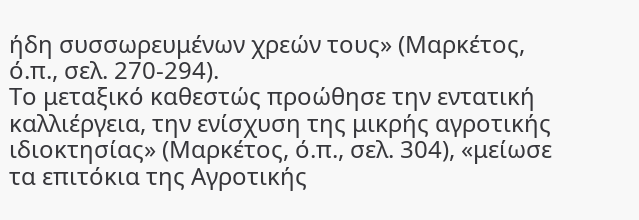ήδη συσσωρευμένων χρεών τους» (Μαρκέτος, ό.π., σελ. 270-294).
Το μεταξικό καθεστώς προώθησε την εντατική καλλιέργεια, την ενίσχυση της μικρής αγροτικής ιδιοκτησίας» (Μαρκέτος, ό.π., σελ. 304), «μείωσε τα επιτόκια της Αγροτικής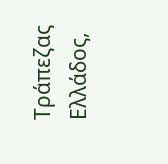Τράπεζας Ελλάδος,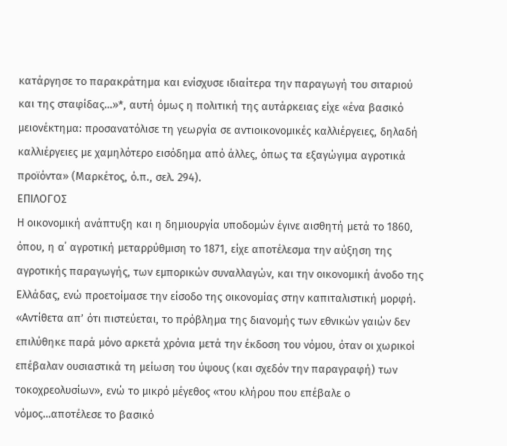κατάργησε το παρακράτημα και ενίσχυσε ιδιαίτερα την παραγωγή του σιταριού και της σταφίδας…»*, αυτή όμως η πολιτική της αυτάρκειας είχε «ένα βασικό μειονέκτημα: προσανατόλισε τη γεωργία σε αντιοικονομικές καλλιέργειες, δηλαδή καλλιέργειες με χαμηλότερο εισόδημα από άλλες, όπως τα εξαγώγιμα αγροτικά προϊόντα» (Μαρκέτος, ό.π., σελ. 294).
ΕΠΙΛΟΓΟΣ
Η οικονομική ανάπτυξη και η δημιουργία υποδομών έγινε αισθητή μετά το 1860, όπου, η α΄ αγροτική μεταρρύθμιση το 1871, είχε αποτέλεσμα την αύξηση της αγροτικής παραγωγής, των εμπορικών συναλλαγών, και την οικονομική άνοδο της Ελλάδας, ενώ προετοίμασε την είσοδο της οικονομίας στην καπιταλιστική μορφή. «Αντίθετα απ’ ότι πιστεύεται, το πρόβλημα της διανομής των εθνικών γαιών δεν επιλύθηκε παρά μόνο αρκετά χρόνια μετά την έκδοση του νόμου, όταν οι χωρικοί επέβαλαν ουσιαστικά τη μείωση του ύψους (και σχεδόν την παραγραφή) των τοκοχρεολυσίων», ενώ το μικρό μέγεθος «του κλήρου που επέβαλε ο νόμος…αποτέλεσε το βασικό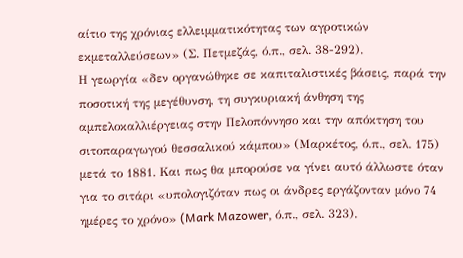αίτιο της χρόνιας ελλειμματικότητας των αγροτικών εκμεταλλεύσεων» (Σ. Πετμεζάς, ό.π., σελ. 38-292).
Η γεωργία «δεν οργανώθηκε σε καπιταλιστικές βάσεις, παρά την ποσοτική της μεγέθυνση, τη συγκυριακή άνθηση της αμπελοκαλλιέργειας στην Πελοπόννησο και την απόκτηση του σιτοπαραγωγού θεσσαλικού κάμπου» (Μαρκέτος, ό.π., σελ. 175) μετά το 1881. Και πως θα μπορούσε να γίνει αυτό άλλωστε όταν για το σιτάρι «υπολογιζόταν πως οι άνδρες εργάζονταν μόνο 74 ημέρες το χρόνο» (Mark Mazower, ό.π., σελ. 323).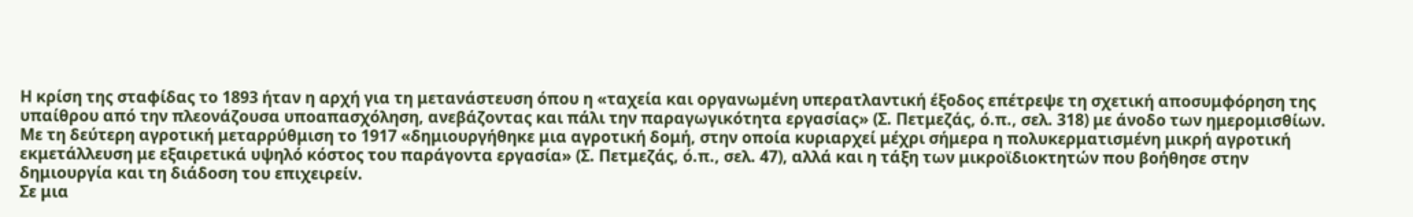Η κρίση της σταφίδας το 1893 ήταν η αρχή για τη μετανάστευση όπου η «ταχεία και οργανωμένη υπερατλαντική έξοδος επέτρεψε τη σχετική αποσυμφόρηση της υπαίθρου από την πλεονάζουσα υποαπασχόληση, ανεβάζοντας και πάλι την παραγωγικότητα εργασίας» (Σ. Πετμεζάς, ό.π., σελ. 318) με άνοδο των ημερομισθίων.
Με τη δεύτερη αγροτική μεταρρύθμιση το 1917 «δημιουργήθηκε μια αγροτική δομή, στην οποία κυριαρχεί μέχρι σήμερα η πολυκερματισμένη μικρή αγροτική εκμετάλλευση με εξαιρετικά υψηλό κόστος του παράγοντα εργασία» (Σ. Πετμεζάς, ό.π., σελ. 47), αλλά και η τάξη των μικροϊδιοκτητών που βοήθησε στην δημιουργία και τη διάδοση του επιχειρείν.
Σε μια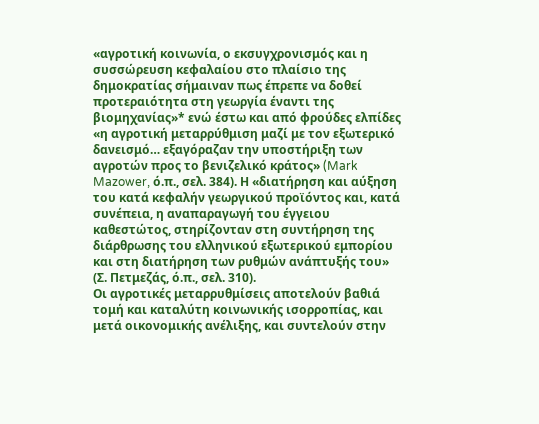«αγροτική κοινωνία, ο εκσυγχρονισμός και η συσσώρευση κεφαλαίου στο πλαίσιο της δημοκρατίας σήμαιναν πως έπρεπε να δοθεί προτεραιότητα στη γεωργία έναντι της βιομηχανίας»* ενώ έστω και από φρούδες ελπίδες «η αγροτική μεταρρύθμιση μαζί με τον εξωτερικό δανεισμό… εξαγόραζαν την υποστήριξη των αγροτών προς το βενιζελικό κράτος» (Mark Mazower, ό.π., σελ. 384). Η «διατήρηση και αύξηση του κατά κεφαλήν γεωργικού προϊόντος και, κατά συνέπεια, η αναπαραγωγή του έγγειου καθεστώτος, στηρίζονταν στη συντήρηση της διάρθρωσης του ελληνικού εξωτερικού εμπορίου και στη διατήρηση των ρυθμών ανάπτυξής του» (Σ. Πετμεζάς, ό.π., σελ. 310).
Οι αγροτικές μεταρρυθμίσεις αποτελούν βαθιά τομή και καταλύτη κοινωνικής ισορροπίας, και μετά οικονομικής ανέλιξης, και συντελούν στην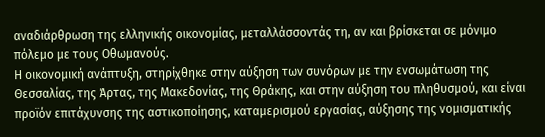αναδιάρθρωση της ελληνικής οικονομίας, μεταλλάσσοντάς τη, αν και βρίσκεται σε μόνιμο πόλεμο με τους Οθωμανούς.
Η οικονομική ανάπτυξη, στηρίχθηκε στην αύξηση των συνόρων με την ενσωμάτωση της Θεσσαλίας, της Άρτας, της Μακεδονίας, της Θράκης, και στην αύξηση του πληθυσμού, και είναι προϊόν επιτάχυνσης της αστικοποίησης, καταμερισμού εργασίας, αύξησης της νομισματικής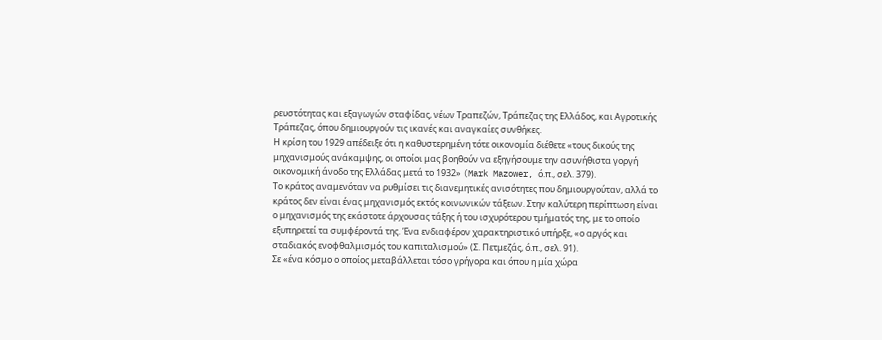ρευστότητας και εξαγωγών σταφίδας, νέων Τραπεζών, Τράπεζας της Ελλάδος, και Αγροτικής Τράπεζας, όπου δημιουργούν τις ικανές και αναγκαίες συνθήκες.
Η κρίση του 1929 απέδειξε ότι η καθυστερημένη τότε οικονομία διέθετε «τους δικούς της μηχανισμούς ανάκαμψης, οι οποίοι μας βοηθούν να εξηγήσουμε την ασυνήθιστα γοργή οικονομική άνοδο της Ελλάδας μετά το 1932» (Mark Mazower, ό.π., σελ. 379).
Το κράτος αναμενόταν να ρυθμίσει τις διανεμητικές ανισότητες που δημιουργούταν, αλλά το κράτος δεν είναι ένας μηχανισμός εκτός κοινωνικών τάξεων. Στην καλύτερη περίπτωση είναι ο μηχανισμός της εκάστοτε άρχουσας τάξης ή του ισχυρότερου τμήματός της, με το οποίο εξυπηρετεί τα συμφέροντά της. Ένα ενδιαφέρον χαρακτηριστικό υπήρξε, «ο αργός και σταδιακός ενοφθαλμισμός του καπιταλισμού» (Σ. Πετμεζάς, ό.π., σελ. 91).
Σε «ένα κόσμο ο οποίος μεταβάλλεται τόσο γρήγορα και όπου η μία χώρα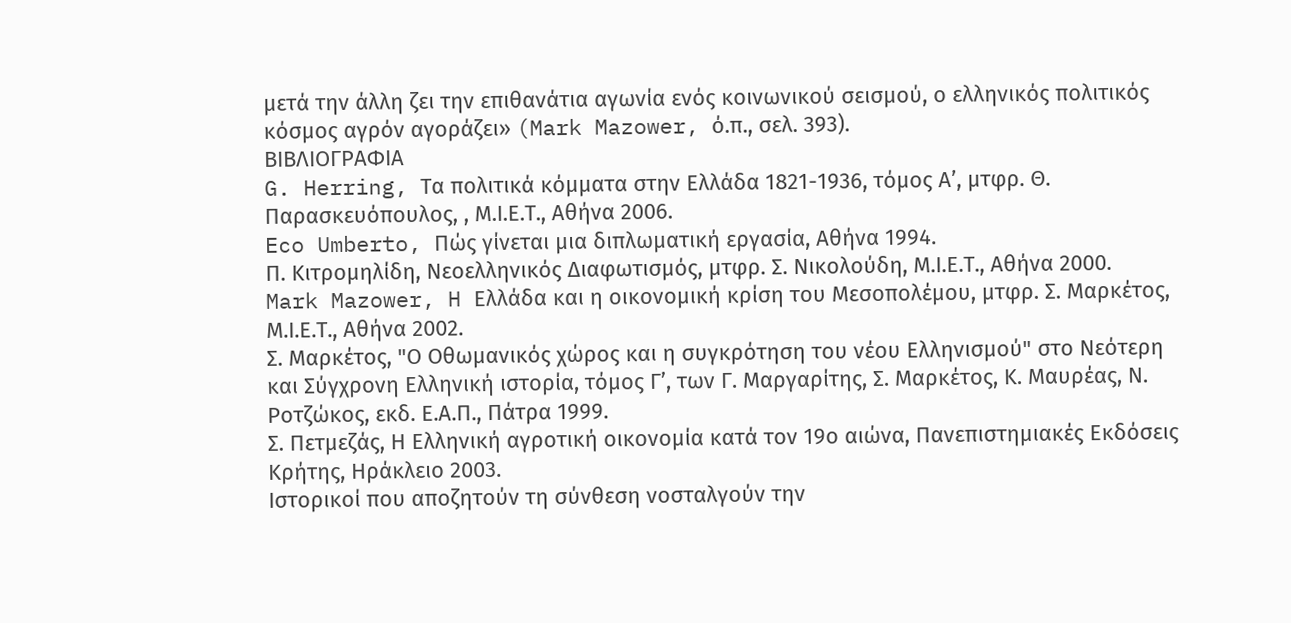μετά την άλλη ζει την επιθανάτια αγωνία ενός κοινωνικού σεισμού, ο ελληνικός πολιτικός κόσμος αγρόν αγοράζει» (Mark Mazower, ό.π., σελ. 393).
ΒΙΒΛΙΟΓΡΑΦΙΑ
G. Herring, Τα πολιτικά κόμματα στην Ελλάδα 1821-1936, τόμος Α’, μτφρ. Θ. Παρασκευόπουλος, , Μ.Ι.Ε.Τ., Αθήνα 2006.
Eco Umberto, Πώς γίνεται μια διπλωματική εργασία, Αθήνα 1994.
Π. Κιτρομηλίδη, Νεοελληνικός Διαφωτισμός, μτφρ. Σ. Νικολούδη, Μ.Ι.Ε.Τ., Αθήνα 2000.
Mark Mazower, H Ελλάδα και η οικονομική κρίση του Μεσοπολέμου, μτφρ. Σ. Μαρκέτος, Μ.Ι.Ε.Τ., Αθήνα 2002.
Σ. Μαρκέτος, "Ο Οθωμανικός χώρος και η συγκρότηση του νέου Ελληνισμού" στο Νεότερη και Σύγχρονη Ελληνική ιστορία, τόμος Γ’, των Γ. Μαργαρίτης, Σ. Μαρκέτος, Κ. Μαυρέας, Ν. Ροτζώκος, εκδ. Ε.Α.Π., Πάτρα 1999.
Σ. Πετμεζάς, Η Ελληνική αγροτική οικονομία κατά τον 19ο αιώνα, Πανεπιστημιακές Εκδόσεις Κρήτης, Ηράκλειο 2003.
Ιστορικοί που αποζητούν τη σύνθεση νοσταλγούν την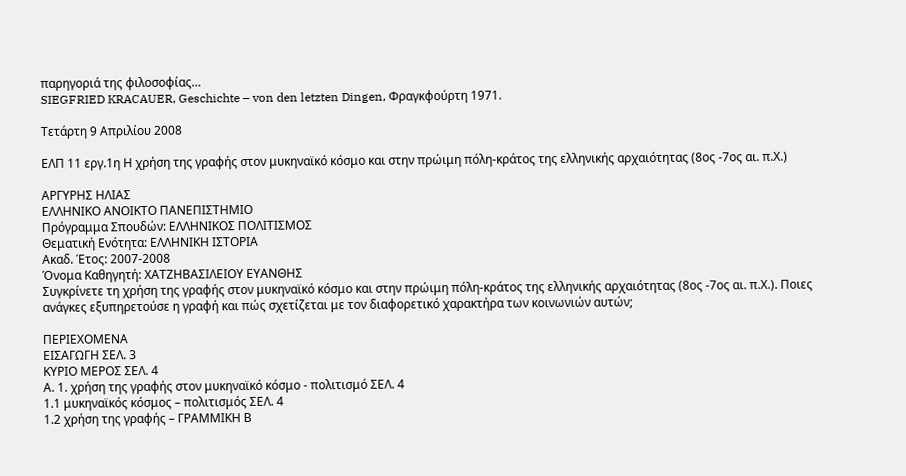παρηγοριά της φιλοσοφίας…
SIEGFRIED KRACAUER, Geschichte – von den letzten Dingen, Φραγκφούρτη 1971.

Τετάρτη 9 Απριλίου 2008

ΕΛΠ 11 εργ.1η Η χρήση της γραφής στον μυκηναϊκό κόσμο και στην πρώιμη πόλη-κράτος της ελληνικής αρχαιότητας (8ος -7ος αι. π.Χ.)

ΑΡΓΥΡΗΣ ΗΛΙΑΣ
ΕΛΛΗΝΙΚΟ ΑΝΟΙΚΤΟ ΠΑΝΕΠΙΣΤΗΜΙΟ
Πρόγραμμα Σπουδών: ΕΛΛΗΝΙΚΟΣ ΠΟΛΙΤΙΣΜΟΣ
Θεματική Ενότητα: ΕΛΛΗΝΙΚΗ ΙΣΤΟΡΙΑ
Ακαδ. Έτος: 2007-2008
Όνομα Καθηγητή: ΧΑΤΖΗΒΑΣΙΛΕΙΟΥ ΕΥΑΝΘΗΣ
Συγκρίνετε τη χρήση της γραφής στον μυκηναϊκό κόσμο και στην πρώιμη πόλη-κράτος της ελληνικής αρχαιότητας (8ος -7ος αι. π.Χ.). Ποιες ανάγκες εξυπηρετούσε η γραφή και πώς σχετίζεται με τον διαφορετικό χαρακτήρα των κοινωνιών αυτών;

ΠΕΡΙΕΧΟΜΕΝΑ
ΕΙΣΑΓΩΓΗ ΣΕΛ. 3
ΚΥΡΙΟ ΜΕΡΟΣ ΣΕΛ. 4
Α. 1. χρήση της γραφής στον μυκηναϊκό κόσμο - πολιτισμό ΣΕΛ. 4
1.1 μυκηναϊκός κόσμος – πολιτισμός ΣΕΛ. 4
1.2 χρήση της γραφής – ΓΡΑΜΜΙΚΗ Β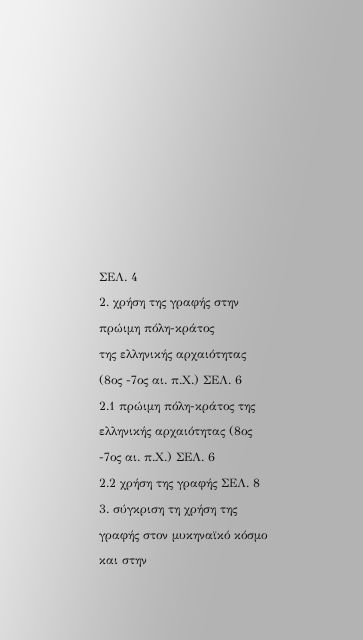ΣΕΛ. 4
2. χρήση της γραφής στην πρώιμη πόλη-κράτος
της ελληνικής αρχαιότητας (8ος -7ος αι. π.Χ.) ΣΕΛ. 6
2.1 πρώιμη πόλη-κράτος της ελληνικής αρχαιότητας (8ος -7ος αι. π.Χ.) ΣΕΛ. 6
2.2 χρήση της γραφής ΣΕΛ. 8
3. σύγκριση τη χρήση της γραφής στον μυκηναϊκό κόσμο και στην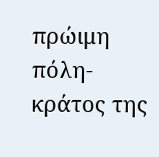πρώιμη πόλη-κράτος της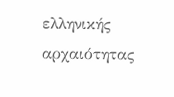ελληνικής αρχαιότητας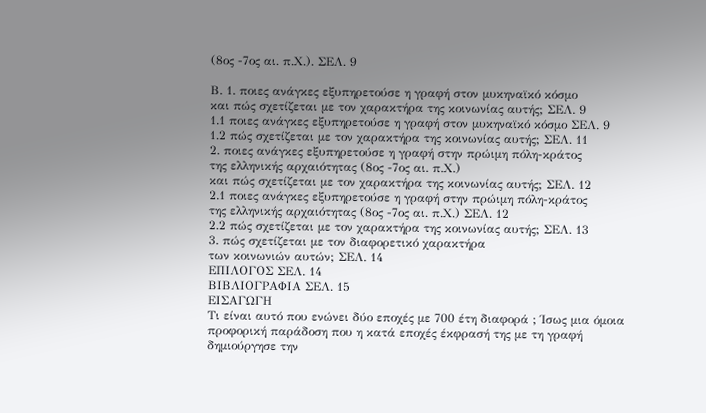(8ος -7ος αι. π.Χ.). ΣΕΛ. 9

Β. 1. ποιες ανάγκες εξυπηρετούσε η γραφή στον μυκηναϊκό κόσμο
και πώς σχετίζεται με τον χαρακτήρα της κοινωνίας αυτής; ΣΕΛ. 9
1.1 ποιες ανάγκες εξυπηρετούσε η γραφή στον μυκηναϊκό κόσμο ΣΕΛ. 9
1.2 πώς σχετίζεται με τον χαρακτήρα της κοινωνίας αυτής; ΣΕΛ. 11
2. ποιες ανάγκες εξυπηρετούσε η γραφή στην πρώιμη πόλη-κράτος
της ελληνικής αρχαιότητας (8ος -7ος αι. π.Χ.)
και πώς σχετίζεται με τον χαρακτήρα της κοινωνίας αυτής; ΣΕΛ. 12
2.1 ποιες ανάγκες εξυπηρετούσε η γραφή στην πρώιμη πόλη-κράτος
της ελληνικής αρχαιότητας (8ος -7ος αι. π.Χ.) ΣΕΛ. 12
2.2 πώς σχετίζεται με τον χαρακτήρα της κοινωνίας αυτής; ΣΕΛ. 13
3. πώς σχετίζεται με τον διαφορετικό χαρακτήρα
των κοινωνιών αυτών; ΣΕΛ. 14
ΕΠΙΛΟΓΟΣ ΣΕΛ. 14
ΒΙΒΛΙΟΓΡΑΦΙΑ ΣΕΛ. 15
ΕΙΣΑΓΩΓΗ
Τι είναι αυτό που ενώνει δύο εποχές με 700 έτη διαφορά ; Ίσως μια όμοια προφορική παράδοση που η κατά εποχές έκφρασή της με τη γραφή δημιούργησε την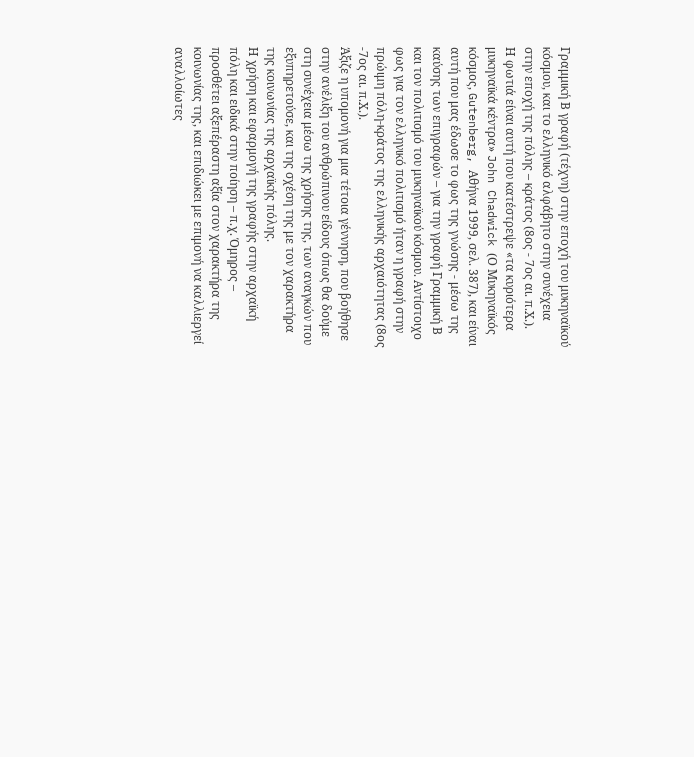Γραμμική Β γραφή (τέχνη) στην εποχή του μυκηναϊκού κόσμου, και το ελληνικό αλφάβητο στην συνέχεια στην εποχή της πόλης – κράτος (8ος - 7ος αι. π.Χ.).
Η φωτιά είναι αυτή που κατέστρεψε «τα κυριότερα μυκηναϊκά κέντρα» John Chadwick (Ο Μυκηναϊκός κόσμος, Gutenberg, Αθήνα 1999, σελ. 387), και είναι αυτή που μας έδωσε το φως της γνώσης - μέσω της καύσης των επιγραφών – για την γραφή Γραμμική Β και τον πολιτισμό του μυκηναϊκού κόσμου. Αντίστοιχο φως για τον ελληνικό πολιτισμό ήταν η γραφή στην πρώιμη πόλη-κράτος της ελληνικής αρχαιότητας (8ος -7ος αι. π.Χ.).
Άξιζε η υπομονή για μια τέτοια γέννηση, που βοήθησε στην ανέλιξη του ανθρώπινου είδους όπως θα δούμε στη συνέχεια μέσω της χρήσης της, των αναγκών που εξυπηρετούσε, και της σχέση της με τον χαρακτήρα της κοινωνίας της αρχαϊκής πόλης.
Η χρήση και εφαρμογή της γραφής στην αρχαϊκή πόλη και ειδικά στην ποίηση – π.χ. Όμηρος – προσθέτει αξεπέραστη αξία στον χαρακτήρα της κοινωνίας της, και επιδιώκει με επιμονή να καλλιεργεί αναλλοίωτες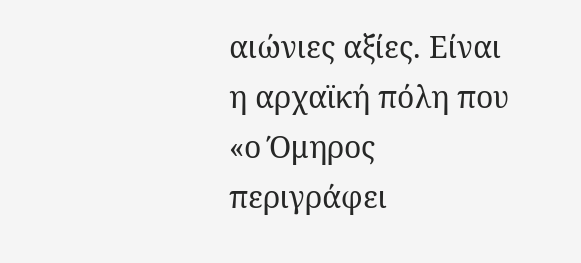αιώνιες αξίες. Είναι η αρχαϊκή πόλη που «ο Όμηρος περιγράφει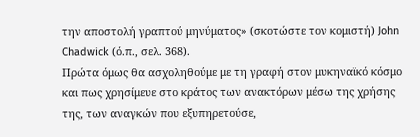την αποστολή γραπτού μηνύματος» (σκοτώστε τον κομιστή) John Chadwick (ό.π., σελ. 368).
Πρώτα όμως θα ασχοληθούμε με τη γραφή στον μυκηναϊκό κόσμο και πως χρησίμευε στο κράτος των ανακτόρων μέσω της χρήσης της, των αναγκών που εξυπηρετούσε,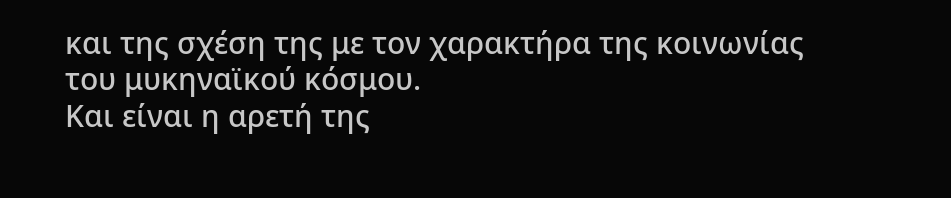και της σχέση της με τον χαρακτήρα της κοινωνίας του μυκηναϊκού κόσμου.
Και είναι η αρετή της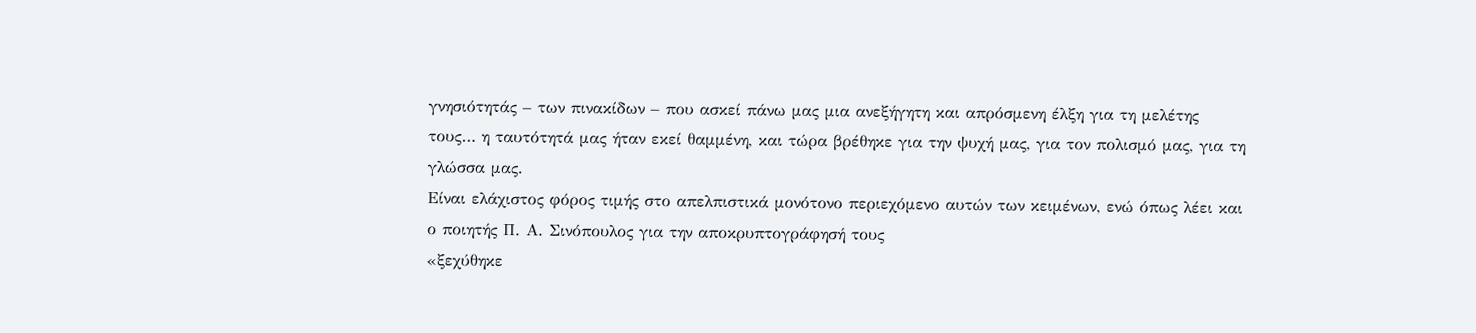γνησιότητάς – των πινακίδων – που ασκεί πάνω μας μια ανεξήγητη και απρόσμενη έλξη για τη μελέτης τους… η ταυτότητά μας ήταν εκεί θαμμένη, και τώρα βρέθηκε για την ψυχή μας, για τον πολισμό μας, για τη γλώσσα μας.
Είναι ελάχιστος φόρος τιμής στο απελπιστικά μονότονο περιεχόμενο αυτών των κειμένων, ενώ όπως λέει και ο ποιητής Π. Α. Σινόπουλος για την αποκρυπτογράφησή τους
«ξεχύθηκε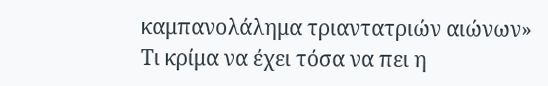καμπανολάλημα τριαντατριών αιώνων»
Τι κρίμα να έχει τόσα να πει η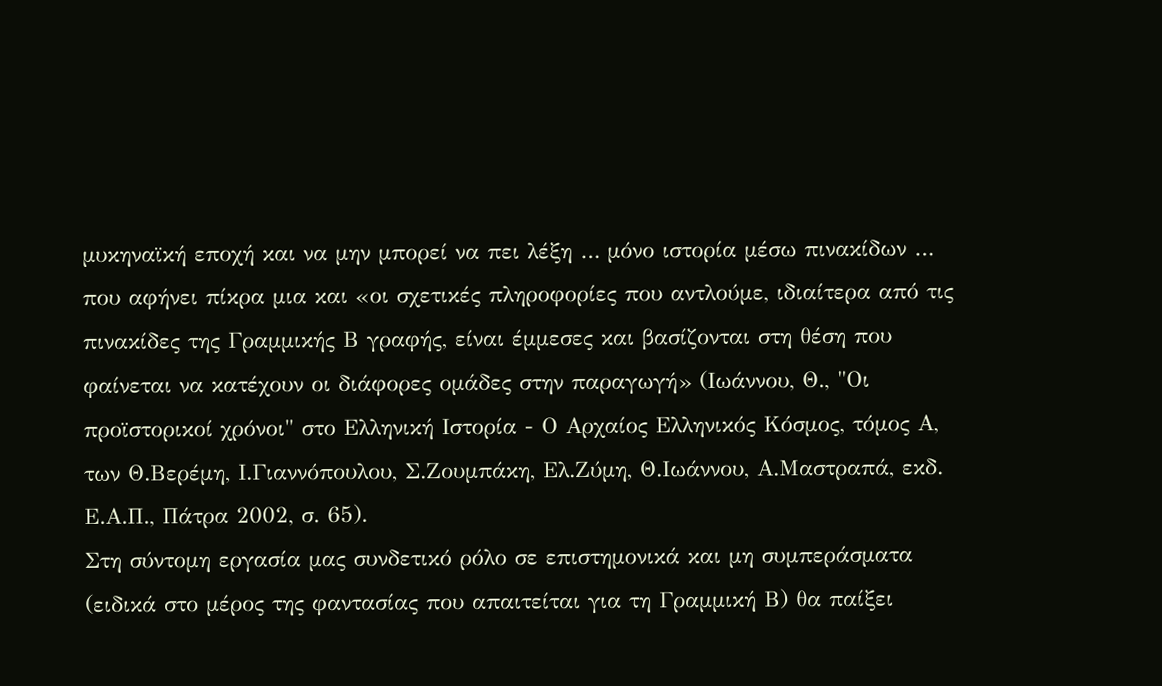μυκηναϊκή εποχή και να μην μπορεί να πει λέξη … μόνο ιστορία μέσω πινακίδων … που αφήνει πίκρα μια και «οι σχετικές πληροφορίες που αντλούμε, ιδιαίτερα από τις πινακίδες της Γραμμικής Β γραφής, είναι έμμεσες και βασίζονται στη θέση που φαίνεται να κατέχουν οι διάφορες ομάδες στην παραγωγή» (Ιωάννου, Θ., "Οι προϊστορικοί χρόνοι" στο Ελληνική Ιστορία - Ο Αρχαίος Ελληνικός Κόσμος, τόμος Α, των Θ.Βερέμη, Ι.Γιαννόπουλου, Σ.Ζουμπάκη, Ελ.Ζύμη, Θ.Ιωάννου, Α.Μαστραπά, εκδ. Ε.Α.Π., Πάτρα 2002, σ. 65).
Στη σύντομη εργασία μας συνδετικό ρόλο σε επιστημονικά και μη συμπεράσματα (ειδικά στο μέρος της φαντασίας που απαιτείται για τη Γραμμική Β) θα παίξει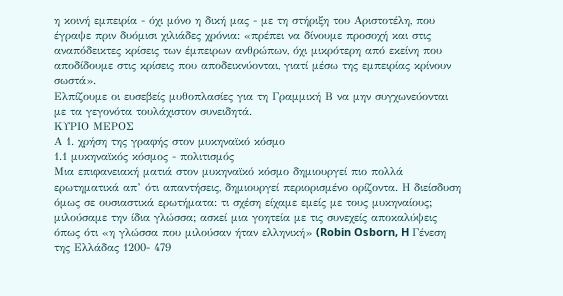η κοινή εμπειρία - όχι μόνο η δική μας - με τη στήριξη του Αριστοτέλη, που έγραψε πριν δυόμισι χιλιάδες χρόνια: «πρέπει να δίνουμε προσοχή και στις αναπόδεικτες κρίσεις των έμπειρων ανθρώπων, όχι μικρότερη από εκείνη που αποδίδουμε στις κρίσεις που αποδεικνύονται, γιατί μέσω της εμπειρίας κρίνουν σωστά».
Ελπίζουμε οι ευσεβείς μυθοπλασίες για τη Γραμμική Β να μην συγχωνεύονται με τα γεγονότα τουλάχιστον συνειδητά.
ΚΥΡΙΟ ΜΕΡΟΣ
Α 1. χρήση της γραφής στον μυκηναϊκό κόσμο
1.1 μυκηναϊκός κόσμος - πολιτισμός
Μια επιφανειακή ματιά στον μυκηναϊκό κόσμο δημιουργεί πιο πολλά ερωτηματικά απ’ ότι απαντήσεις, δημιουργεί περιορισμένο ορίζοντα. Η διείσδυση όμως σε ουσιαστικά ερωτήματα: τι σχέση είχαμε εμείς με τους μυκηναίους; μιλούσαμε την ίδια γλώσσα; ασκεί μια γοητεία με τις συνεχείς αποκαλύψεις όπως ότι «η γλώσσα που μιλούσαν ήταν ελληνική» (Robin Osborn, H Γένεση της Ελλάδας 1200- 479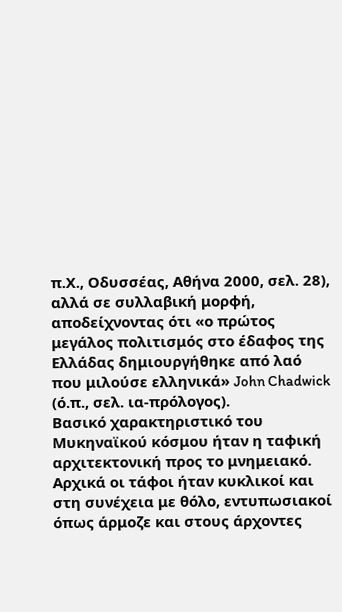π.Χ., Οδυσσέας, Αθήνα 2000, σελ. 28), αλλά σε συλλαβική μορφή, αποδείχνοντας ότι «ο πρώτος μεγάλος πολιτισμός στο έδαφος της Ελλάδας δημιουργήθηκε από λαό που μιλούσε ελληνικά» John Chadwick (ό.π., σελ. ια-πρόλογος).
Βασικό χαρακτηριστικό του Μυκηναϊκού κόσμου ήταν η ταφική αρχιτεκτονική προς το μνημειακό. Αρχικά οι τάφοι ήταν κυκλικοί και στη συνέχεια με θόλο, εντυπωσιακοί όπως άρμοζε και στους άρχοντες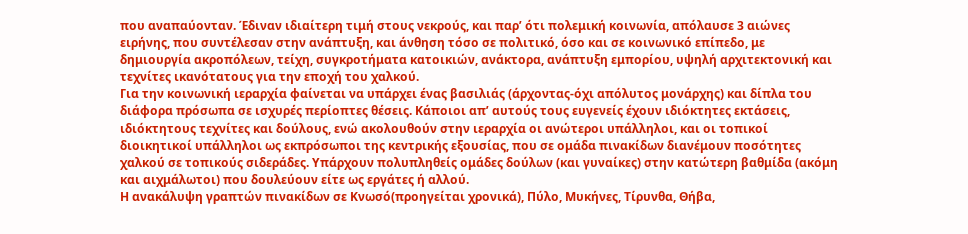που αναπαύονταν. Έδιναν ιδιαίτερη τιμή στους νεκρούς, και παρ’ ότι πολεμική κοινωνία, απόλαυσε 3 αιώνες ειρήνης, που συντέλεσαν στην ανάπτυξη, και άνθηση τόσο σε πολιτικό, όσο και σε κοινωνικό επίπεδο, με δημιουργία ακροπόλεων, τείχη, συγκροτήματα κατοικιών, ανάκτορα, ανάπτυξη εμπορίου, υψηλή αρχιτεκτονική και τεχνίτες ικανότατους για την εποχή του χαλκού.
Για την κοινωνική ιεραρχία φαίνεται να υπάρχει ένας βασιλιάς (άρχοντας-όχι απόλυτος μονάρχης) και δίπλα του διάφορα πρόσωπα σε ισχυρές περίοπτες θέσεις. Κάποιοι απ’ αυτούς τους ευγενείς έχουν ιδιόκτητες εκτάσεις, ιδιόκτητους τεχνίτες και δούλους, ενώ ακολουθούν στην ιεραρχία οι ανώτεροι υπάλληλοι, και οι τοπικοί διοικητικοί υπάλληλοι ως εκπρόσωποι της κεντρικής εξουσίας, που σε ομάδα πινακίδων διανέμουν ποσότητες χαλκού σε τοπικούς σιδεράδες. Υπάρχουν πολυπληθείς ομάδες δούλων (και γυναίκες) στην κατώτερη βαθμίδα (ακόμη και αιχμάλωτοι) που δουλεύουν είτε ως εργάτες ή αλλού.
Η ανακάλυψη γραπτών πινακίδων σε Κνωσό(προηγείται χρονικά), Πύλο, Μυκήνες, Τίρυνθα, Θήβα,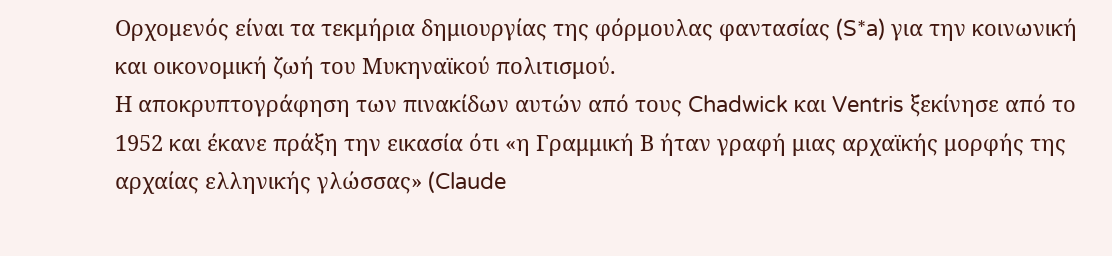Ορχομενός είναι τα τεκμήρια δημιουργίας της φόρμουλας φαντασίας (S*a) για την κοινωνική και οικονομική ζωή του Μυκηναϊκού πολιτισμού.
Η αποκρυπτογράφηση των πινακίδων αυτών από τους Chadwick και Ventris ξεκίνησε από το 1952 και έκανε πράξη την εικασία ότι «η Γραμμική Β ήταν γραφή μιας αρχαϊκής μορφής της αρχαίας ελληνικής γλώσσας» (Claude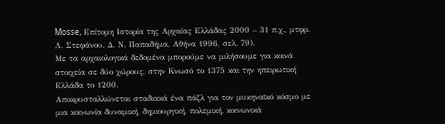Mosse, Επίτομη Ιστορία της Αρχαίας Ελλάδας 2000 – 31 π.χ., μτφρ. Λ. Στεφάνου, Δ. Ν. Παπαδήμα, Αθήνα 1996, σελ. 79).
Με τα αρχαιολογικά δεδομένα μπορούμε να μιλήσουμε για κοινά στοιχεία σε δύο χώρους, στην Κνωσό το 1375 και την ηπειρωτική Ελλάδα το 1200.
Αποκρυσταλλώνεται σταδιακά ένα πάζλ για τον μυκηναϊκό κόσμο με μια κοινωνία δυναμική, δημιουργική, πολεμική, κοινωνικά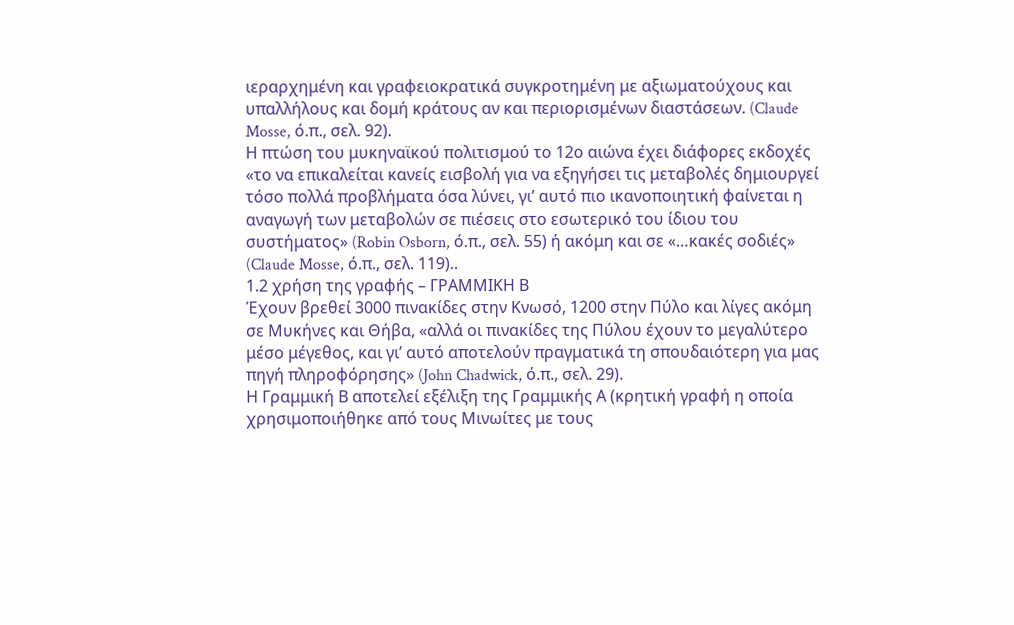ιεραρχημένη και γραφειοκρατικά συγκροτημένη με αξιωματούχους και υπαλλήλους και δομή κράτους αν και περιορισμένων διαστάσεων. (Claude Mosse, ό.π., σελ. 92).
Η πτώση του μυκηναϊκού πολιτισμού το 12ο αιώνα έχει διάφορες εκδοχές «το να επικαλείται κανείς εισβολή για να εξηγήσει τις μεταβολές δημιουργεί τόσο πολλά προβλήματα όσα λύνει, γι’ αυτό πιο ικανοποιητική φαίνεται η αναγωγή των μεταβολών σε πιέσεις στο εσωτερικό του ίδιου του συστήματος» (Robin Osborn, ό.π., σελ. 55) ή ακόμη και σε «…κακές σοδιές» (Claude Mosse, ό.π., σελ. 119)..
1.2 χρήση της γραφής – ΓΡΑΜΜΙΚΗ Β
Έχουν βρεθεί 3000 πινακίδες στην Κνωσό, 1200 στην Πύλο και λίγες ακόμη σε Μυκήνες και Θήβα, «αλλά οι πινακίδες της Πύλου έχουν το μεγαλύτερο μέσο μέγεθος, και γι’ αυτό αποτελούν πραγματικά τη σπουδαιότερη για μας πηγή πληροφόρησης» (John Chadwick, ό.π., σελ. 29).
Η Γραμμική Β αποτελεί εξέλιξη της Γραμμικής Α (κρητική γραφή η οποία
χρησιμοποιήθηκε από τους Μινωίτες με τους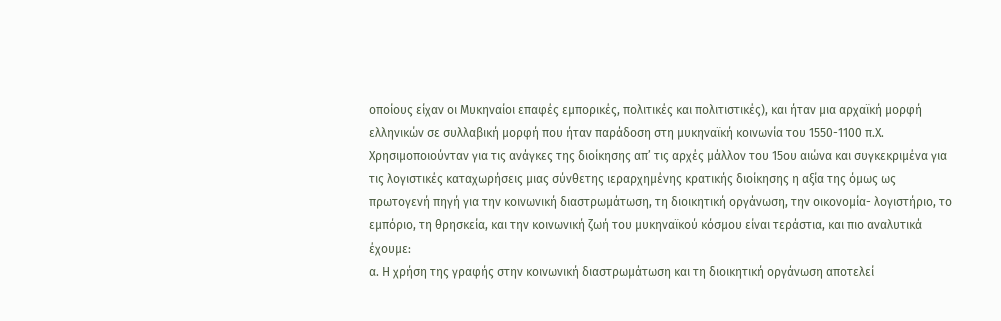οποίους είχαν οι Μυκηναίοι επαφές εμπορικές, πολιτικές και πολιτιστικές), και ήταν μια αρχαϊκή μορφή ελληνικών σε συλλαβική μορφή που ήταν παράδοση στη μυκηναϊκή κοινωνία του 1550-1100 π.Χ.
Χρησιμοποιούνταν για τις ανάγκες της διοίκησης απ’ τις αρχές μάλλον του 15ου αιώνα και συγκεκριμένα για τις λογιστικές καταχωρήσεις μιας σύνθετης ιεραρχημένης κρατικής διοίκησης η αξία της όμως ως πρωτογενή πηγή για την κοινωνική διαστρωμάτωση, τη διοικητική οργάνωση, την οικονομία- λογιστήριο, το εμπόριο, τη θρησκεία, και την κοινωνική ζωή του μυκηναϊκού κόσμου είναι τεράστια, και πιο αναλυτικά έχουμε:
α. Η χρήση της γραφής στην κοινωνική διαστρωμάτωση και τη διοικητική οργάνωση αποτελεί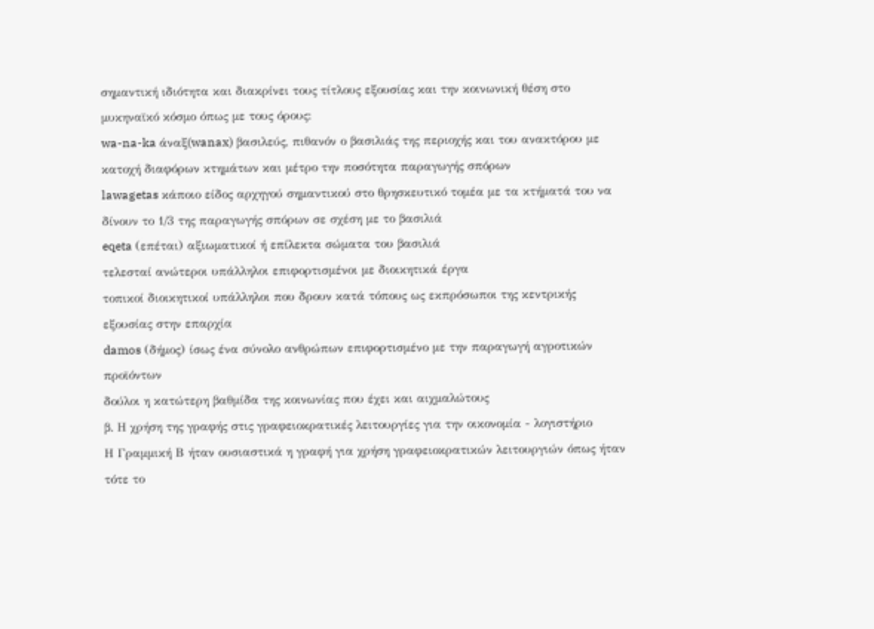σημαντική ιδιότητα και διακρίνει τους τίτλους εξουσίας και την κοινωνική θέση στο μυκηναϊκό κόσμο όπως με τους όρους:
wa-na-ka άναξ(wanax) βασιλεύς, πιθανόν ο βασιλιάς της περιοχής και του ανακτόρου με
κατοχή διαφόρων κτημάτων και μέτρο την ποσότητα παραγωγής σπόρων
lawagetas κάποιο είδος αρχηγού σημαντικού στο θρησκευτικό τομέα με τα κτήματά του να δίνουν το 1/3 της παραγωγής σπόρων σε σχέση με το βασιλιά
eqeta (επέται) αξιωματικοί ή επίλεκτα σώματα του βασιλιά
τελεσταί ανώτεροι υπάλληλοι επιφορτισμένοι με διοικητικά έργα
τοπικοί διοικητικοί υπάλληλοι που δρουν κατά τόπους ως εκπρόσωποι της κεντρικής
εξουσίας στην επαρχία
damos (δήμος) ίσως ένα σύνολο ανθρώπων επιφορτισμένο με την παραγωγή αγροτικών προϊόντων
δούλοι η κατώτερη βαθμίδα της κοινωνίας που έχει και αιχμαλώτους
β. Η χρήση της γραφής στις γραφειοκρατικές λειτουργίες για την οικονομία - λογιστήριο
Η Γραμμική Β ήταν ουσιαστικά η γραφή για χρήση γραφειοκρατικών λειτουργιών όπως ήταν τότε το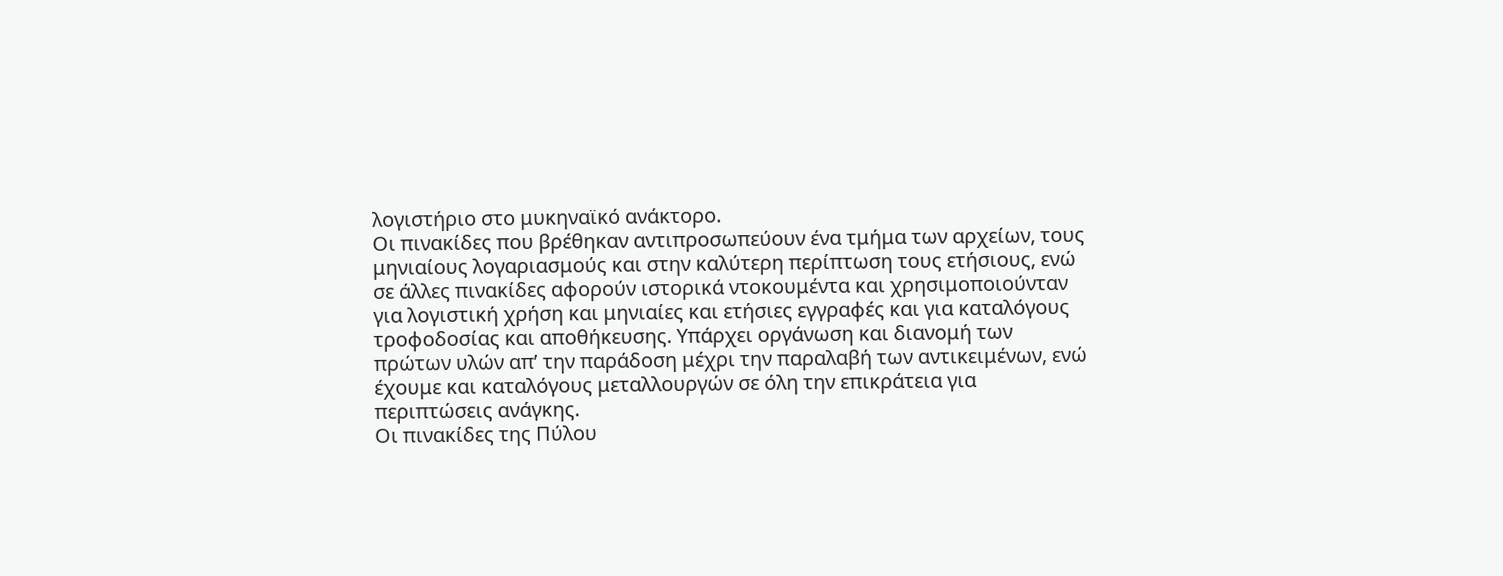λογιστήριο στο μυκηναϊκό ανάκτορο.
Οι πινακίδες που βρέθηκαν αντιπροσωπεύουν ένα τμήμα των αρχείων, τους μηνιαίους λογαριασμούς και στην καλύτερη περίπτωση τους ετήσιους, ενώ σε άλλες πινακίδες αφορούν ιστορικά ντοκουμέντα και χρησιμοποιούνταν για λογιστική χρήση και μηνιαίες και ετήσιες εγγραφές και για καταλόγους τροφοδοσίας και αποθήκευσης. Υπάρχει οργάνωση και διανομή των πρώτων υλών απ’ την παράδοση μέχρι την παραλαβή των αντικειμένων, ενώ έχουμε και καταλόγους μεταλλουργών σε όλη την επικράτεια για περιπτώσεις ανάγκης.
Οι πινακίδες της Πύλου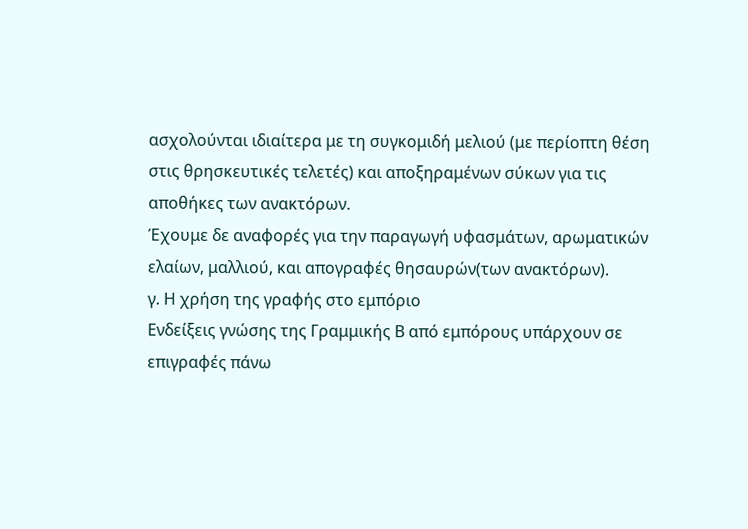ασχολούνται ιδιαίτερα με τη συγκομιδή μελιού (με περίοπτη θέση στις θρησκευτικές τελετές) και αποξηραμένων σύκων για τις αποθήκες των ανακτόρων.
Έχουμε δε αναφορές για την παραγωγή υφασμάτων, αρωματικών ελαίων, μαλλιού, και απογραφές θησαυρών(των ανακτόρων).
γ. Η χρήση της γραφής στο εμπόριο
Ενδείξεις γνώσης της Γραμμικής Β από εμπόρους υπάρχουν σε επιγραφές πάνω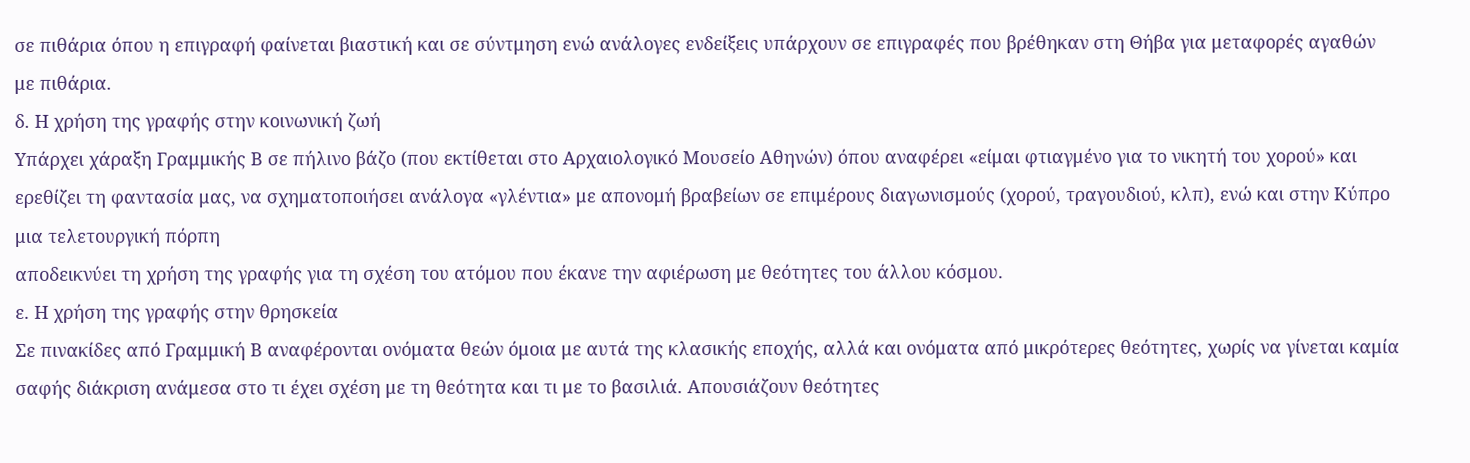σε πιθάρια όπου η επιγραφή φαίνεται βιαστική και σε σύντμηση ενώ ανάλογες ενδείξεις υπάρχουν σε επιγραφές που βρέθηκαν στη Θήβα για μεταφορές αγαθών με πιθάρια.
δ. Η χρήση της γραφής στην κοινωνική ζωή
Υπάρχει χάραξη Γραμμικής Β σε πήλινο βάζο (που εκτίθεται στο Αρχαιολογικό Μουσείο Αθηνών) όπου αναφέρει «είμαι φτιαγμένο για το νικητή του χορού» και ερεθίζει τη φαντασία μας, να σχηματοποιήσει ανάλογα «γλέντια» με απονομή βραβείων σε επιμέρους διαγωνισμούς (χορού, τραγουδιού, κλπ), ενώ και στην Κύπρο μια τελετουργική πόρπη
αποδεικνύει τη χρήση της γραφής για τη σχέση του ατόμου που έκανε την αφιέρωση με θεότητες του άλλου κόσμου.
ε. Η χρήση της γραφής στην θρησκεία
Σε πινακίδες από Γραμμική Β αναφέρονται ονόματα θεών όμοια με αυτά της κλασικής εποχής, αλλά και ονόματα από μικρότερες θεότητες, χωρίς να γίνεται καμία σαφής διάκριση ανάμεσα στο τι έχει σχέση με τη θεότητα και τι με το βασιλιά. Απουσιάζουν θεότητες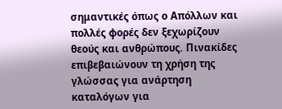σημαντικές όπως ο Απόλλων και πολλές φορές δεν ξεχωρίζουν θεούς και ανθρώπους. Πινακίδες επιβεβαιώνουν τη χρήση της γλώσσας για ανάρτηση καταλόγων για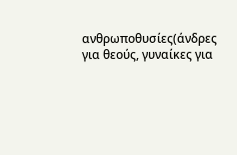ανθρωποθυσίες(άνδρες για θεούς, γυναίκες για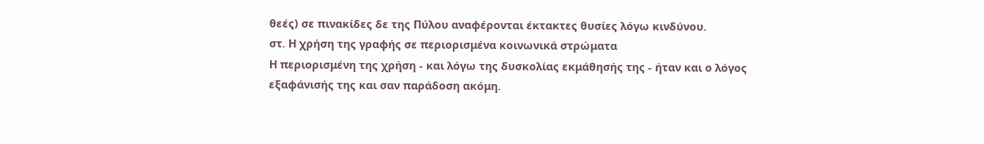θεές) σε πινακίδες δε της Πύλου αναφέρονται έκτακτες θυσίες λόγω κινδύνου.
στ. Η χρήση της γραφής σε περιορισμένα κοινωνικά στρώματα
Η περιορισμένη της χρήση - και λόγω της δυσκολίας εκμάθησής της - ήταν και ο λόγος εξαφάνισής της και σαν παράδοση ακόμη.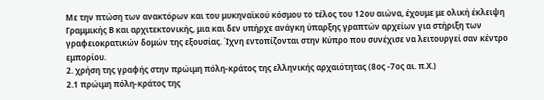Με την πτώση των ανακτόρων και του μυκηναϊκού κόσμου το τέλος του 12ου αιώνα, έχουμε με ολική έκλειψη Γραμμικής Β και αρχιτεκτονικής, μια και δεν υπήρχε ανάγκη ύπαρξης γραπτών αρχείων για στήριξη των γραφειοκρατικών δομών της εξουσίας. Ίχνη εντοπίζονται στην Κύπρο που συνέχισε να λειτουργεί σαν κέντρο εμπορίου.
2. χρήση της γραφής στην πρώιμη πόλη-κράτος της ελληνικής αρχαιότητας (8ος -7ος αι. π.Χ.)
2.1 πρώιμη πόλη-κράτος της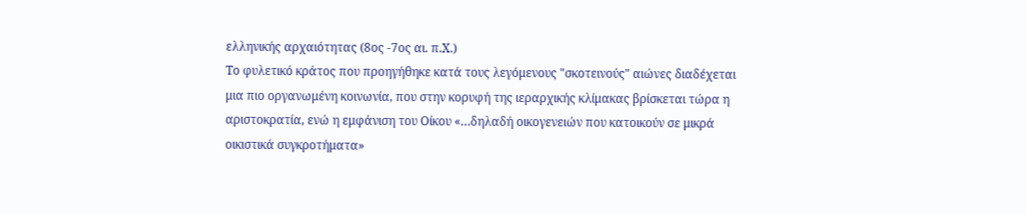ελληνικής αρχαιότητας (8ος -7ος αι. π.Χ.)
Το φυλετικό κράτος που προηγήθηκε κατά τους λεγόμενους "σκοτεινούς" αιώνες διαδέχεται μια πιο οργανωμένη κοινωνία, που στην κορυφή της ιεραρχικής κλίμακας βρίσκεται τώρα η αριστοκρατία, ενώ η εμφάνιση του Οίκου «…δηλαδή οικογενειών που κατοικούν σε μικρά οικιστικά συγκροτήματα»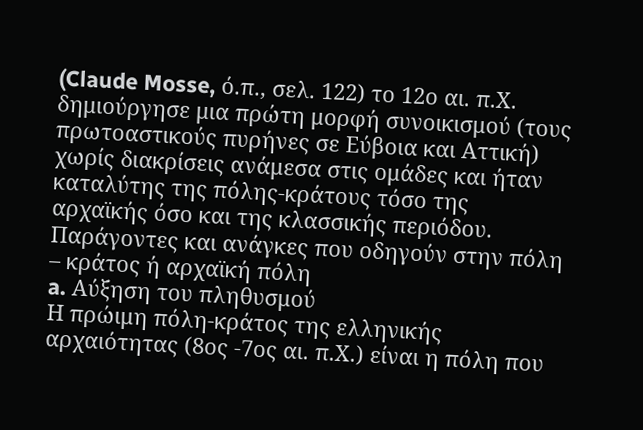(Claude Mosse, ό.π., σελ. 122) το 12ο αι. π.Χ. δημιούργησε μια πρώτη μορφή συνοικισμού (τους πρωτοαστικούς πυρήνες σε Εύβοια και Αττική) χωρίς διακρίσεις ανάμεσα στις ομάδες και ήταν καταλύτης της πόλης-κράτους τόσο της αρχαϊκής όσο και της κλασσικής περιόδου.
Παράγοντες και ανάγκες που οδηγούν στην πόλη – κράτος ή αρχαϊκή πόλη
a. Αύξηση του πληθυσμού
Η πρώιμη πόλη-κράτος της ελληνικής αρχαιότητας (8ος -7ος αι. π.Χ.) είναι η πόλη που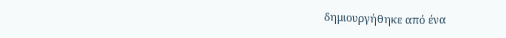δημιουργήθηκε από ένα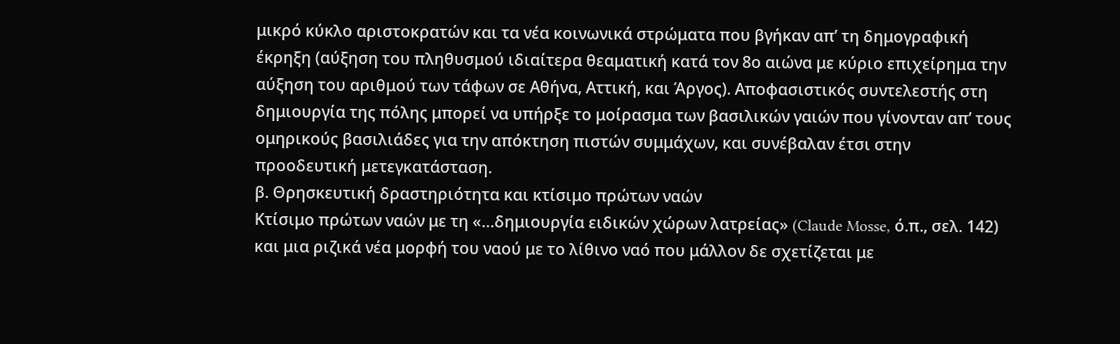μικρό κύκλο αριστοκρατών και τα νέα κοινωνικά στρώματα που βγήκαν απ’ τη δημογραφική έκρηξη (αύξηση του πληθυσμού ιδιαίτερα θεαματική κατά τον 8ο αιώνα με κύριο επιχείρημα την αύξηση του αριθμού των τάφων σε Αθήνα, Αττική, και Άργος). Αποφασιστικός συντελεστής στη δημιουργία της πόλης μπορεί να υπήρξε το μοίρασμα των βασιλικών γαιών που γίνονταν απ’ τους ομηρικούς βασιλιάδες για την απόκτηση πιστών συμμάχων, και συνέβαλαν έτσι στην προοδευτική μετεγκατάσταση.
β. Θρησκευτική δραστηριότητα και κτίσιμο πρώτων ναών
Κτίσιμο πρώτων ναών με τη «…δημιουργία ειδικών χώρων λατρείας» (Claude Mosse, ό.π., σελ. 142) και μια ριζικά νέα μορφή του ναού με το λίθινο ναό που μάλλον δε σχετίζεται με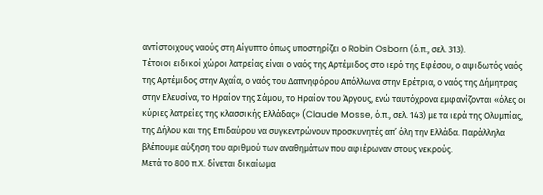αντίστοιχους ναούς στη Αίγυπτο όπως υποστηρίζει ο Robin Osborn (ό.π., σελ. 313).
Τέτοιοι ειδικοί χώροι λατρείας είναι ο ναός της Αρτέμιδος στο ιερό της Εφέσου, ο αψιδωτός ναός της Αρτέμιδος στην Αχαΐα, ο ναός του Δαπνηφόρου Απόλλωνα στην Ερέτρια, ο ναός της Δήμητρας στην Ελευσίνα, το Ηραίον της Σάμου, το Ηραίον του Άργους, ενώ ταυτόχρονα εμφανίζονται «όλες οι κύριες λατρείες της κλασσικής Ελλάδας» (Claude Mosse, ό.π., σελ. 143) με τα ιερά της Ολυμπίας, της Δήλου και της Επιδαύρου να συγκεντρώνουν προσκυνητές απ’ όλη την Ελλάδα. Παράλληλα βλέπουμε αύξηση του αριθμού των αναθημάτων που αφιέρωναν στους νεκρούς.
Μετά το 800 π.Χ. δίνεται δικαίωμα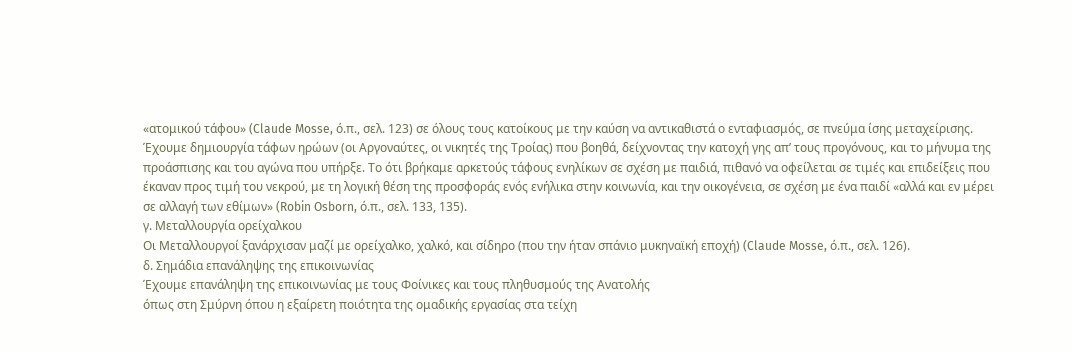«ατομικού τάφου» (Claude Mosse, ό.π., σελ. 123) σε όλους τους κατοίκους με την καύση να αντικαθιστά ο ενταφιασμός, σε πνεύμα ίσης μεταχείρισης. Έχουμε δημιουργία τάφων ηρώων (οι Αργοναύτες, οι νικητές της Τροίας) που βοηθά, δείχνοντας την κατοχή γης απ’ τους προγόνους, και το μήνυμα της προάσπισης και του αγώνα που υπήρξε. Το ότι βρήκαμε αρκετούς τάφους ενηλίκων σε σχέση με παιδιά, πιθανό να οφείλεται σε τιμές και επιδείξεις που έκαναν προς τιμή του νεκρού, με τη λογική θέση της προσφοράς ενός ενήλικα στην κοινωνία, και την οικογένεια, σε σχέση με ένα παιδί «αλλά και εν μέρει σε αλλαγή των εθίμων» (Robin Osborn, ό.π., σελ. 133, 135).
γ. Μεταλλουργία ορείχαλκου
Οι Μεταλλουργοί ξανάρχισαν μαζί με ορείχαλκο, χαλκό, και σίδηρο (που την ήταν σπάνιο μυκηναϊκή εποχή) (Claude Mosse, ό.π., σελ. 126).
δ. Σημάδια επανάληψης της επικοινωνίας
Έχουμε επανάληψη της επικοινωνίας με τους Φοίνικες και τους πληθυσμούς της Ανατολής
όπως στη Σμύρνη όπου η εξαίρετη ποιότητα της ομαδικής εργασίας στα τείχη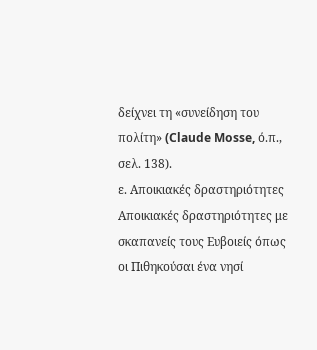δείχνει τη «συνείδηση του πολίτη» (Claude Mosse, ό.π., σελ. 138).
ε. Αποικιακές δραστηριότητες
Αποικιακές δραστηριότητες με σκαπανείς τους Ευβοιείς όπως οι Πιθηκούσαι ένα νησί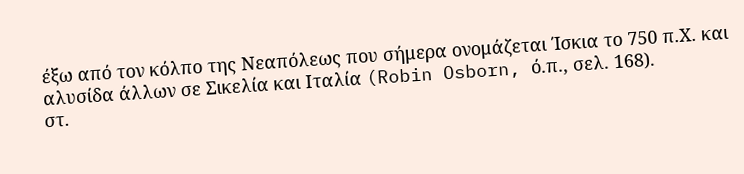έξω από τον κόλπο της Νεαπόλεως που σήμερα ονομάζεται Ίσκια το 750 π.Χ. και αλυσίδα άλλων σε Σικελία και Ιταλία (Robin Osborn, ό.π., σελ. 168).
στ.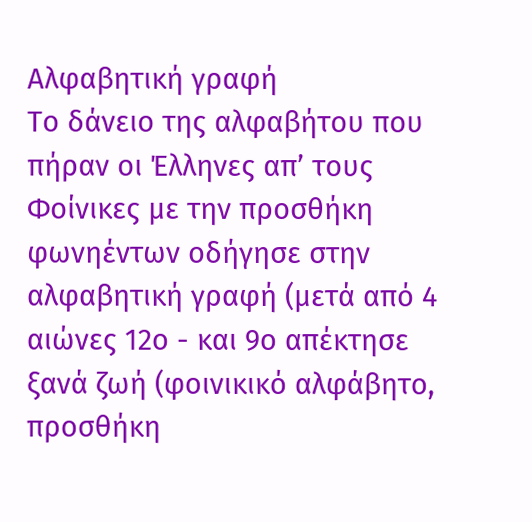Αλφαβητική γραφή
Το δάνειο της αλφαβήτου που πήραν οι Έλληνες απ’ τους Φοίνικες με την προσθήκη φωνηέντων οδήγησε στην αλφαβητική γραφή (μετά από 4 αιώνες 12ο - και 9ο απέκτησε ξανά ζωή (φοινικικό αλφάβητο, προσθήκη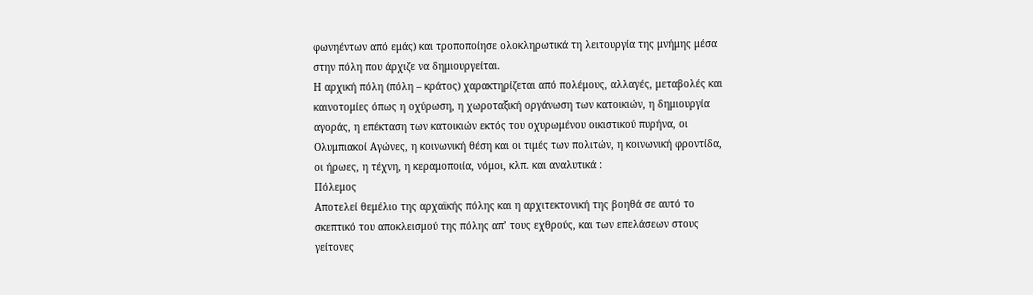φωνηέντων από εμάς) και τροποποίησε ολοκληρωτικά τη λειτουργία της μνήμης μέσα στην πόλη που άρχιζε να δημιουργείται.
Η αρχική πόλη (πόλη – κράτος) χαρακτηρίζεται από πολέμους, αλλαγές, μεταβολές και καινοτομίες όπως η οχύρωση, η χωροταξική οργάνωση των κατοικιών, η δημιουργία αγοράς, η επέκταση των κατοικιών εκτός του οχυρωμένου οικιστικού πυρήνα, οι Ολυμπιακοί Αγώνες, η κοινωνική θέση και οι τιμές των πολιτών, η κοινωνική φροντίδα, οι ήρωες, η τέχνη, η κεραμοποιία, νόμοι, κλπ. και αναλυτικά :
Πόλεμος
Αποτελεί θεμέλιο της αρχαϊκής πόλης και η αρχιτεκτονική της βοηθά σε αυτό το σκεπτικό του αποκλεισμού της πόλης απ’ τους εχθρούς, και των επελάσεων στους γείτονες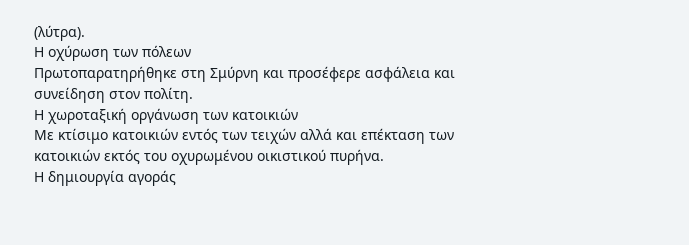(λύτρα).
Η οχύρωση των πόλεων
Πρωτοπαρατηρήθηκε στη Σμύρνη και προσέφερε ασφάλεια και συνείδηση στον πολίτη.
Η χωροταξική οργάνωση των κατοικιών
Με κτίσιμο κατοικιών εντός των τειχών αλλά και επέκταση των κατοικιών εκτός του οχυρωμένου οικιστικού πυρήνα.
Η δημιουργία αγοράς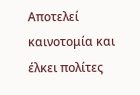Αποτελεί καινοτομία και έλκει πολίτες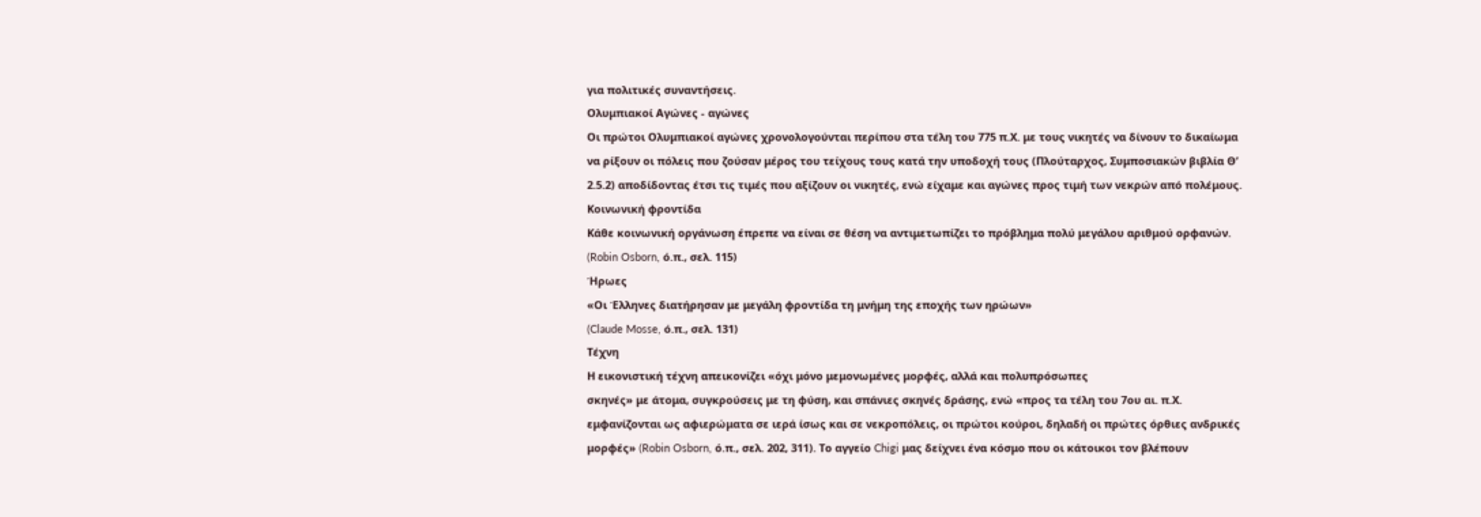για πολιτικές συναντήσεις.
Ολυμπιακοί Αγώνες - αγώνες
Οι πρώτοι Ολυμπιακοί αγώνες χρονολογούνται περίπου στα τέλη του 775 π.Χ. με τους νικητές να δίνουν το δικαίωμα να ρίξουν οι πόλεις που ζούσαν μέρος του τείχους τους κατά την υποδοχή τους (Πλούταρχος, Συμποσιακών βιβλία Θ’ 2.5.2) αποδίδοντας έτσι τις τιμές που αξίζουν οι νικητές, ενώ είχαμε και αγώνες προς τιμή των νεκρών από πολέμους.
Κοινωνική φροντίδα
Κάθε κοινωνική οργάνωση έπρεπε να είναι σε θέση να αντιμετωπίζει το πρόβλημα πολύ μεγάλου αριθμού ορφανών. (Robin Osborn, ό.π., σελ. 115)
Ήρωες
«Οι Έλληνες διατήρησαν με μεγάλη φροντίδα τη μνήμη της εποχής των ηρώων»
(Claude Mosse, ό.π., σελ. 131)
Τέχνη
Η εικονιστική τέχνη απεικονίζει «όχι μόνο μεμονωμένες μορφές, αλλά και πολυπρόσωπες
σκηνές» με άτομα, συγκρούσεις με τη φύση, και σπάνιες σκηνές δράσης, ενώ «προς τα τέλη του 7ου αι. π.Χ. εμφανίζονται ως αφιερώματα σε ιερά ίσως και σε νεκροπόλεις, οι πρώτοι κούροι, δηλαδή οι πρώτες όρθιες ανδρικές μορφές» (Robin Osborn, ό.π., σελ. 202, 311). Το αγγείο Chigi μας δείχνει ένα κόσμο που οι κάτοικοι τον βλέπουν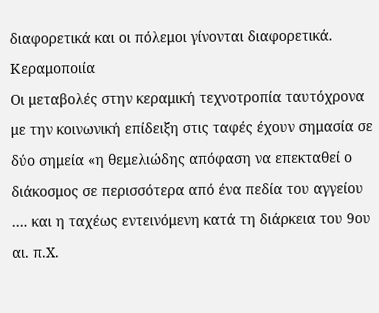διαφορετικά και οι πόλεμοι γίνονται διαφορετικά.
Κεραμοποιία
Οι μεταβολές στην κεραμική τεχνοτροπία ταυτόχρονα με την κοινωνική επίδειξη στις ταφές έχουν σημασία σε δύο σημεία «η θεμελιώδης απόφαση να επεκταθεί ο διάκοσμος σε περισσότερα από ένα πεδία του αγγείου …. και η ταχέως εντεινόμενη κατά τη διάρκεια του 9ου αι. π.Χ.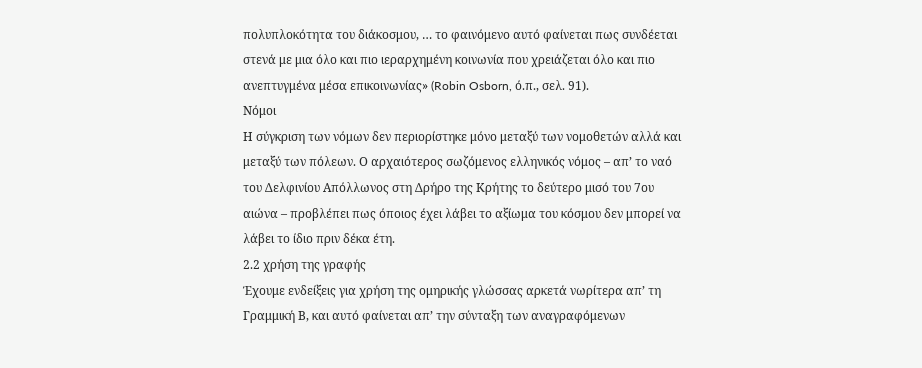πολυπλοκότητα του διάκοσμου, … το φαινόμενο αυτό φαίνεται πως συνδέεται στενά με μια όλο και πιο ιεραρχημένη κοινωνία που χρειάζεται όλο και πιο ανεπτυγμένα μέσα επικοινωνίας» (Robin Osborn, ό.π., σελ. 91).
Νόμοι
Η σύγκριση των νόμων δεν περιορίστηκε μόνο μεταξύ των νομοθετών αλλά και μεταξύ των πόλεων. Ο αρχαιότερος σωζόμενος ελληνικός νόμος – απ’ το ναό του Δελφινίου Απόλλωνος στη Δρήρο της Κρήτης το δεύτερο μισό του 7ου αιώνα – προβλέπει πως όποιος έχει λάβει το αξίωμα του κόσμου δεν μπορεί να λάβει το ίδιο πριν δέκα έτη.
2.2 χρήση της γραφής
Έχουμε ενδείξεις για χρήση της ομηρικής γλώσσας αρκετά νωρίτερα απ’ τη Γραμμική Β, και αυτό φαίνεται απ’ την σύνταξη των αναγραφόμενων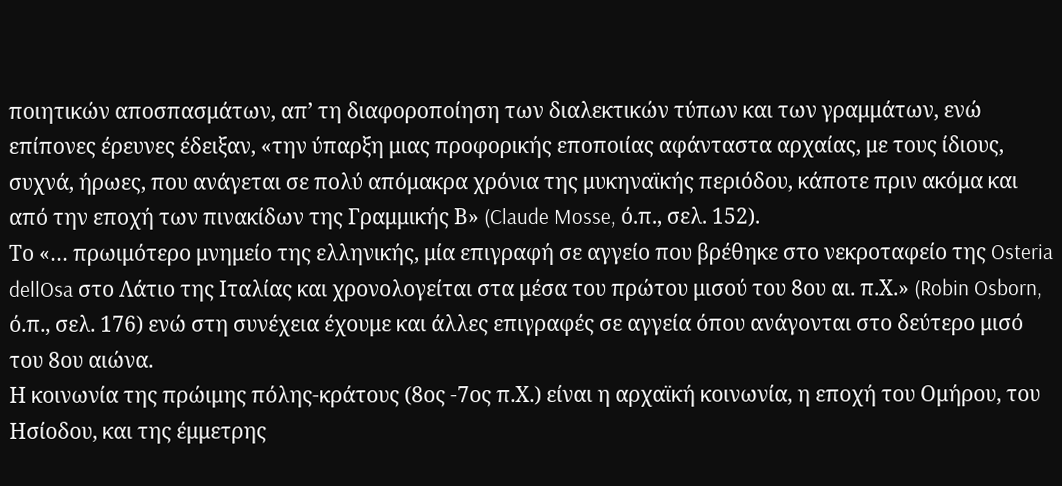ποιητικών αποσπασμάτων, απ’ τη διαφοροποίηση των διαλεκτικών τύπων και των γραμμάτων, ενώ επίπονες έρευνες έδειξαν, «την ύπαρξη μιας προφορικής εποποιίας αφάνταστα αρχαίας, με τους ίδιους, συχνά, ήρωες, που ανάγεται σε πολύ απόμακρα χρόνια της μυκηναϊκής περιόδου, κάποτε πριν ακόμα και από την εποχή των πινακίδων της Γραμμικής Β» (Claude Mosse, ό.π., σελ. 152).
Το «… πρωιμότερο μνημείο της ελληνικής, μία επιγραφή σε αγγείο που βρέθηκε στο νεκροταφείο της Osteria dellOsa στο Λάτιο της Ιταλίας και χρονολογείται στα μέσα του πρώτου μισού του 8ου αι. π.Χ.» (Robin Osborn, ό.π., σελ. 176) ενώ στη συνέχεια έχουμε και άλλες επιγραφές σε αγγεία όπου ανάγονται στο δεύτερο μισό του 8ου αιώνα.
Η κοινωνία της πρώιμης πόλης-κράτους (8ος -7ος π.Χ.) είναι η αρχαϊκή κοινωνία, η εποχή του Ομήρου, του Ησίοδου, και της έμμετρης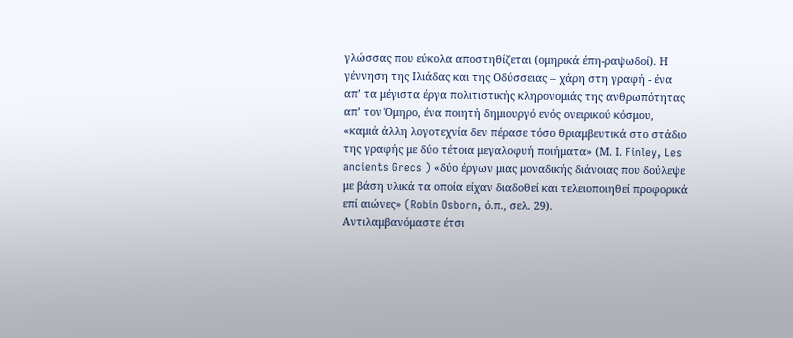γλώσσας που εύκολα αποστηθίζεται (ομηρικά έπη-ραψωδοί). Η γέννηση της Ιλιάδας και της Οδύσσειας – χάρη στη γραφή - ένα απ’ τα μέγιστα έργα πολιτιστικής κληρονομιάς της ανθρωπότητας απ’ τον Όμηρο, ένα ποιητή δημιουργό ενός ονειρικού κόσμου, «καμιά άλλη λογοτεχνία δεν πέρασε τόσο θριαμβευτικά στο στάδιο της γραφής με δύο τέτοια μεγαλοφυή ποιήματα» (Μ. Ι. Finley, Les ancients Grecs ) «δύο έργων μιας μοναδικής διάνοιας που δούλεψε με βάση υλικά τα οποία είχαν διαδοθεί και τελειοποιηθεί προφορικά επί αιώνες» (Robin Osborn, ό.π., σελ. 29).
Αντιλαμβανόμαστε έτσι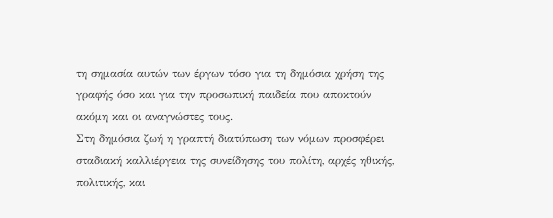τη σημασία αυτών των έργων τόσο για τη δημόσια χρήση της γραφής όσο και για την προσωπική παιδεία που αποκτούν ακόμη και οι αναγνώστες τους.
Στη δημόσια ζωή η γραπτή διατύπωση των νόμων προσφέρει σταδιακή καλλιέργεια της συνείδησης του πολίτη, αρχές ηθικής, πολιτικής, και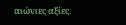αιώνιες αξίες.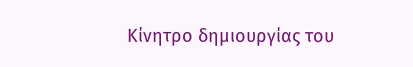Κίνητρο δημιουργίας του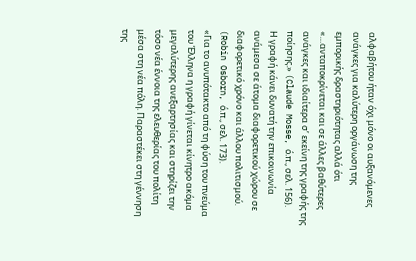αλφαβήτου ήταν όχι μόνο οι αυξανόμενες ανάγκες για καλύτερη οργάνωση της εμπορικής δραστηριότητας αλλά ότι «…ανταποκρίνεται και σε άλλες βαθύτερες ανάγκες και ιδιαίτερα σ’ εκείνη της γραφής της ποίησης.» (Claude Mosse, ό.π., σελ. 156).
Η γραφή κάνει δυνατή την επικοινωνία ανάμεσα σε άτομα διαφορετικού χώρου σε διαφορετικό χρόνο και άλλου πολιτισμού. (Robin Osborn, ό.π., σελ. 173).
«Για το ανυπότακτο από τη φύση του πνεύμα του Έλληνα η γραφή γίνεται κίνητρο ακόμα μεγαλύτερης ανεξαρτησίας και στηρίζει την τόσο νέα έννοια της ελευθερίας του πολίτη μέσα στη νέα πόλη. Παραστέκει στη γέννηση της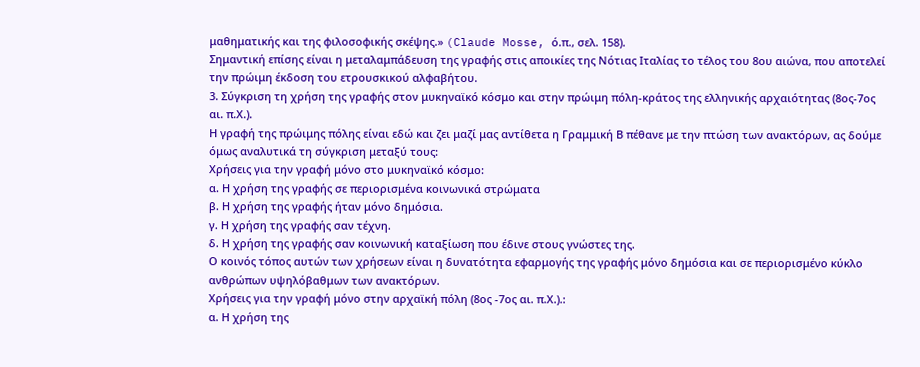μαθηματικής και της φιλοσοφικής σκέψης.» (Claude Mosse, ό.π., σελ. 158).
Σημαντική επίσης είναι η μεταλαμπάδευση της γραφής στις αποικίες της Νότιας Ιταλίας το τέλος του 8ου αιώνα, που αποτελεί την πρώιμη έκδοση του ετρουσκικού αλφαβήτου.
3. Σύγκριση τη χρήση της γραφής στον μυκηναϊκό κόσμο και στην πρώιμη πόλη-κράτος της ελληνικής αρχαιότητας (8ος-7ος αι. π.Χ.).
Η γραφή της πρώιμης πόλης είναι εδώ και ζει μαζί μας αντίθετα η Γραμμική Β πέθανε με την πτώση των ανακτόρων, ας δούμε όμως αναλυτικά τη σύγκριση μεταξύ τους:
Χρήσεις για την γραφή μόνο στο μυκηναϊκό κόσμο:
α. Η χρήση της γραφής σε περιορισμένα κοινωνικά στρώματα
β. Η χρήση της γραφής ήταν μόνο δημόσια.
γ. Η χρήση της γραφής σαν τέχνη.
δ. Η χρήση της γραφής σαν κοινωνική καταξίωση που έδινε στους γνώστες της.
Ο κοινός τόπος αυτών των χρήσεων είναι η δυνατότητα εφαρμογής της γραφής μόνο δημόσια και σε περιορισμένο κύκλο ανθρώπων υψηλόβαθμων των ανακτόρων.
Χρήσεις για την γραφή μόνο στην αρχαϊκή πόλη (8ος -7ος αι. π.Χ.).:
α. Η χρήση της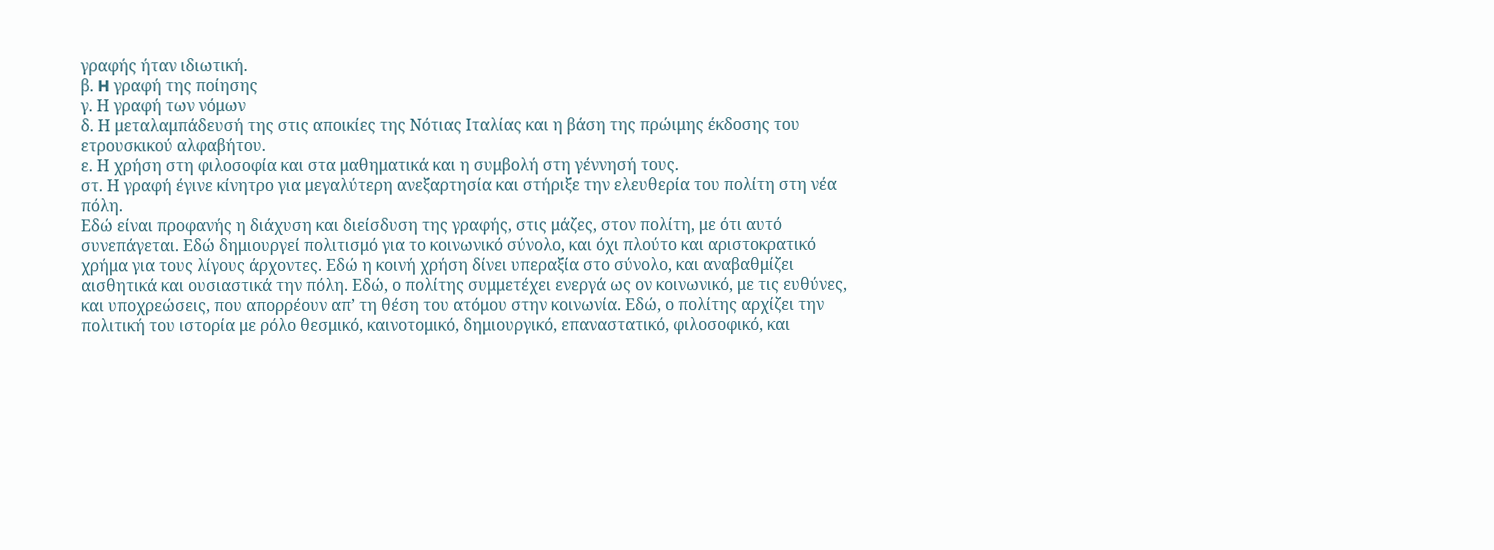γραφής ήταν ιδιωτική.
β. H γραφή της ποίησης
γ. Η γραφή των νόμων
δ. Η μεταλαμπάδευσή της στις αποικίες της Νότιας Ιταλίας και η βάση της πρώιμης έκδοσης του ετρουσκικού αλφαβήτου.
ε. Η χρήση στη φιλοσοφία και στα μαθηματικά και η συμβολή στη γέννησή τους.
στ. Η γραφή έγινε κίνητρο για μεγαλύτερη ανεξαρτησία και στήριξε την ελευθερία του πολίτη στη νέα πόλη.
Εδώ είναι προφανής η διάχυση και διείσδυση της γραφής, στις μάζες, στον πολίτη, με ότι αυτό συνεπάγεται. Εδώ δημιουργεί πολιτισμό για το κοινωνικό σύνολο, και όχι πλούτο και αριστοκρατικό χρήμα για τους λίγους άρχοντες. Εδώ η κοινή χρήση δίνει υπεραξία στο σύνολο, και αναβαθμίζει αισθητικά και ουσιαστικά την πόλη. Εδώ, ο πολίτης συμμετέχει ενεργά ως ον κοινωνικό, με τις ευθύνες, και υποχρεώσεις, που απορρέουν απ’ τη θέση του ατόμου στην κοινωνία. Εδώ, ο πολίτης αρχίζει την πολιτική του ιστορία με ρόλο θεσμικό, καινοτομικό, δημιουργικό, επαναστατικό, φιλοσοφικό, και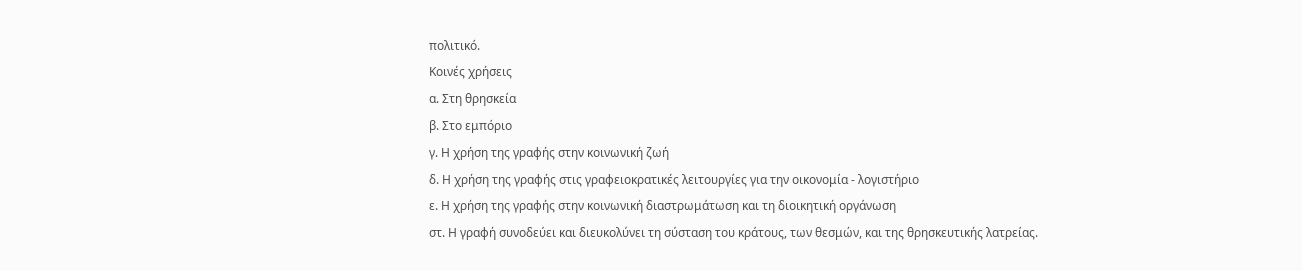πολιτικό.
Κοινές χρήσεις
α. Στη θρησκεία
β. Στο εμπόριο
γ. Η χρήση της γραφής στην κοινωνική ζωή
δ. Η χρήση της γραφής στις γραφειοκρατικές λειτουργίες για την οικονομία - λογιστήριο
ε. Η χρήση της γραφής στην κοινωνική διαστρωμάτωση και τη διοικητική οργάνωση
στ. Η γραφή συνοδεύει και διευκολύνει τη σύσταση του κράτους, των θεσμών, και της θρησκευτικής λατρείας.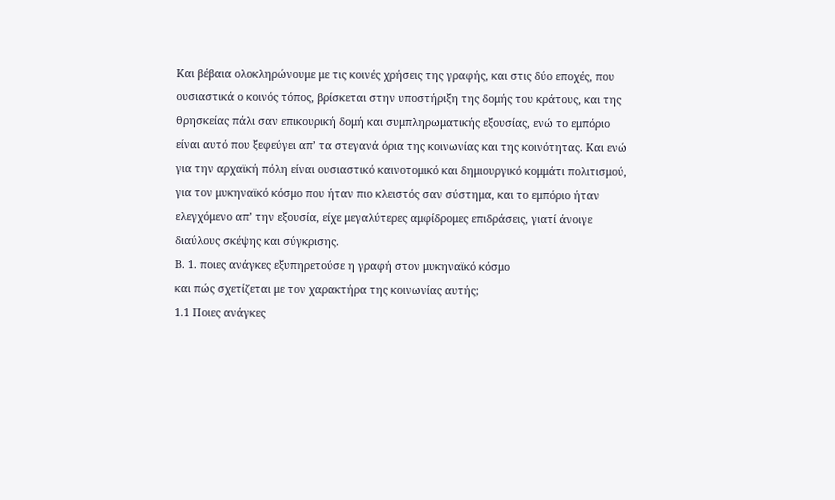Και βέβαια ολοκληρώνουμε με τις κοινές χρήσεις της γραφής, και στις δύο εποχές, που
ουσιαστικά ο κοινός τόπος, βρίσκεται στην υποστήριξη της δομής του κράτους, και της
θρησκείας πάλι σαν επικουρική δομή και συμπληρωματικής εξουσίας, ενώ το εμπόριο
είναι αυτό που ξεφεύγει απ’ τα στεγανά όρια της κοινωνίας και της κοινότητας. Και ενώ
για την αρχαϊκή πόλη είναι ουσιαστικό καινοτομικό και δημιουργικό κομμάτι πολιτισμού,
για τον μυκηναϊκό κόσμο που ήταν πιο κλειστός σαν σύστημα, και το εμπόριο ήταν
ελεγχόμενο απ’ την εξουσία, είχε μεγαλύτερες αμφίδρομες επιδράσεις, γιατί άνοιγε
διαύλους σκέψης και σύγκρισης.
Β. 1. ποιες ανάγκες εξυπηρετούσε η γραφή στον μυκηναϊκό κόσμο
και πώς σχετίζεται με τον χαρακτήρα της κοινωνίας αυτής;
1.1 Ποιες ανάγκες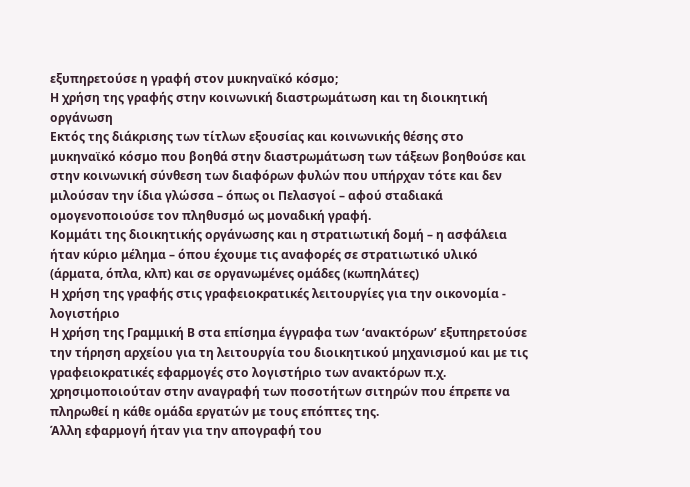εξυπηρετούσε η γραφή στον μυκηναϊκό κόσμο;
Η χρήση της γραφής στην κοινωνική διαστρωμάτωση και τη διοικητική οργάνωση
Εκτός της διάκρισης των τίτλων εξουσίας και κοινωνικής θέσης στο μυκηναϊκό κόσμο που βοηθά στην διαστρωμάτωση των τάξεων βοηθούσε και στην κοινωνική σύνθεση των διαφόρων φυλών που υπήρχαν τότε και δεν μιλούσαν την ίδια γλώσσα – όπως οι Πελασγοί – αφού σταδιακά ομογενοποιούσε τον πληθυσμό ως μοναδική γραφή.
Κομμάτι της διοικητικής οργάνωσης και η στρατιωτική δομή – η ασφάλεια ήταν κύριο μέλημα – όπου έχουμε τις αναφορές σε στρατιωτικό υλικό (άρματα, όπλα, κλπ) και σε οργανωμένες ομάδες (κωπηλάτες)
Η χρήση της γραφής στις γραφειοκρατικές λειτουργίες για την οικονομία - λογιστήριο
Η χρήση της Γραμμική Β στα επίσημα έγγραφα των ‘ανακτόρων’ εξυπηρετούσε την τήρηση αρχείου για τη λειτουργία του διοικητικού μηχανισμού και με τις γραφειοκρατικές εφαρμογές στο λογιστήριο των ανακτόρων π.χ. χρησιμοποιούταν στην αναγραφή των ποσοτήτων σιτηρών που έπρεπε να πληρωθεί η κάθε ομάδα εργατών με τους επόπτες της.
Άλλη εφαρμογή ήταν για την απογραφή του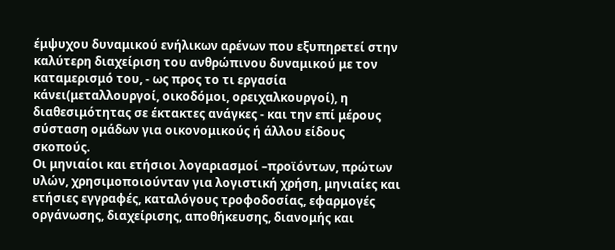έμψυχου δυναμικού ενήλικων αρένων που εξυπηρετεί στην καλύτερη διαχείριση του ανθρώπινου δυναμικού με τον καταμερισμό του, - ως προς το τι εργασία κάνει(μεταλλουργοί, οικοδόμοι, ορειχαλκουργοί), η διαθεσιμότητας σε έκτακτες ανάγκες - και την επί μέρους σύσταση ομάδων για οικονομικούς ή άλλου είδους σκοπούς.
Οι μηνιαίοι και ετήσιοι λογαριασμοί –προϊόντων, πρώτων υλών, χρησιμοποιούνταν για λογιστική χρήση, μηνιαίες και ετήσιες εγγραφές, καταλόγους τροφοδοσίας, εφαρμογές οργάνωσης, διαχείρισης, αποθήκευσης, διανομής και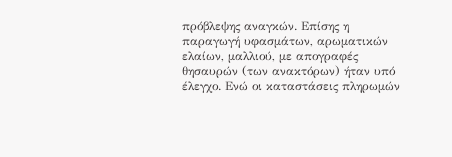πρόβλεψης αναγκών. Επίσης η παραγωγή υφασμάτων, αρωματικών ελαίων, μαλλιού, με απογραφές θησαυρών (των ανακτόρων) ήταν υπό έλεγχο. Ενώ οι καταστάσεις πληρωμών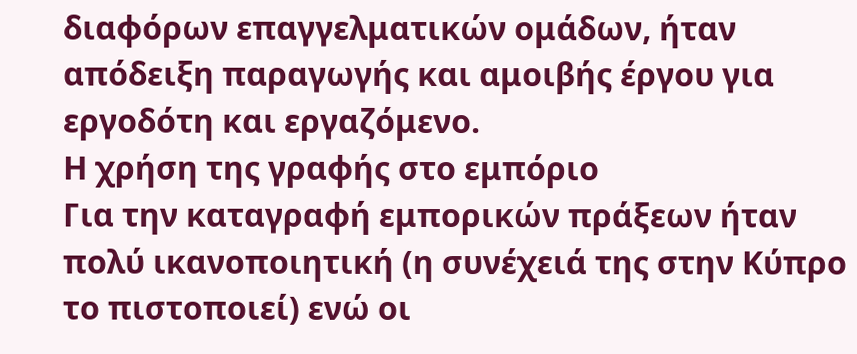διαφόρων επαγγελματικών ομάδων, ήταν απόδειξη παραγωγής και αμοιβής έργου για εργοδότη και εργαζόμενο.
Η χρήση της γραφής στο εμπόριο
Για την καταγραφή εμπορικών πράξεων ήταν πολύ ικανοποιητική (η συνέχειά της στην Κύπρο το πιστοποιεί) ενώ οι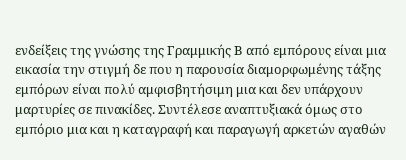ενδείξεις της γνώσης της Γραμμικής Β από εμπόρους είναι μια εικασία την στιγμή δε που η παρουσία διαμορφωμένης τάξης εμπόρων είναι πολύ αμφισβητήσιμη μια και δεν υπάρχουν μαρτυρίες σε πινακίδες. Συντέλεσε αναπτυξιακά όμως στο εμπόριο μια και η καταγραφή και παραγωγή αρκετών αγαθών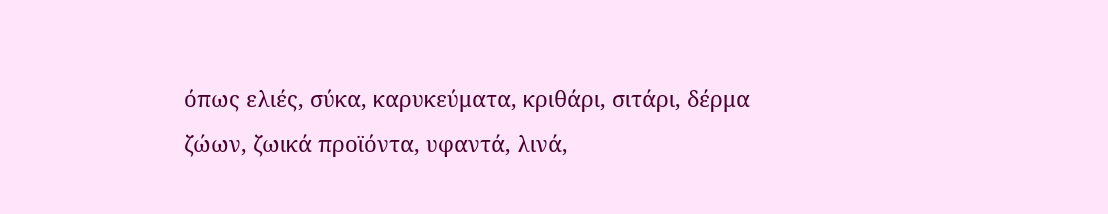όπως ελιές, σύκα, καρυκεύματα, κριθάρι, σιτάρι, δέρμα ζώων, ζωικά προϊόντα, υφαντά, λινά,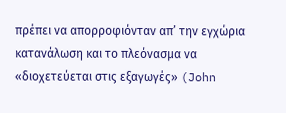πρέπει να απορροφιόνταν απ’ την εγχώρια κατανάλωση και το πλεόνασμα να «διοχετεύεται στις εξαγωγές» (John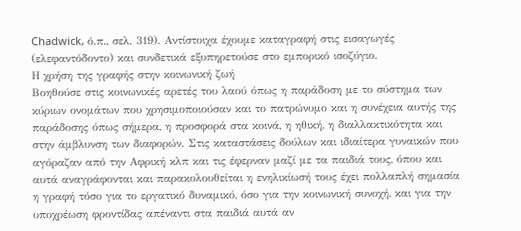Chadwick, ό.π., σελ. 319). Αντίστοιχα έχουμε καταγραφή στις εισαγωγές (ελεφαντόδοντο) και συνδετικά εξυπηρετούσε στο εμπορικό ισοζύγιο.
Η χρήση της γραφής στην κοινωνική ζωή
Βοηθούσε στις κοινωνικές αρετές του λαού όπως η παράδοση με το σύστημα των κύριων ονομάτων που χρησιμοποιούσαν και το πατρώνυμο και η συνέχεια αυτής της παράδοσης όπως σήμερα, η προσφορά στα κοινά, η ηθική, η διαλλακτικότητα και στην άμβλυνση των διαφορών. Στις καταστάσεις δούλων και ιδιαίτερα γυναικών που αγόραζαν από την Αφρική κλπ και τις έφερναν μαζί με τα παιδιά τους, όπου και αυτά αναγράφονται και παρακολουθείται η ενηλικίωσή τους έχει πολλαπλή σημασία η γραφή τόσο για το εργατικό δυναμικό, όσο για την κοινωνική συνοχή, και για την υποχρέωση φροντίδας απέναντι στα παιδιά αυτά αν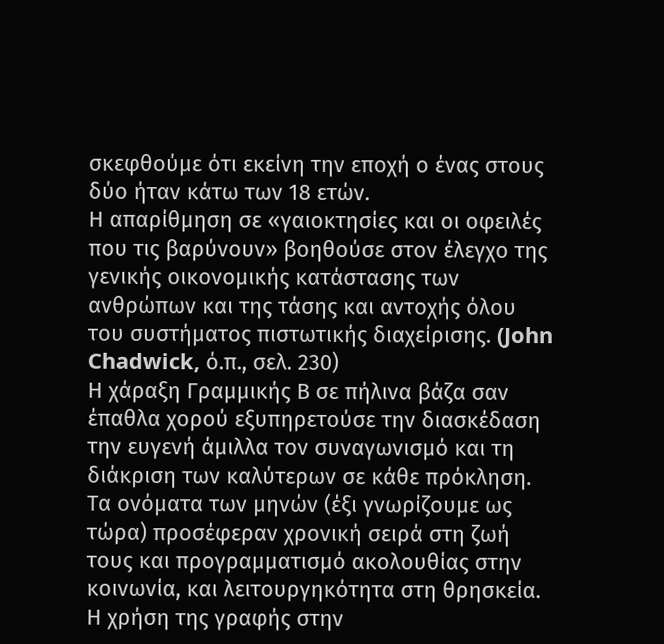σκεφθούμε ότι εκείνη την εποχή ο ένας στους δύο ήταν κάτω των 18 ετών.
Η απαρίθμηση σε «γαιοκτησίες και οι οφειλές που τις βαρύνουν» βοηθούσε στον έλεγχο της γενικής οικονομικής κατάστασης των ανθρώπων και της τάσης και αντοχής όλου του συστήματος πιστωτικής διαχείρισης. (John Chadwick, ό.π., σελ. 230)
Η χάραξη Γραμμικής Β σε πήλινα βάζα σαν έπαθλα χορού εξυπηρετούσε την διασκέδαση την ευγενή άμιλλα τον συναγωνισμό και τη διάκριση των καλύτερων σε κάθε πρόκληση.
Τα ονόματα των μηνών (έξι γνωρίζουμε ως τώρα) προσέφεραν χρονική σειρά στη ζωή τους και προγραμματισμό ακολουθίας στην κοινωνία, και λειτουργηκότητα στη θρησκεία.
Η χρήση της γραφής στην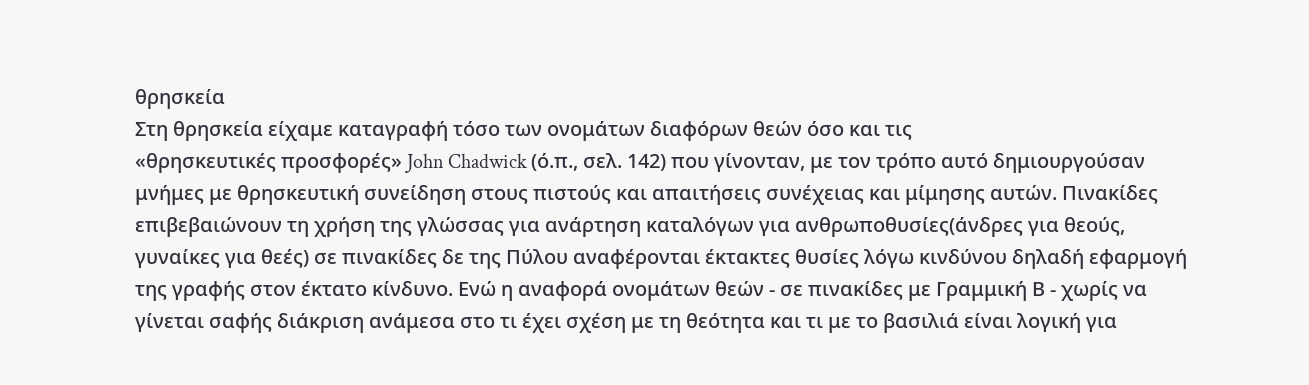θρησκεία
Στη θρησκεία είχαμε καταγραφή τόσο των ονομάτων διαφόρων θεών όσο και τις
«θρησκευτικές προσφορές» John Chadwick (ό.π., σελ. 142) που γίνονταν, με τον τρόπο αυτό δημιουργούσαν μνήμες με θρησκευτική συνείδηση στους πιστούς και απαιτήσεις συνέχειας και μίμησης αυτών. Πινακίδες επιβεβαιώνουν τη χρήση της γλώσσας για ανάρτηση καταλόγων για ανθρωποθυσίες(άνδρες για θεούς, γυναίκες για θεές) σε πινακίδες δε της Πύλου αναφέρονται έκτακτες θυσίες λόγω κινδύνου δηλαδή εφαρμογή της γραφής στον έκτατο κίνδυνο. Ενώ η αναφορά ονομάτων θεών - σε πινακίδες με Γραμμική Β - χωρίς να γίνεται σαφής διάκριση ανάμεσα στο τι έχει σχέση με τη θεότητα και τι με το βασιλιά είναι λογική για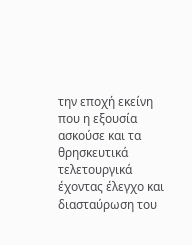την εποχή εκείνη που η εξουσία ασκούσε και τα θρησκευτικά τελετουργικά έχοντας έλεγχο και διασταύρωση του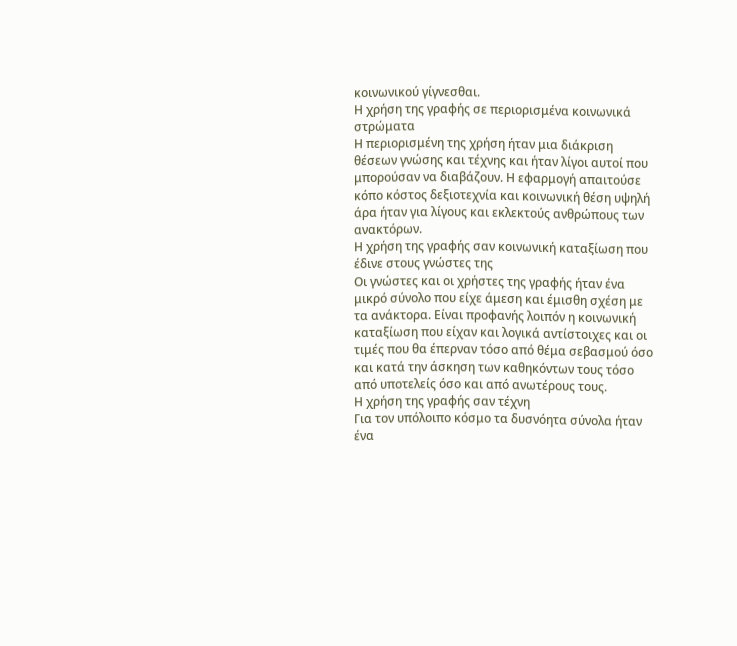κοινωνικού γίγνεσθαι.
Η χρήση της γραφής σε περιορισμένα κοινωνικά στρώματα
Η περιορισμένη της χρήση ήταν μια διάκριση θέσεων γνώσης και τέχνης και ήταν λίγοι αυτοί που μπορούσαν να διαβάζουν. Η εφαρμογή απαιτούσε κόπο κόστος δεξιοτεχνία και κοινωνική θέση υψηλή άρα ήταν για λίγους και εκλεκτούς ανθρώπους των ανακτόρων.
Η χρήση της γραφής σαν κοινωνική καταξίωση που έδινε στους γνώστες της
Οι γνώστες και οι χρήστες της γραφής ήταν ένα μικρό σύνολο που είχε άμεση και έμισθη σχέση με τα ανάκτορα. Είναι προφανής λοιπόν η κοινωνική καταξίωση που είχαν και λογικά αντίστοιχες και οι τιμές που θα έπερναν τόσο από θέμα σεβασμού όσο και κατά την άσκηση των καθηκόντων τους τόσο από υποτελείς όσο και από ανωτέρους τους.
Η χρήση της γραφής σαν τέχνη
Για τον υπόλοιπο κόσμο τα δυσνόητα σύνολα ήταν ένα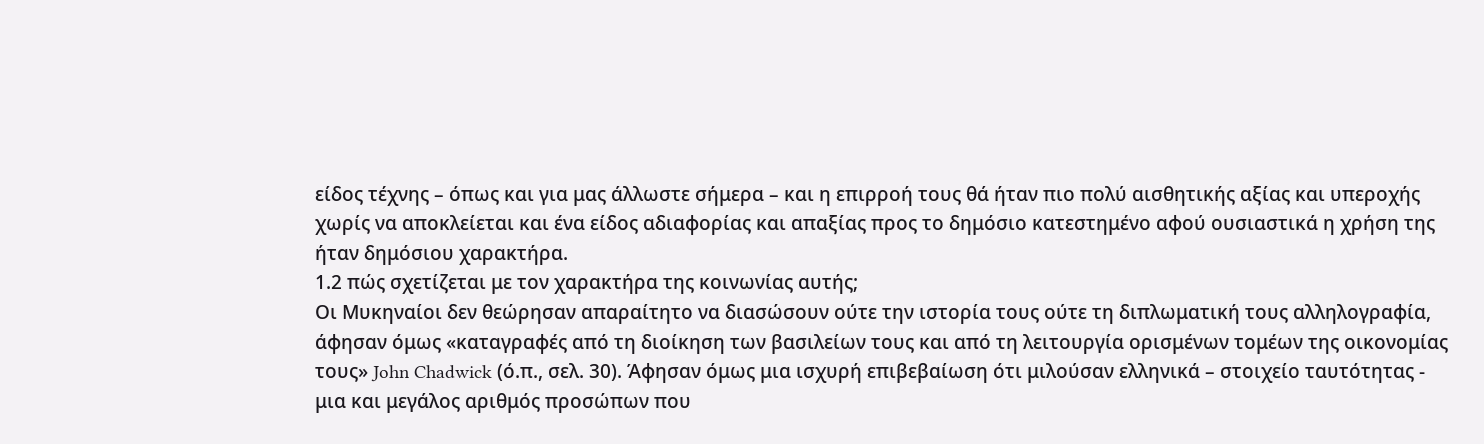είδος τέχνης – όπως και για μας άλλωστε σήμερα – και η επιρροή τους θά ήταν πιο πολύ αισθητικής αξίας και υπεροχής χωρίς να αποκλείεται και ένα είδος αδιαφορίας και απαξίας προς το δημόσιο κατεστημένο αφού ουσιαστικά η χρήση της ήταν δημόσιου χαρακτήρα.
1.2 πώς σχετίζεται με τον χαρακτήρα της κοινωνίας αυτής;
Οι Μυκηναίοι δεν θεώρησαν απαραίτητο να διασώσουν ούτε την ιστορία τους ούτε τη διπλωματική τους αλληλογραφία, άφησαν όμως «καταγραφές από τη διοίκηση των βασιλείων τους και από τη λειτουργία ορισμένων τομέων της οικονομίας τους» John Chadwick (ό.π., σελ. 30). Άφησαν όμως μια ισχυρή επιβεβαίωση ότι μιλούσαν ελληνικά – στοιχείο ταυτότητας - μια και μεγάλος αριθμός προσώπων που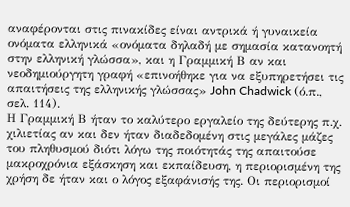αναφέρονται στις πινακίδες είναι αντρικά ή γυναικεία ονόματα ελληνικά «ονόματα δηλαδή με σημασία κατανοητή στην ελληνική γλώσσα», και η Γραμμική Β αν και νεοδημιούργητη γραφή «επινοήθηκε για να εξυπηρετήσει τις απαιτήσεις της ελληνικής γλώσσας» John Chadwick (ό.π., σελ. 114).
Η Γραμμική Β ήταν το καλύτερο εργαλείο της δεύτερης π.χ. χιλιετίας αν και δεν ήταν διαδεδομένη στις μεγάλες μάζες του πληθυσμού διότι λόγω της ποιότητάς της απαιτούσε μακροχρόνια εξάσκηση και εκπαίδευση, η περιορισμένη της χρήση δε ήταν και ο λόγος εξαφάνισής της. Οι περιορισμοί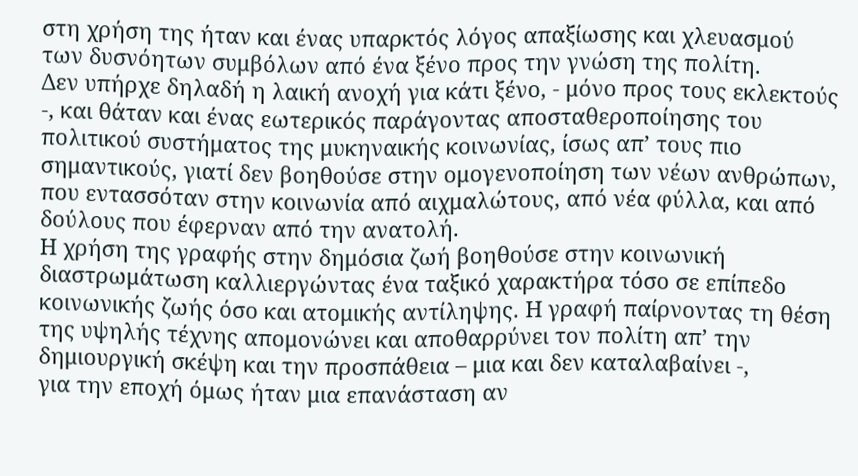στη χρήση της ήταν και ένας υπαρκτός λόγος απαξίωσης και χλευασμού των δυσνόητων συμβόλων από ένα ξένο προς την γνώση της πολίτη.
Δεν υπήρχε δηλαδή η λαική ανοχή για κάτι ξένο, - μόνο προς τους εκλεκτούς -, και θάταν και ένας εωτερικός παράγοντας αποσταθεροποίησης του πολιτικού συστήματος της μυκηναικής κοινωνίας, ίσως απ’ τους πιο σημαντικούς, γιατί δεν βοηθούσε στην ομογενοποίηση των νέων ανθρώπων, που εντασσόταν στην κοινωνία από αιχμαλώτους, από νέα φύλλα, και από δούλους που έφερναν από την ανατολή.
Η χρήση της γραφής στην δημόσια ζωή βοηθούσε στην κοινωνική διαστρωμάτωση καλλιεργώντας ένα ταξικό χαρακτήρα τόσο σε επίπεδο κοινωνικής ζωής όσο και ατομικής αντίληψης. Η γραφή παίρνοντας τη θέση της υψηλής τέχνης απομονώνει και αποθαρρύνει τον πολίτη απ’ την δημιουργική σκέψη και την προσπάθεια – μια και δεν καταλαβαίνει -,
για την εποχή όμως ήταν μια επανάσταση αν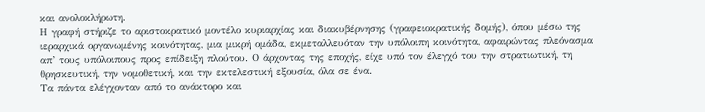και ανολοκλήρωτη.
Η γραφή στήριζε το αριστοκρατικό μοντέλο κυριαρχίας και διακυβέρνησης (γραφειοκρατικής δομής), όπου μέσω της ιεραρχικά οργανωμένης κοινότητας, μια μικρή ομάδα, εκμεταλλευόταν την υπόλοιπη κοινότητα, αφαιρώντας πλεόνασμα απ’ τους υπόλοιπους προς επίδειξη πλούτου. Ο άρχοντας της εποχής, είχε υπό τον έλεγχό του την στρατιωτική, τη θρησκευτική, την νομοθετική, και την εκτελεστική εξουσία, όλα σε ένα.
Τα πάντα ελέγχονταν από το ανάκτορο και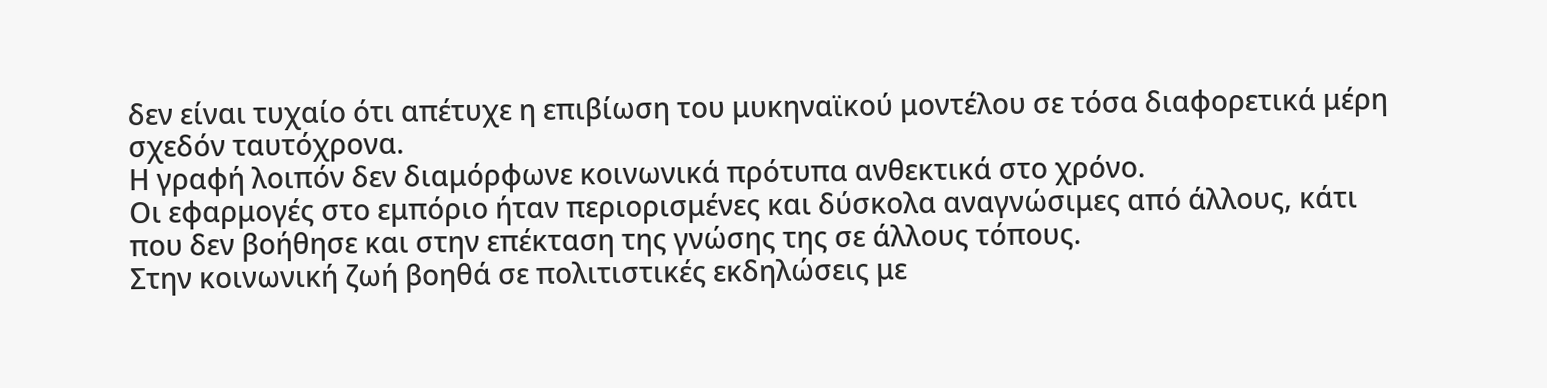δεν είναι τυχαίο ότι απέτυχε η επιβίωση του μυκηναϊκού μοντέλου σε τόσα διαφορετικά μέρη σχεδόν ταυτόχρονα.
Η γραφή λοιπόν δεν διαμόρφωνε κοινωνικά πρότυπα ανθεκτικά στο χρόνο.
Οι εφαρμογές στο εμπόριο ήταν περιορισμένες και δύσκολα αναγνώσιμες από άλλους, κάτι που δεν βοήθησε και στην επέκταση της γνώσης της σε άλλους τόπους.
Στην κοινωνική ζωή βοηθά σε πολιτιστικές εκδηλώσεις με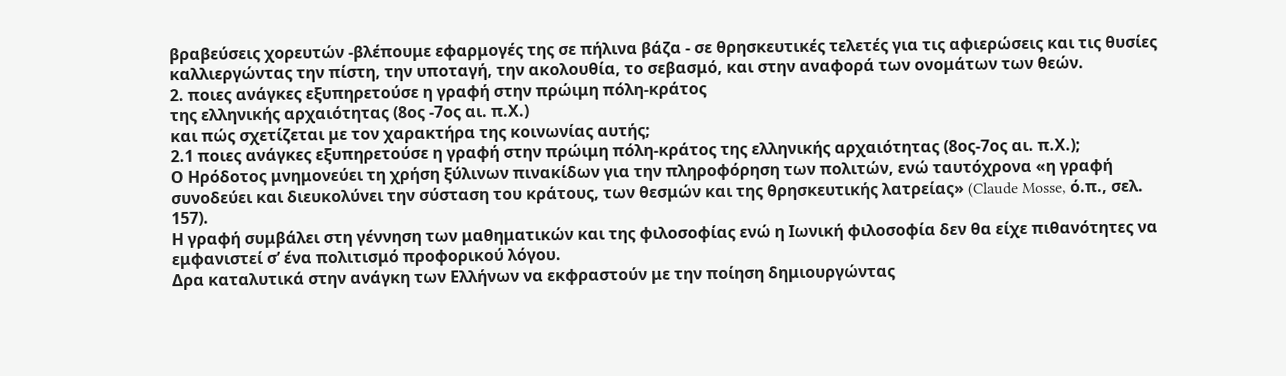βραβεύσεις χορευτών -βλέπουμε εφαρμογές της σε πήλινα βάζα - σε θρησκευτικές τελετές για τις αφιερώσεις και τις θυσίες καλλιεργώντας την πίστη, την υποταγή, την ακολουθία, το σεβασμό, και στην αναφορά των ονομάτων των θεών.
2. ποιες ανάγκες εξυπηρετούσε η γραφή στην πρώιμη πόλη-κράτος
της ελληνικής αρχαιότητας (8ος -7ος αι. π.Χ.)
και πώς σχετίζεται με τον χαρακτήρα της κοινωνίας αυτής;
2.1 ποιες ανάγκες εξυπηρετούσε η γραφή στην πρώιμη πόλη-κράτος της ελληνικής αρχαιότητας (8ος-7ος αι. π.Χ.);
Ο Ηρόδοτος μνημονεύει τη χρήση ξύλινων πινακίδων για την πληροφόρηση των πολιτών, ενώ ταυτόχρονα «η γραφή συνοδεύει και διευκολύνει την σύσταση του κράτους, των θεσμών και της θρησκευτικής λατρείας» (Claude Mosse, ό.π., σελ. 157).
Η γραφή συμβάλει στη γέννηση των μαθηματικών και της φιλοσοφίας ενώ η Ιωνική φιλοσοφία δεν θα είχε πιθανότητες να εμφανιστεί σ’ ένα πολιτισμό προφορικού λόγου.
Δρα καταλυτικά στην ανάγκη των Ελλήνων να εκφραστούν με την ποίηση δημιουργώντας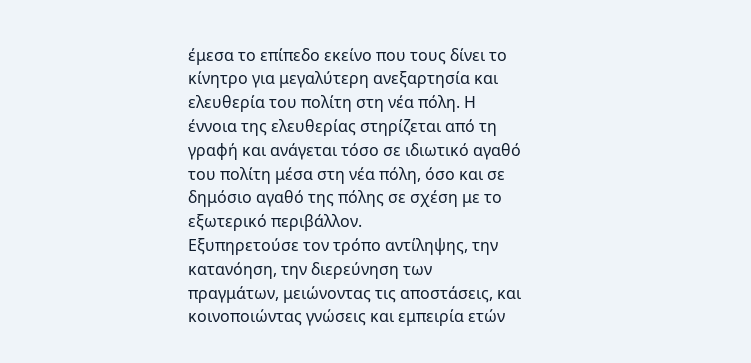έμεσα το επίπεδο εκείνο που τους δίνει το κίνητρο για μεγαλύτερη ανεξαρτησία και ελευθερία του πολίτη στη νέα πόλη. Η έννοια της ελευθερίας στηρίζεται από τη γραφή και ανάγεται τόσο σε ιδιωτικό αγαθό του πολίτη μέσα στη νέα πόλη, όσο και σε δημόσιο αγαθό της πόλης σε σχέση με το εξωτερικό περιβάλλον.
Εξυπηρετούσε τον τρόπο αντίληψης, την κατανόηση, την διερεύνηση των πραγμάτων, μειώνοντας τις αποστάσεις, και κοινοποιώντας γνώσεις και εμπειρία ετών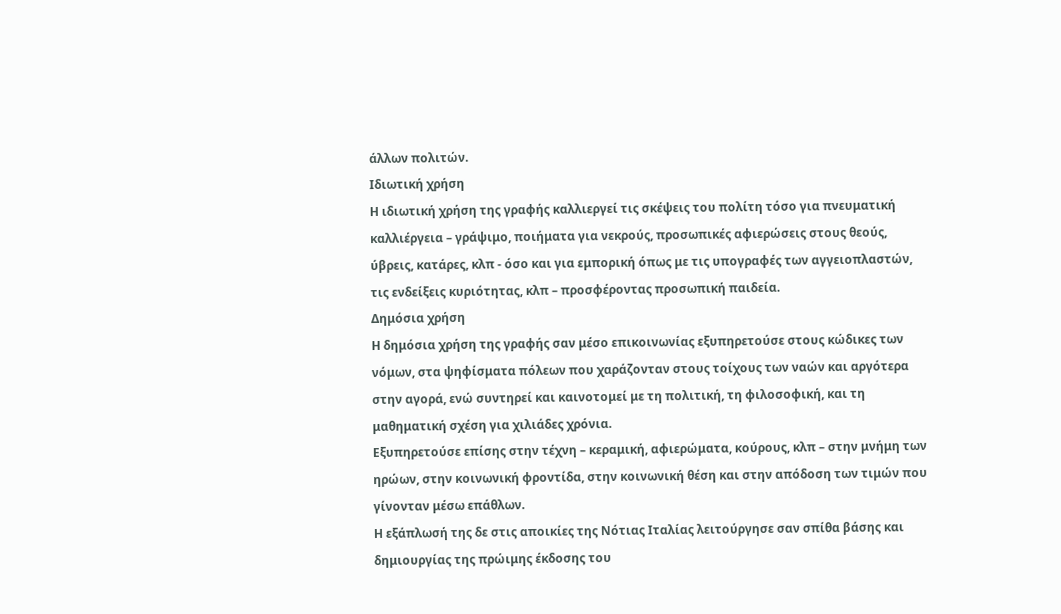άλλων πολιτών.
Ιδιωτική χρήση
Η ιδιωτική χρήση της γραφής καλλιεργεί τις σκέψεις του πολίτη τόσο για πνευματική καλλιέργεια – γράψιμο, ποιήματα για νεκρούς, προσωπικές αφιερώσεις στους θεούς, ύβρεις, κατάρες, κλπ - όσο και για εμπορική όπως με τις υπογραφές των αγγειοπλαστών, τις ενδείξεις κυριότητας, κλπ – προσφέροντας προσωπική παιδεία.
Δημόσια χρήση
Η δημόσια χρήση της γραφής σαν μέσο επικοινωνίας εξυπηρετούσε στους κώδικες των νόμων, στα ψηφίσματα πόλεων που χαράζονταν στους τοίχους των ναών και αργότερα στην αγορά, ενώ συντηρεί και καινοτομεί με τη πολιτική, τη φιλοσοφική, και τη μαθηματική σχέση για χιλιάδες χρόνια.
Εξυπηρετούσε επίσης στην τέχνη – κεραμική, αφιερώματα, κούρους, κλπ – στην μνήμη των ηρώων, στην κοινωνική φροντίδα, στην κοινωνική θέση και στην απόδοση των τιμών που γίνονταν μέσω επάθλων.
Η εξάπλωσή της δε στις αποικίες της Νότιας Ιταλίας λειτούργησε σαν σπίθα βάσης και δημιουργίας της πρώιμης έκδοσης του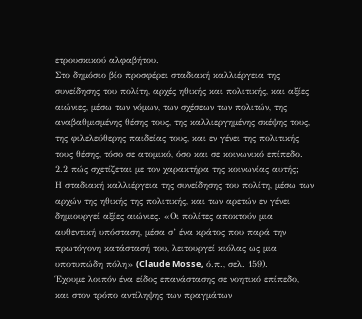ετρουσκικού αλφαβήτου.
Στο δημόσιο βίο προσφέρει σταδιακή καλλιέργεια της συνείδησης του πολίτη, αρχές ηθικής και πολιτικής, και αξίες αιώνιες, μέσω των νόμων, των σχέσεων των πολιτών, της αναβαθμισμένης θέσης τους, της καλλιεργημένης σκέψης τους, της φιλελεύθερης παιδείας τους, και εν γένει της πολιτικής τους θέσης, τόσο σε ατομικό, όσο και σε κοινωνικό επίπεδο.
2.2 πώς σχετίζεται με τον χαρακτήρα της κοινωνίας αυτής;
Η σταδιακή καλλιέργεια της συνείδησης του πολίτη, μέσω των αρχών της ηθικής της πολιτικής, και των αρετών εν γένει δημιουργεί αξίες αιώνιες. «Οι πολίτες αποκτούν μια αυθεντική υπόσταση, μέσα σ’ ένα κράτος που παρά την πρωτόγονη κατάστασή του, λειτουργεί κιόλας ως μια υποτυπώδη πόλη» (Claude Mosse, ό.π., σελ. 159).
Έχουμε λοιπόν ένα είδος επανάστασης σε νοητικό επίπεδο, και στον τρόπο αντίληψης των πραγμάτων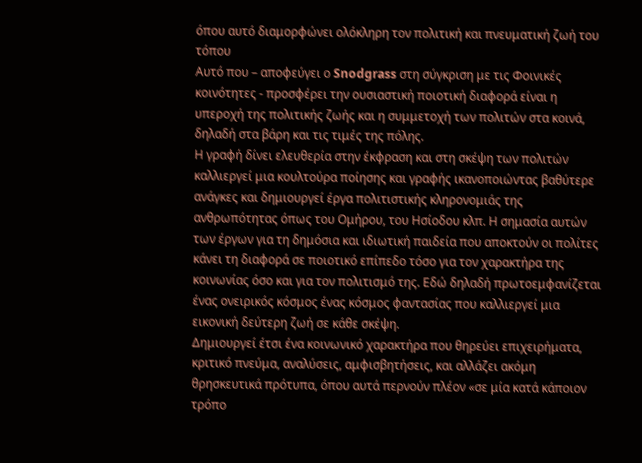όπου αυτό διαμορφώνει ολόκληρη τον πολιτική και πνευματική ζωή του τόπου
Αυτό που – αποφεύγει ο Snodgrass στη σύγκριση με τις Φοινικές κοινότητες - προσφέρει την ουσιαστική ποιοτική διαφορά είναι η υπεροχή της πολιτικής ζωής και η συμμετοχή των πολιτών στα κοινά, δηλαδή στα βάρη και τις τιμές της πόλης.
Η γραφή δίνει ελευθερία στην έκφραση και στη σκέψη των πολιτών καλλιεργεί μια κουλτούρα ποίησης και γραφής ικανοποιώντας βαθύτερε ανάγκες και δημιουργεί έργα πολιτιστικής κληρονομιάς της ανθρωπότητας όπως του Ομήρου, του Ησίοδου κλπ. Η σημασία αυτών των έργων για τη δημόσια και ιδιωτική παιδεία που αποκτούν οι πολίτες κάνει τη διαφορά σε ποιοτικό επίπεδο τόσο για τον χαρακτήρα της κοινωνίας όσο και για τον πολιτισμό της. Εδώ δηλαδή πρωτοεμφανίζεται ένας ονειρικός κόσμος ένας κόσμος φαντασίας που καλλιεργεί μια εικονική δεύτερη ζωή σε κάθε σκέψη.
Δημιουργεί έτσι ένα κοινωνικό χαρακτήρα που θηρεύει επιχειρήματα, κριτικό πνεύμα, αναλύσεις, αμφισβητήσεις, και αλλάζει ακόμη θρησκευτικά πρότυπα, όπου αυτά περνούν πλέον «σε μία κατά κάποιον τρόπο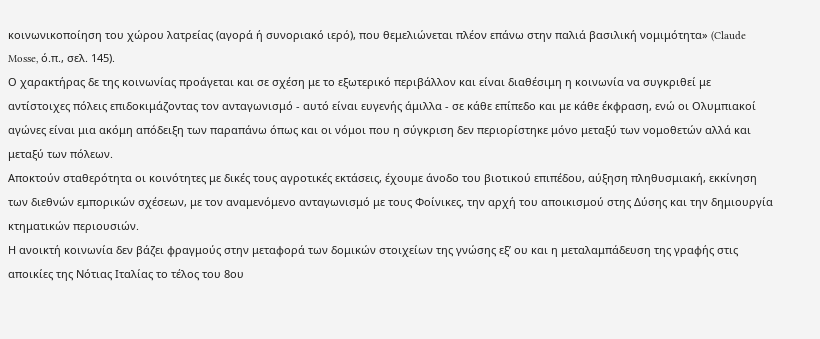κοινωνικοποίηση του χώρου λατρείας (αγορά ή συνοριακό ιερό), που θεμελιώνεται πλέον επάνω στην παλιά βασιλική νομιμότητα» (Claude Mosse, ό.π., σελ. 145).
Ο χαρακτήρας δε της κοινωνίας προάγεται και σε σχέση με το εξωτερικό περιβάλλον και είναι διαθέσιμη η κοινωνία να συγκριθεί με αντίστοιχες πόλεις επιδοκιμάζοντας τον ανταγωνισμό - αυτό είναι ευγενής άμιλλα - σε κάθε επίπεδο και με κάθε έκφραση, ενώ οι Ολυμπιακοί αγώνες είναι μια ακόμη απόδειξη των παραπάνω όπως και οι νόμοι που η σύγκριση δεν περιορίστηκε μόνο μεταξύ των νομοθετών αλλά και μεταξύ των πόλεων.
Αποκτούν σταθερότητα οι κοινότητες με δικές τους αγροτικές εκτάσεις, έχουμε άνοδο του βιοτικού επιπέδου, αύξηση πληθυσμιακή, εκκίνηση των διεθνών εμπορικών σχέσεων, με τον αναμενόμενο ανταγωνισμό με τους Φοίνικες, την αρχή του αποικισμού στης Δύσης και την δημιουργία κτηματικών περιουσιών.
Η ανοικτή κοινωνία δεν βάζει φραγμούς στην μεταφορά των δομικών στοιχείων της γνώσης εξ’ ου και η μεταλαμπάδευση της γραφής στις αποικίες της Νότιας Ιταλίας το τέλος του 8ου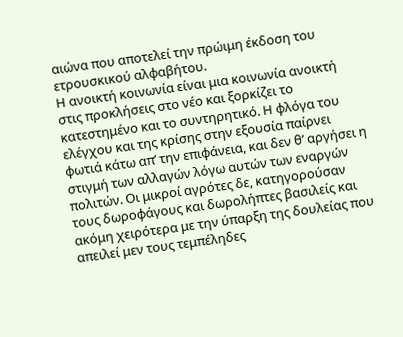αιώνα που αποτελεί την πρώιμη έκδοση του ετρουσκικού αλφαβήτου.
Η ανοικτή κοινωνία είναι μια κοινωνία ανοικτή στις προκλήσεις στο νέο και ξορκίζει το κατεστημένο και το συντηρητικό. Η φλόγα του ελέγχου και της κρίσης στην εξουσία παίρνει φωτιά κάτω απ’ την επιφάνεια, και δεν θ’ αργήσει η στιγμή των αλλαγών λόγω αυτών των εναργών πολιτών. Οι μικροί αγρότες δε, κατηγορούσαν τους δωροφάγους και δωρολήπτες βασιλείς και ακόμη χειρότερα με την ύπαρξη της δουλείας που απειλεί μεν τους τεμπέληδες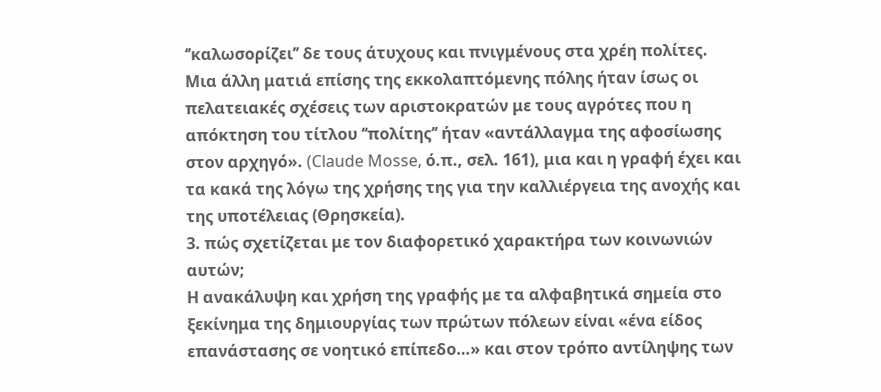‘’καλωσορίζει’’ δε τους άτυχους και πνιγμένους στα χρέη πολίτες.
Μια άλλη ματιά επίσης της εκκολαπτόμενης πόλης ήταν ίσως οι πελατειακές σχέσεις των αριστοκρατών με τους αγρότες που η απόκτηση του τίτλου ‘‘πολίτης’’ ήταν «αντάλλαγμα της αφοσίωσης στον αρχηγό». (Claude Mosse, ό.π., σελ. 161), μια και η γραφή έχει και τα κακά της λόγω της χρήσης της για την καλλιέργεια της ανοχής και της υποτέλειας (Θρησκεία).
3. πώς σχετίζεται με τον διαφορετικό χαρακτήρα των κοινωνιών αυτών;
Η ανακάλυψη και χρήση της γραφής με τα αλφαβητικά σημεία στο ξεκίνημα της δημιουργίας των πρώτων πόλεων είναι «ένα είδος επανάστασης σε νοητικό επίπεδο…» και στον τρόπο αντίληψης των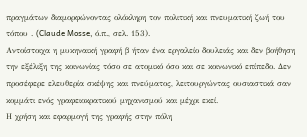πραγμάτων διαμορφώνοντας ολόκληρη τον πολιτική και πνευματική ζωή του τόπου . (Claude Mosse, ό.π., σελ. 153).
Αντοίστοιχα η μυκηναική γραφή β ήταν ένα εργαλείο δουλειάς και δεν βοήθηση την εξέλιξη της κοινωνίας τόσο σε ατομικό όσο και σε κοινωνικό επίπεδο. Δεν προσέφερε ελευθερία σκέψης και πνεύματος, λειτουργώντας ουσιαστικά σαν κομμάτι ενός γραφειοκρατικού μηχανισμού και μέχρι εκεί.
Η χρήση και εφαρμογή της γραφής στην πόλη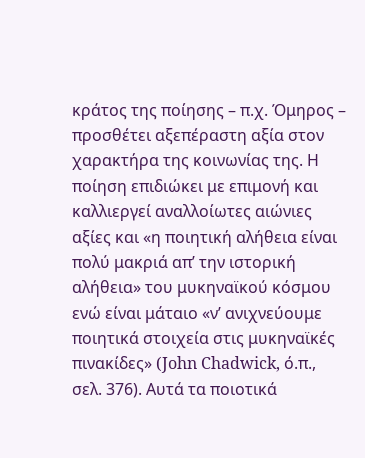κράτος της ποίησης – π.χ. Όμηρος – προσθέτει αξεπέραστη αξία στον χαρακτήρα της κοινωνίας της. Η ποίηση επιδιώκει με επιμονή και καλλιεργεί αναλλοίωτες αιώνιες αξίες και «η ποιητική αλήθεια είναι πολύ μακριά απ’ την ιστορική αλήθεια» του μυκηναϊκού κόσμου ενώ είναι μάταιο «ν’ ανιχνεύουμε ποιητικά στοιχεία στις μυκηναϊκές πινακίδες» (John Chadwick, ό.π., σελ. 376). Αυτά τα ποιοτικά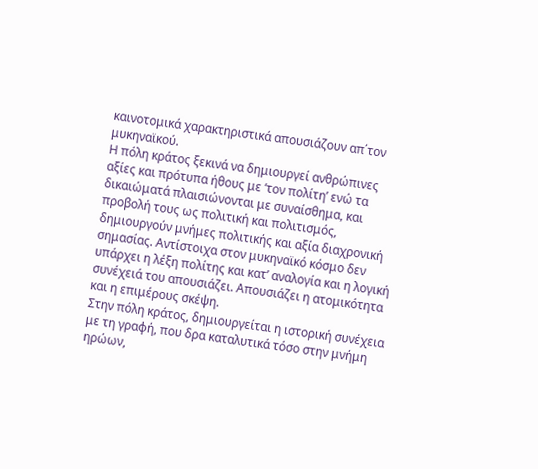καινοτομικά χαρακτηριστικά απουσιάζουν απ΄τον μυκηναϊκού.
Η πόλη κράτος ξεκινά να δημιουργεί ανθρώπινες αξίες και πρότυπα ήθους με ‘τον πολίτη’ ενώ τα δικαιώματά πλαισιώνονται με συναίσθημα, και προβολή τους ως πολιτική και πολιτισμός, δημιουργούν μνήμες πολιτικής και αξία διαχρονική σημασίας. Αντίστοιχα στον μυκηναϊκό κόσμο δεν υπάρχει η λέξη πολίτης και κατ’ αναλογία και η λογική συνέχειά του απουσιάζει. Απουσιάζει η ατομικότητα και η επιμέρους σκέψη.
Στην πόλη κράτος, δημιουργείται η ιστορική συνέχεια με τη γραφή, που δρα καταλυτικά τόσο στην μνήμη ηρώων,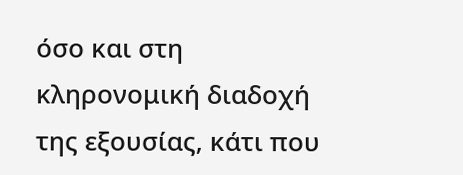όσο και στη κληρονομική διαδοχή της εξουσίας, κάτι που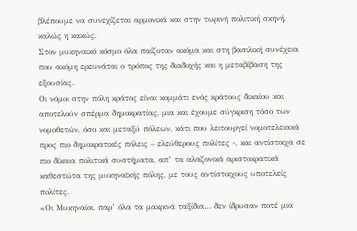βλέπουμε να συνεχίζεται αρμονικά και στην τωρινή πολιτική σκηνή, καλώς η κακώς.
Στον μυκηναικό κόσμο όλα παίζοταν ακόμα και στη βασιλική συνέχεια που ακόμη ερευνάται ο τρόπος της διαδοχής και η μεταβίβαση της εξουσίας.
Οι νόμοι στην πόλη κράτος είναι κομμάτι ενός κράτους δικαίου και αποτελούν σπέρμα δημοκρατίας, μια και έχουμε σύγκριση τόσο των νομοθετών, όσο και μεταξύ πόλεων, κάτι που λειτουργεί νομοτελειακά προς πιο δημοκρατικές πόλεις – ελεύθερους πολίτες -, και αντίστοιχα σε πιο δίκαια πολιτικά συστήματα, απ’ τα αλαζονικά αριστοκρατικά καθεστώτα της μυκηναϊκής πόλης, με τους αντίστοιχους υποτελείς πολίτες.
«Οι Μυκηναίοι, παρ’ όλα τα μακρινά ταξίδια… δεν ίδρυσαν ποτέ μια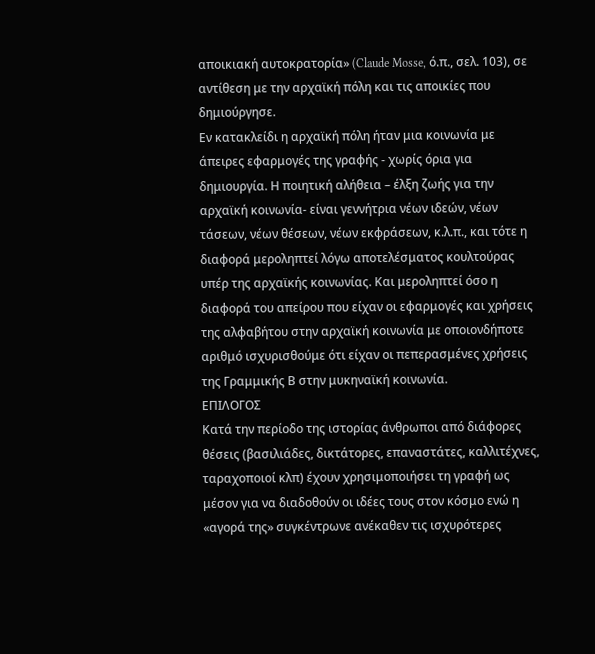αποικιακή αυτοκρατορία» (Claude Mosse, ό.π., σελ. 103), σε αντίθεση με την αρχαϊκή πόλη και τις αποικίες που δημιούργησε.
Εν κατακλείδι η αρχαϊκή πόλη ήταν μια κοινωνία με άπειρες εφαρμογές της γραφής - χωρίς όρια για δημιουργία. Η ποιητική αλήθεια – έλξη ζωής για την αρχαϊκή κοινωνία- είναι γεννήτρια νέων ιδεών, νέων τάσεων, νέων θέσεων, νέων εκφράσεων, κ.λ.π., και τότε η διαφορά μεροληπτεί λόγω αποτελέσματος κουλτούρας υπέρ της αρχαϊκής κοινωνίας. Και μεροληπτεί όσο η διαφορά του απείρου που είχαν οι εφαρμογές και χρήσεις της αλφαβήτου στην αρχαϊκή κοινωνία με οποιονδήποτε αριθμό ισχυρισθούμε ότι είχαν οι πεπερασμένες χρήσεις της Γραμμικής Β στην μυκηναϊκή κοινωνία.
ΕΠΙΛΟΓΟΣ
Κατά την περίοδο της ιστορίας άνθρωποι από διάφορες θέσεις (βασιλιάδες, δικτάτορες, επαναστάτες, καλλιτέχνες, ταραχοποιοί κλπ) έχουν χρησιμοποιήσει τη γραφή ως μέσον για να διαδοθούν οι ιδέες τους στον κόσμο ενώ η «αγορά της» συγκέντρωνε ανέκαθεν τις ισχυρότερες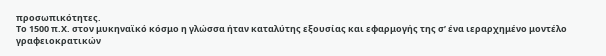προσωπικότητες.
Το 1500 π.Χ. στον μυκηναϊκό κόσμο η γλώσσα ήταν καταλύτης εξουσίας και εφαρμογής της σ’ ένα ιεραρχημένο μοντέλο γραφειοκρατικών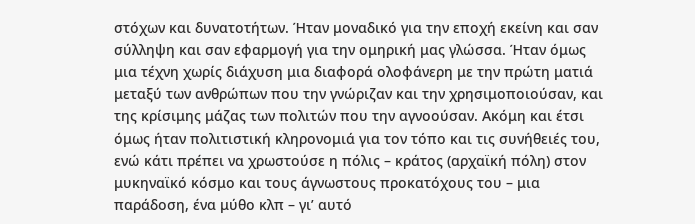στόχων και δυνατοτήτων. Ήταν μοναδικό για την εποχή εκείνη και σαν σύλληψη και σαν εφαρμογή για την ομηρική μας γλώσσα. Ήταν όμως μια τέχνη χωρίς διάχυση μια διαφορά ολοφάνερη με την πρώτη ματιά μεταξύ των ανθρώπων που την γνώριζαν και την χρησιμοποιούσαν, και της κρίσιμης μάζας των πολιτών που την αγνοούσαν. Ακόμη και έτσι όμως ήταν πολιτιστική κληρονομιά για τον τόπο και τις συνήθειές του, ενώ κάτι πρέπει να χρωστούσε η πόλις – κράτος (αρχαϊκή πόλη) στον μυκηναϊκό κόσμο και τους άγνωστους προκατόχους του – μια παράδοση, ένα μύθο κλπ – γι’ αυτό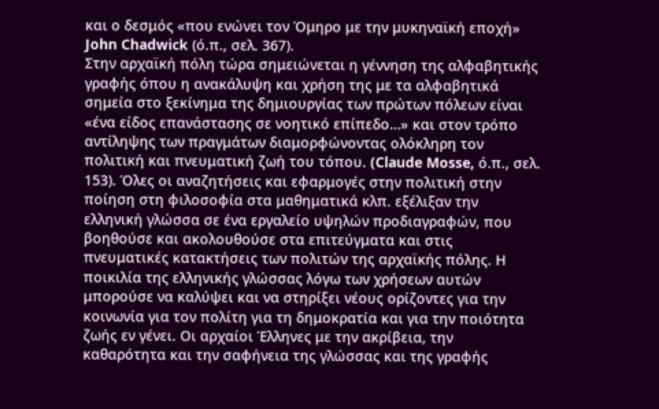και ο δεσμός «που ενώνει τον Όμηρο με την μυκηναϊκή εποχή» John Chadwick (ό.π., σελ. 367).
Στην αρχαϊκή πόλη τώρα σημειώνεται η γέννηση της αλφαβητικής γραφής όπου η ανακάλυψη και χρήση της με τα αλφαβητικά σημεία στο ξεκίνημα της δημιουργίας των πρώτων πόλεων είναι «ένα είδος επανάστασης σε νοητικό επίπεδο…» και στον τρόπο αντίληψης των πραγμάτων διαμορφώνοντας ολόκληρη τον πολιτική και πνευματική ζωή του τόπου. (Claude Mosse, ό.π., σελ. 153). Όλες οι αναζητήσεις και εφαρμογές στην πολιτική στην ποίηση στη φιλοσοφία στα μαθηματικά κλπ. εξέλιξαν την ελληνική γλώσσα σε ένα εργαλείο υψηλών προδιαγραφών, που βοηθούσε και ακολουθούσε στα επιτεύγματα και στις πνευματικές κατακτήσεις των πολιτών της αρχαϊκής πόλης. Η ποικιλία της ελληνικής γλώσσας λόγω των χρήσεων αυτών μπορούσε να καλύψει και να στηρίξει νέους ορίζοντες για την κοινωνία για τον πολίτη για τη δημοκρατία και για την ποιότητα ζωής εν γένει. Οι αρχαίοι Έλληνες με την ακρίβεια, την καθαρότητα και την σαφήνεια της γλώσσας και της γραφής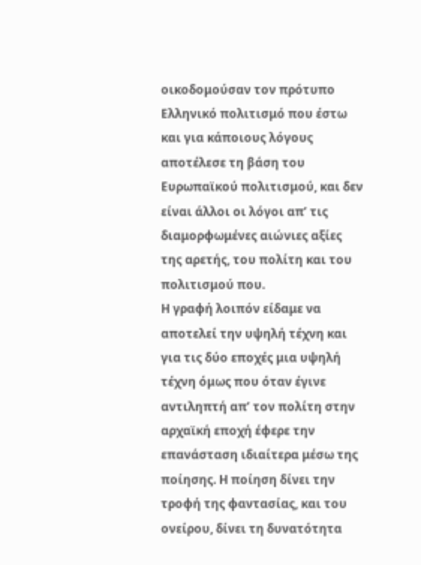οικοδομούσαν τον πρότυπο Ελληνικό πολιτισμό που έστω και για κάποιους λόγους αποτέλεσε τη βάση του Ευρωπαϊκού πολιτισμού, και δεν είναι άλλοι οι λόγοι απ’ τις διαμορφωμένες αιώνιες αξίες της αρετής, του πολίτη και του πολιτισμού που.
Η γραφή λοιπόν είδαμε να αποτελεί την υψηλή τέχνη και για τις δύο εποχές μια υψηλή τέχνη όμως που όταν έγινε αντιληπτή απ’ τον πολίτη στην αρχαϊκή εποχή έφερε την επανάσταση ιδιαίτερα μέσω της ποίησης. Η ποίηση δίνει την τροφή της φαντασίας, και του ονείρου, δίνει τη δυνατότητα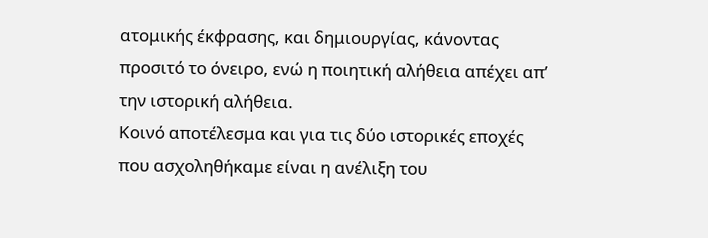ατομικής έκφρασης, και δημιουργίας, κάνοντας προσιτό το όνειρο, ενώ η ποιητική αλήθεια απέχει απ’ την ιστορική αλήθεια.
Κοινό αποτέλεσμα και για τις δύο ιστορικές εποχές που ασχοληθήκαμε είναι η ανέλιξη του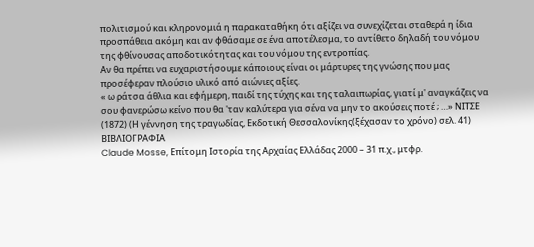πολιτισμού και κληρονομιά η παρακαταθήκη ότι αξίζει να συνεχίζεται σταθερά η ίδια προσπάθεια ακόμη και αν φθάσαμε σε ένα αποτέλεσμα, το αντίθετο δηλαδή του νόμου της φθίνουσας αποδοτικότητας και του νόμου της εντροπίας.
Αν θα πρέπει να ευχαριστήσουμε κάποιους είναι οι μάρτυρες της γνώσης που μας προσέφεραν πλούσιο υλικό από αιώνιες αξίες.
« ω ράτσα άθλια και εφήμερη, παιδί της τύχης και της ταλαιπωρίας, γιατί μ' αναγκάζεις να σου φανερώσω κείνο που θα 'ταν καλύτερα για σένα να μην το ακούσεις ποτέ ; …» ΝΙΤΣΕ (1872) (Η γέννηση της τραγωδίας, Εκδοτική Θεσσαλονίκης(ξέχασαν το χρόνο) σελ. 41)
ΒΙΒΛΙΟΓΡΑΦΙΑ
Claude Mosse, Επίτομη Ιστορία της Αρχαίας Ελλάδας 2000 – 31 π.χ., μτφρ.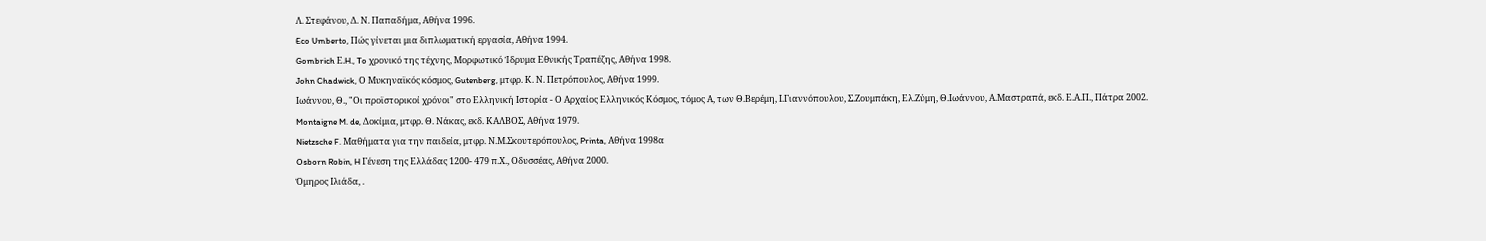Λ. Στεφάνου, Δ. Ν. Παπαδήμα, Αθήνα 1996.
Eco Umberto, Πώς γίνεται μια διπλωματική εργασία, Αθήνα 1994.
Gombrich Ε.H., To χρονικό της τέχνης, Μορφωτικό Ίδρυμα Εθνικής Τραπέζης, Αθήνα 1998.
John Chadwick, Ο Μυκηναϊκός κόσμος, Gutenberg, μτφρ. Κ. Ν. Πετρόπουλος, Αθήνα 1999.
Ιωάννου, Θ., "Οι προϊστορικοί χρόνοι" στο Ελληνική Ιστορία - Ο Αρχαίος Ελληνικός Κόσμος, τόμος Α, των Θ.Βερέμη, Ι.Γιαννόπουλου, Σ.Ζουμπάκη, Ελ.Ζύμη, Θ.Ιωάννου, Α.Μαστραπά, εκδ. Ε.Α.Π., Πάτρα 2002.
Montaigne M. de, Δοκίμια, μτφρ. Θ. Νάκας, εκδ. ΚΑΛΒΟΣ, Αθήνα 1979.
Nietzsche F. Μαθήματα για την παιδεία, μτφρ. Ν.Μ.Σκουτερόπουλος, Printa, Αθήνα 1998α
Osborn Robin, H Γένεση της Ελλάδας 1200- 479 π.Χ., Οδυσσέας, Αθήνα 2000.
Όμηρος Ιλιάδα, .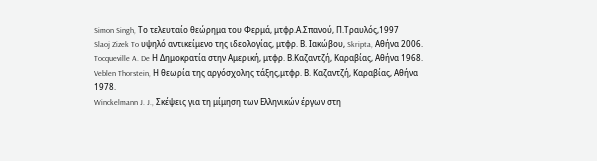Simon Singh, Tο τελευταίο θεώρημα του Φερμά, μτφρ.Α.Σπανού, Π.Τραυλός,1997
Slaoj Zizek To υψηλό αντικείμενο της ιδεολογίας, μτφρ. Β. Ιακώβου, Skripta, Αθήνα 2006.
Tocqueville A. De Η Δημοκρατία στην Αμερική, μτφρ. Β.Καζαντζή, Καραβίας, Αθήνα 1968.
Veblen Thorstein, Η θεωρία της αργόσχολης τάξης,μτφρ. Β. Καζαντζή, Καραβίας, Αθήνα 1978.
Winckelmann J. J., Σκέψεις για τη μίμηση των Ελληνικών έργων στη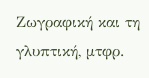Ζωγραφική και τη γλυπτική, μτφρ.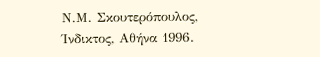Ν.Μ. Σκουτερόπουλος, Ίνδικτος, Αθήνα 1996.